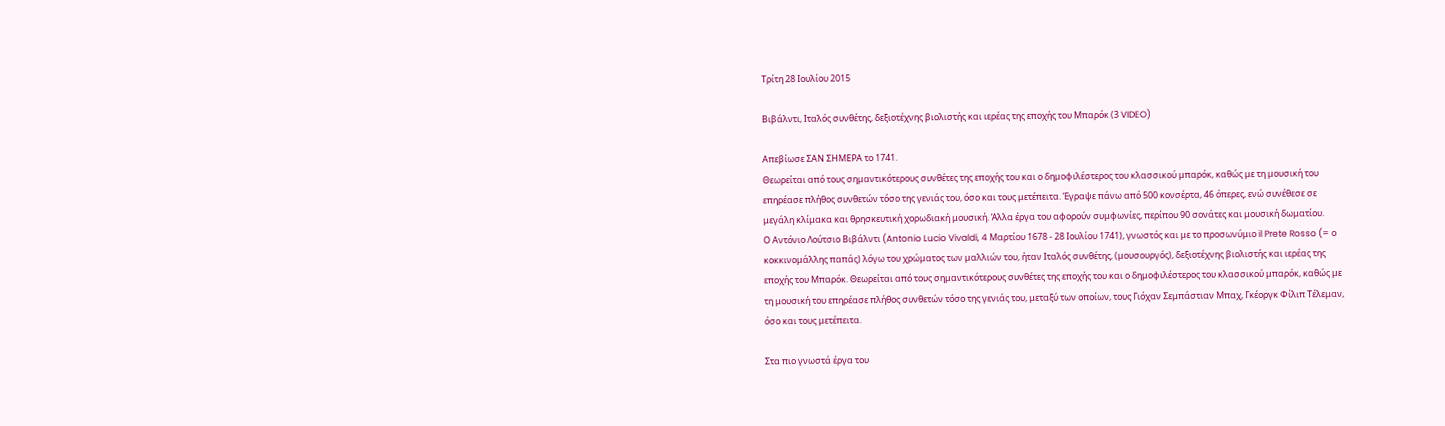Τρίτη 28 Ιουλίου 2015

Βιβάλντι, Ιταλός συνθέτης, δεξιοτέχνης βιολιστής και ιερέας της εποχής του Μπαρόκ (3 VIDEO)

Απεβίωσε ΣΑΝ ΣΗΜΕΡΑ το 1741.
Θεωρείται από τους σημαντικότερους συνθέτες της εποχής του και ο δημοφιλέστερος του κλασσικού μπαρόκ, καθώς με τη μουσική του επηρέασε πλήθος συνθετών τόσο της γενιάς του, όσο και τους μετέπειτα. Έγραψε πάνω από 500 κονσέρτα, 46 όπερες, ενώ συνέθεσε σε μεγάλη κλίμακα και θρησκευτική χορωδιακή μουσική. Άλλα έργα του αφορούν συμφωνίες, περίπου 90 σονάτες και μουσική δωματίου.
Ο Αντόνιο Λούτσιο Βιβάλντι (Antonio Lucio Vivaldi, 4 Μαρτίου 1678 - 28 Ιουλίου 1741), γνωστός και με το προσωνύμιο il Prete Rosso (= ο κοκκινομάλλης παπάς) λόγω του χρώματος των μαλλιών του, ήταν Ιταλός συνθέτης, (μουσουργός), δεξιοτέχνης βιολιστής και ιερέας της εποχής του Μπαρόκ. Θεωρείται από τους σημαντικότερους συνθέτες της εποχής του και ο δημοφιλέστερος του κλασσικού μπαρόκ, καθώς με τη μουσική του επηρέασε πλήθος συνθετών τόσο της γενιάς του, μεταξύ των οποίων, τους Γιόχαν Σεμπάστιαν Μπαχ, Γκέοργκ Φίλιπ Τέλεμαν, όσο και τους μετέπειτα.

Στα πιο γνωστά έργα του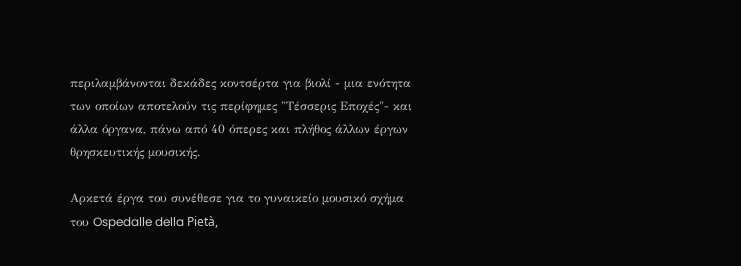περιλαμβάνονται δεκάδες κοντσέρτα για βιολί - μια ενότητα των οποίων αποτελούν τις περίφημες "Τέσσερις Εποχές"- και άλλα όργανα, πάνω από 40 όπερες και πλήθος άλλων έργων θρησκευτικής μουσικής.

Αρκετά έργα του συνέθεσε για το γυναικείο μουσικό σχήμα του Ospedalle della Pietà,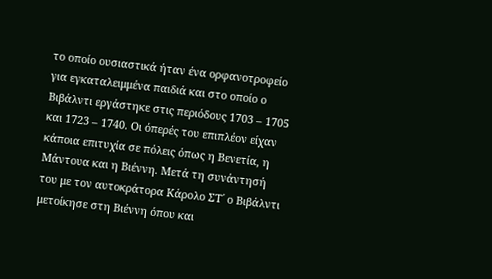το οποίο ουσιαστικά ήταν ένα ορφανοτροφείο για εγκαταλειμμένα παιδιά και στο οποίο ο Βιβάλντι εργάστηκε στις περιόδους 1703 – 1705 και 1723 – 1740. Οι όπερές του επιπλέον είχαν κάποια επιτυχία σε πόλεις όπως η Βενετία, η Μάντουα και η Βιέννη. Μετά τη συνάντησή του με τον αυτοκράτορα Κάρολο ΣΤ΄ ο Βιβάλντι μετοίκησε στη Βιέννη όπου και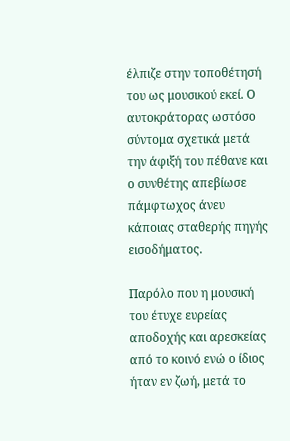έλπιζε στην τοποθέτησή του ως μουσικού εκεί. Ο αυτοκράτορας ωστόσο σύντομα σχετικά μετά την άφιξή του πέθανε και ο συνθέτης απεβίωσε πάμφτωχος άνευ κάποιας σταθερής πηγής εισοδήματος.

Παρόλο που η μουσική του έτυχε ευρείας αποδοχής και αρεσκείας από το κοινό ενώ ο ίδιος ήταν εν ζωή, μετά το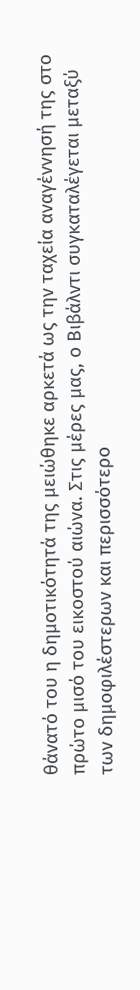θάνατό του η δημοτικότητά της μειώθηκε αρκετά ως την ταχεία αναγέννησή της στο πρώτο μισό του εικοστού αιώνα. Στις μέρες μας, ο Βιβάλντι συγκαταλέγεται μεταξύ των δημοφιλέστερων και περισσότερο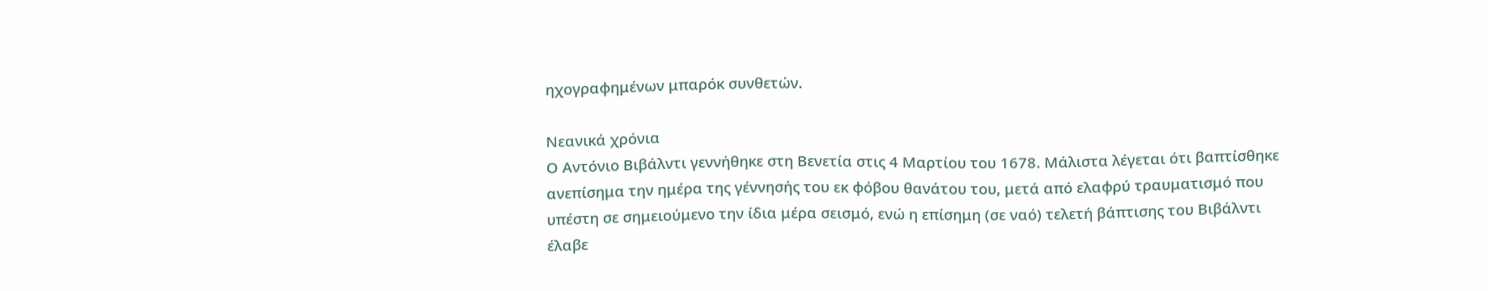ηχογραφημένων μπαρόκ συνθετών.

Νεανικά χρόνια
Ο Αντόνιο Βιβάλντι γεννήθηκε στη Βενετία στις 4 Μαρτίου του 1678. Μάλιστα λέγεται ότι βαπτίσθηκε ανεπίσημα την ημέρα της γέννησής του εκ φόβου θανάτου του, μετά από ελαφρύ τραυματισμό που υπέστη σε σημειούμενο την ίδια μέρα σεισμό, ενώ η επίσημη (σε ναό) τελετή βάπτισης του Βιβάλντι έλαβε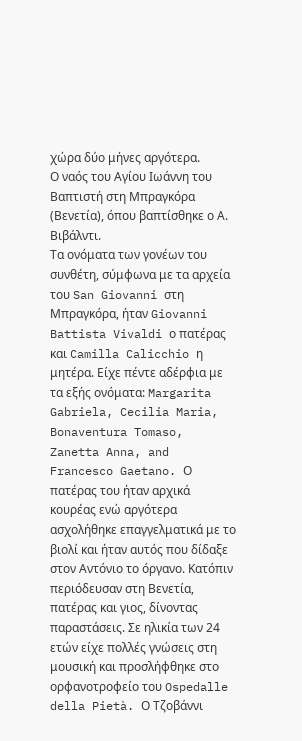χώρα δύο μήνες αργότερα.
Ο ναός του Αγίου Ιωάννη του Βαπτιστή στη Μπραγκόρα (Βενετία), όπου βαπτίσθηκε ο Α. Βιβάλντι.
Τα ονόματα των γονέων του συνθέτη, σύμφωνα με τα αρχεία του San Giovanni στη Μπραγκόρα, ήταν Giovanni Battista Vivaldi ο πατέρας και Camilla Calicchio η μητέρα. Είχε πέντε αδέρφια με τα εξής ονόματα: Margarita Gabriela, Cecilia Maria, Bonaventura Tomaso, Zanetta Anna, and Francesco Gaetano. Ο πατέρας του ήταν αρχικά κουρέας ενώ αργότερα ασχολήθηκε επαγγελματικά με το βιολί και ήταν αυτός που δίδαξε στον Αντόνιο το όργανο. Κατόπιν περιόδευσαν στη Βενετία, πατέρας και γιος, δίνοντας παραστάσεις. Σε ηλικία των 24 ετών είχε πολλές γνώσεις στη μουσική και προσλήφθηκε στο ορφανοτροφείο του Ospedalle della Pietà. Ο Τζοβάννι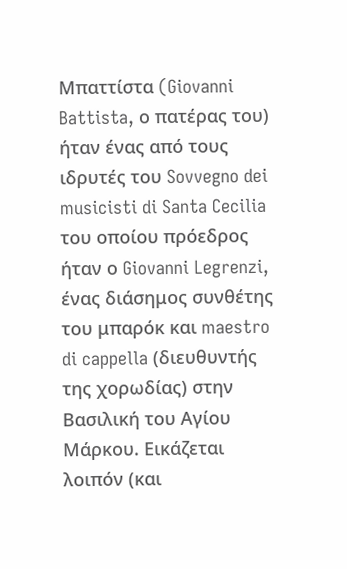Μπαττίστα (Giovanni Battista, ο πατέρας του) ήταν ένας από τους ιδρυτές του Sovvegno dei musicisti di Santa Cecilia του οποίου πρόεδρος ήταν ο Giovanni Legrenzi, ένας διάσημος συνθέτης του μπαρόκ και maestro di cappella (διευθυντής της χορωδίας) στην Βασιλική του Αγίου Μάρκου. Εικάζεται λοιπόν (και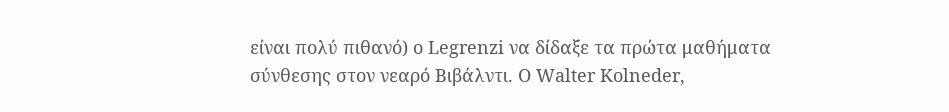είναι πολύ πιθανό) ο Legrenzi να δίδαξε τα πρώτα μαθήματα σύνθεσης στον νεαρό Βιβάλντι. Ο Walter Kolneder,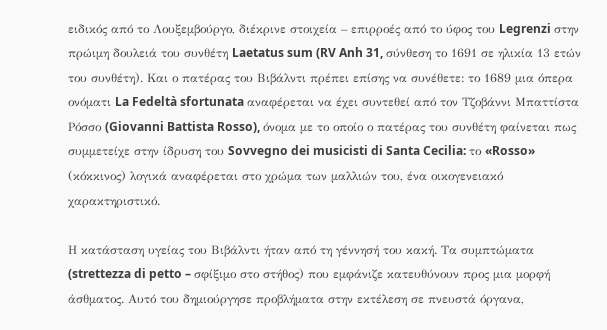ειδικός από το Λουξεμβούργο, διέκρινε στοιχεία – επιρροές από το ύφος του Legrenzi στην πρώιμη δουλειά του συνθέτη Laetatus sum (RV Anh 31, σύνθεση το 1691 σε ηλικία 13 ετών του συνθέτη). Και ο πατέρας του Βιβάλντι πρέπει επίσης να συνέθετε: το 1689 μια όπερα ονόματι La Fedeltà sfortunata αναφέρεται να έχει συντεθεί από τον Τζοβάννι Μπαττίστα Ρόσσο (Giovanni Battista Rosso), όνομα με το οποίο ο πατέρας του συνθέτη φαίνεται πως συμμετείχε στην ίδρυση του Sovvegno dei musicisti di Santa Cecilia: το «Rosso» (κόκκινος) λογικά αναφέρεται στο χρώμα των μαλλιών του, ένα οικογενειακό χαρακτηριστικό.

Η κατάσταση υγείας του Βιβάλντι ήταν από τη γέννησή του κακή. Τα συμπτώματα (strettezza di petto – σφίξιμο στο στήθος) που εμφάνιζε κατευθύνουν προς μια μορφή άσθματος. Αυτό του δημιούργησε προβλήματα στην εκτέλεση σε πνευστά όργανα,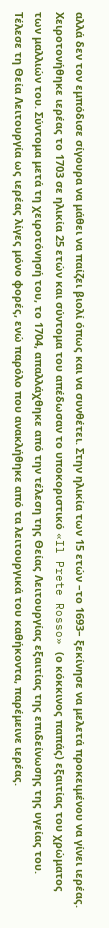αλλά δεν τον εμπόδισε σίγουρα να μάθει να παίζει βιολί όπως και να συνθέτει. Στην ηλικία των 15 ετών –το 1693– ξεκίνησε να μελετά προκειμένου να γίνει ιερέας. Χειροτονήθηκε ιερέας το 1703 σε ηλικία 25 ετών και σύντομα του απέδωσαν το υποκοριστικό «Il Prete Rosso» (ο κόκκινος παπάς) εξαιτίας του χρώματος των μαλλιών του. Σύντομα μετά τη χειροτόνησή του, το 1704, απαλλάχθηκε από την τέλεση της Θείας Λειτουργίας εξαιτίας της επιδείνωσης της υγείας του. Τέλεσε τη Θεία Λειτουργία ως ιερέας λίγες μόνο φορές, ενώ παρόλο που ανακλήθηκε από τα λειτουργικά του καθήκοντα, παρέμεινε ιερέας.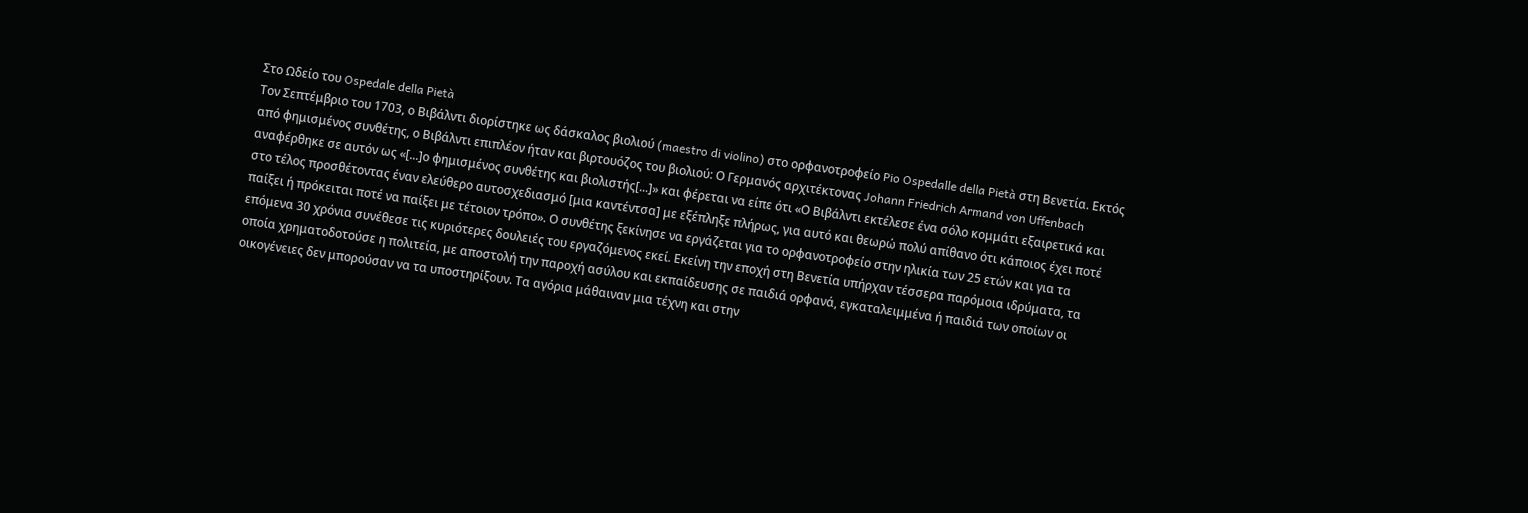Στο Ωδείο του Ospedale della Pietà
Τον Σεπτέμβριο του 1703, ο Βιβάλντι διορίστηκε ως δάσκαλος βιολιού (maestro di violino) στο ορφανοτροφείο Pio Ospedalle della Pietà στη Βενετία. Εκτός από φημισμένος συνθέτης, ο Βιβάλντι επιπλέον ήταν και βιρτουόζος του βιολιού: Ο Γερμανός αρχιτέκτονας Johann Friedrich Armand von Uffenbach αναφέρθηκε σε αυτόν ως «[...]ο φημισμένος συνθέτης και βιολιστής[...]» και φέρεται να είπε ότι «Ο Βιβάλντι εκτέλεσε ένα σόλο κομμάτι εξαιρετικά και στο τέλος προσθέτοντας έναν ελεύθερο αυτοσχεδιασμό [μια καντέντσα] με εξέπληξε πλήρως, για αυτό και θεωρώ πολύ απίθανο ότι κάποιος έχει ποτέ παίξει ή πρόκειται ποτέ να παίξει με τέτοιον τρόπο». Ο συνθέτης ξεκίνησε να εργάζεται για το ορφανοτροφείο στην ηλικία των 25 ετών και για τα επόμενα 30 χρόνια συνέθεσε τις κυριότερες δουλειές του εργαζόμενος εκεί. Εκείνη την εποχή στη Βενετία υπήρχαν τέσσερα παρόμοια ιδρύματα, τα οποία χρηματοδοτούσε η πολιτεία, με αποστολή την παροχή ασύλου και εκπαίδευσης σε παιδιά ορφανά, εγκαταλειμμένα ή παιδιά των οποίων οι οικογένειες δεν μπορούσαν να τα υποστηρίξουν. Τα αγόρια μάθαιναν μια τέχνη και στην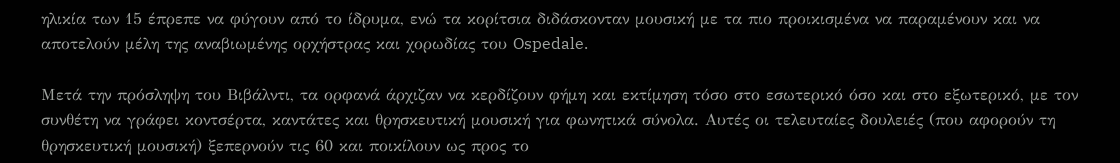ηλικία των 15 έπρεπε να φύγουν από το ίδρυμα, ενώ τα κορίτσια διδάσκονταν μουσική με τα πιο προικισμένα να παραμένουν και να αποτελούν μέλη της αναβιωμένης ορχήστρας και χορωδίας του Ospedale.

Μετά την πρόσληψη του Βιβάλντι, τα ορφανά άρχιζαν να κερδίζουν φήμη και εκτίμηση τόσο στο εσωτερικό όσο και στο εξωτερικό, με τον συνθέτη να γράφει κοντσέρτα, καντάτες και θρησκευτική μουσική για φωνητικά σύνολα. Αυτές οι τελευταίες δουλειές (που αφορούν τη θρησκευτική μουσική) ξεπερνούν τις 60 και ποικίλουν ως προς το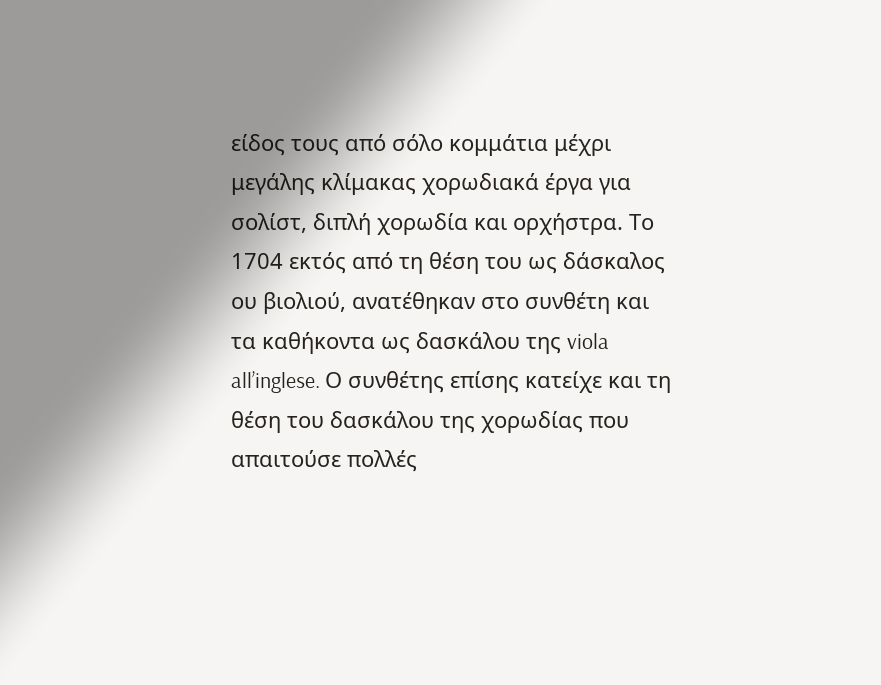είδος τους από σόλο κομμάτια μέχρι μεγάλης κλίμακας χορωδιακά έργα για σολίστ, διπλή χορωδία και ορχήστρα. Το 1704 εκτός από τη θέση του ως δάσκαλος ου βιολιού, ανατέθηκαν στο συνθέτη και τα καθήκοντα ως δασκάλου της viola all’inglese. Ο συνθέτης επίσης κατείχε και τη θέση του δασκάλου της χορωδίας που απαιτούσε πολλές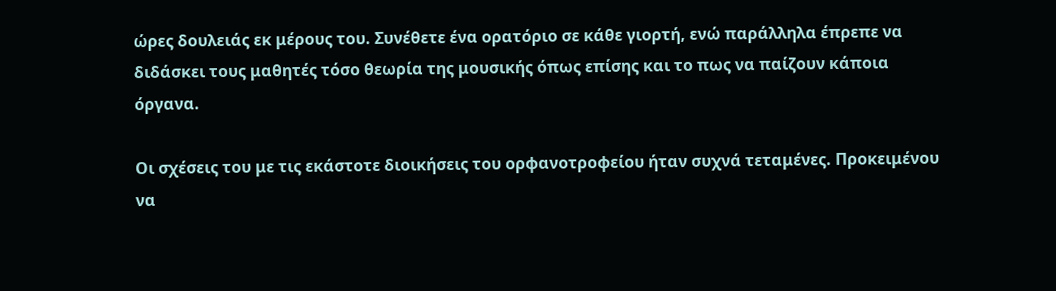ώρες δουλειάς εκ μέρους του. Συνέθετε ένα ορατόριο σε κάθε γιορτή, ενώ παράλληλα έπρεπε να διδάσκει τους μαθητές τόσο θεωρία της μουσικής όπως επίσης και το πως να παίζουν κάποια όργανα.

Οι σχέσεις του με τις εκάστοτε διοικήσεις του ορφανοτροφείου ήταν συχνά τεταμένες. Προκειμένου να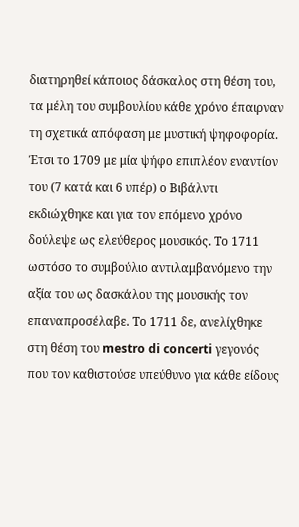διατηρηθεί κάποιος δάσκαλος στη θέση του, τα μέλη του συμβουλίου κάθε χρόνο έπαιρναν τη σχετικά απόφαση με μυστική ψηφοφορία. Έτσι το 1709 με μία ψήφο επιπλέον εναντίον του (7 κατά και 6 υπέρ) ο Βιβάλντι εκδιώχθηκε και για τον επόμενο χρόνο δούλεψε ως ελεύθερος μουσικός. Το 1711 ωστόσο το συμβούλιο αντιλαμβανόμενο την αξία του ως δασκάλου της μουσικής τον επαναπροσέλαβε. Το 1711 δε, ανελίχθηκε στη θέση του mestro di concerti γεγονός που τον καθιστούσε υπεύθυνο για κάθε είδους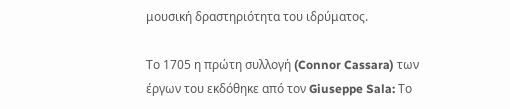μουσική δραστηριότητα του ιδρύματος.

Το 1705 η πρώτη συλλογή (Connor Cassara) των έργων του εκδόθηκε από τον Giuseppe Sala: Το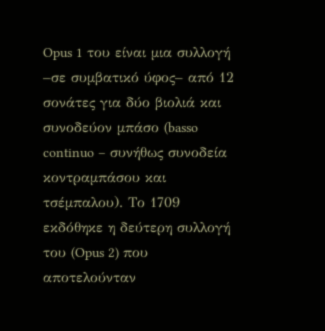Opus 1 του είναι μια συλλογή –σε συμβατικό ύφος– από 12 σονάτες για δύο βιολιά και συνοδεύον μπάσο (basso continuo – συνήθως συνοδεία κοντραμπάσου και τσέμπαλου). Το 1709 εκδόθηκε η δεύτερη συλλογή του (Opus 2) που αποτελούνταν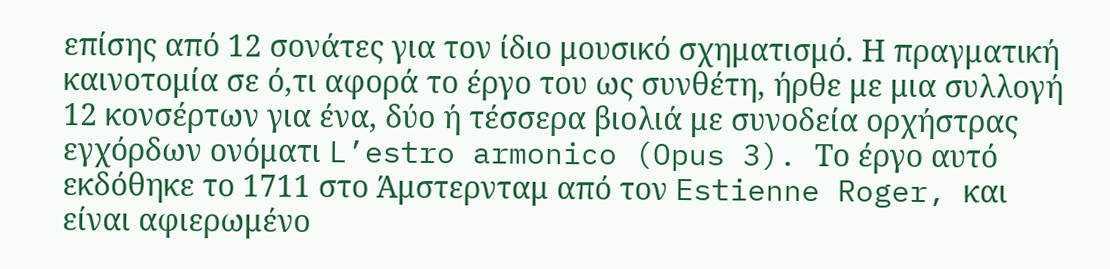επίσης από 12 σονάτες για τον ίδιο μουσικό σχηματισμό. Η πραγματική καινοτομία σε ό,τι αφορά το έργο του ως συνθέτη, ήρθε με μια συλλογή 12 κονσέρτων για ένα, δύο ή τέσσερα βιολιά με συνοδεία ορχήστρας εγχόρδων ονόματι L’estro armonico (Opus 3). Το έργο αυτό εκδόθηκε το 1711 στο Άμστερνταμ από τον Estienne Roger, και είναι αφιερωμένο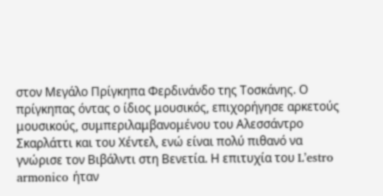στον Μεγάλο Πρίγκηπα Φερδινάνδο της Τοσκάνης. Ο πρίγκηπας όντας ο ίδιος μουσικός, επιχορήγησε αρκετούς μουσικούς, συμπεριλαμβανομένου του Αλεσσάντρο Σκαρλάττι και του Χέντελ, ενώ είναι πολύ πιθανό να γνώρισε τον Βιβάλντι στη Βενετία. Η επιτυχία του L’estro armonico ήταν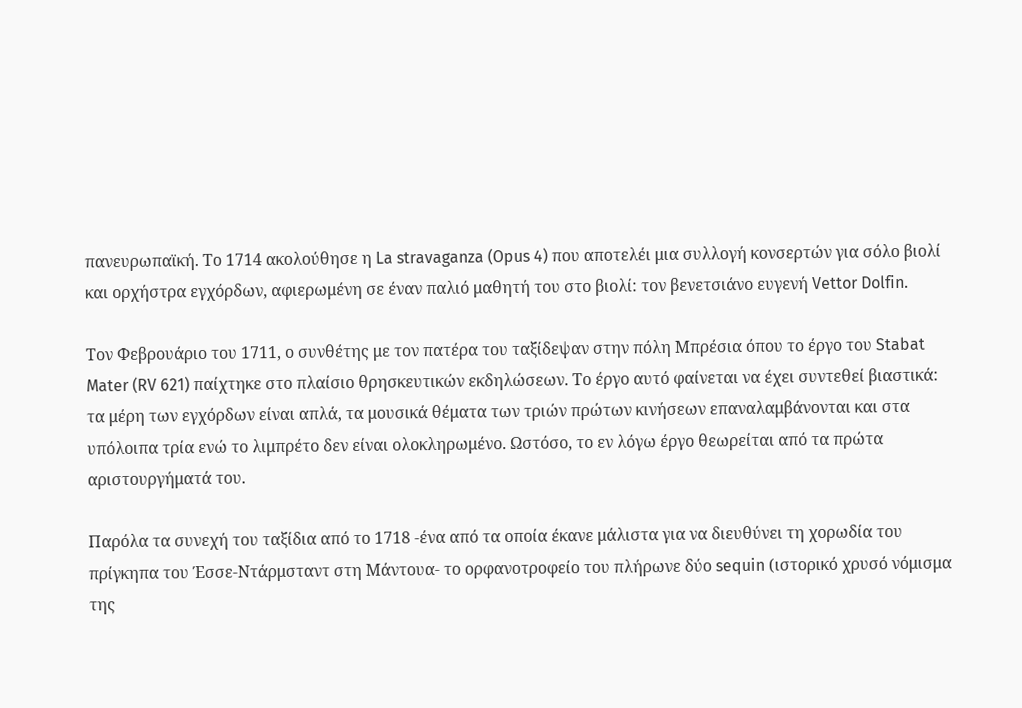πανευρωπαϊκή. Το 1714 ακολούθησε η La stravaganza (Opus 4) που αποτελέι μια συλλογή κονσερτών για σόλο βιολί και ορχήστρα εγχόρδων, αφιερωμένη σε έναν παλιό μαθητή του στο βιολί: τον βενετσιάνο ευγενή Vettor Dolfin.

Τον Φεβρουάριο του 1711, ο συνθέτης με τον πατέρα του ταξίδεψαν στην πόλη Μπρέσια όπου το έργο του Stabat Mater (RV 621) παίχτηκε στο πλαίσιο θρησκευτικών εκδηλώσεων. Το έργο αυτό φαίνεται να έχει συντεθεί βιαστικά: τα μέρη των εγχόρδων είναι απλά, τα μουσικά θέματα των τριών πρώτων κινήσεων επαναλαμβάνονται και στα υπόλοιπα τρία ενώ το λιμπρέτο δεν είναι ολοκληρωμένο. Ωστόσο, το εν λόγω έργο θεωρείται από τα πρώτα αριστουργήματά του.

Παρόλα τα συνεχή του ταξίδια από το 1718 -ένα από τα οποία έκανε μάλιστα για να διευθύνει τη χορωδία του πρίγκηπα του Έσσε-Ντάρμσταντ στη Μάντουα- το ορφανοτροφείο του πλήρωνε δύο sequin (ιστορικό χρυσό νόμισμα της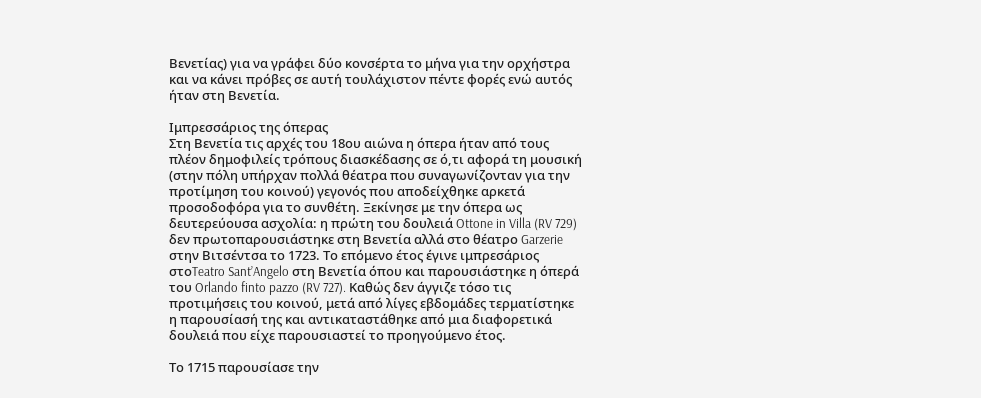Βενετίας) για να γράφει δύο κονσέρτα το μήνα για την ορχήστρα και να κάνει πρόβες σε αυτή τουλάχιστον πέντε φορές ενώ αυτός ήταν στη Βενετία.

Ιμπρεσσάριος της όπερας
Στη Βενετία τις αρχές του 18ου αιώνα η όπερα ήταν από τους πλέον δημοφιλείς τρόπους διασκέδασης σε ό,τι αφορά τη μουσική (στην πόλη υπήρχαν πολλά θέατρα που συναγωνίζονταν για την προτίμηση του κοινού) γεγονός που αποδείχθηκε αρκετά προσοδοφόρα για το συνθέτη. Ξεκίνησε με την όπερα ως δευτερεύουσα ασχολία: η πρώτη του δουλειά Ottone in Villa (RV 729) δεν πρωτοπαρουσιάστηκε στη Βενετία αλλά στο θέατρο Garzerie στην Βιτσέντσα το 1723. Το επόμενο έτος έγινε ιμπρεσάριος στοTeatro Sant’Angelo στη Βενετία όπου και παρουσιάστηκε η όπερά του Orlando finto pazzo (RV 727). Καθώς δεν άγγιζε τόσο τις προτιμήσεις του κοινού, μετά από λίγες εβδομάδες τερματίστηκε η παρουσίασή της και αντικαταστάθηκε από μια διαφορετικά δουλειά που είχε παρουσιαστεί το προηγούμενο έτος.

Το 1715 παρουσίασε την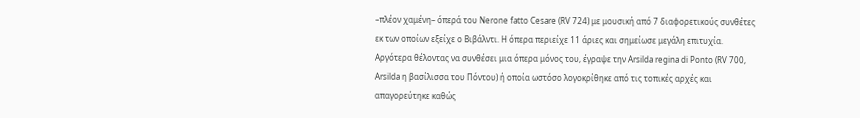–πλέον χαμένη– όπερά του Nerone fatto Cesare (RV 724) με μουσική από 7 διαφορετικούς συνθέτες εκ των οποίων εξείχε ο Βιβάλντι. Η όπερα περιείχε 11 άριες και σημείωσε μεγάλη επιτυχία. Αργότερα θέλοντας να συνθέσει μια όπερα μόνος του, έγραψε την Arsilda regina di Ponto (RV 700, Arsilda η βασίλισσα του Πόντου) ή οποία ωστόσο λογοκρίθηκε από τις τοπικές αρχές και απαγορεύτηκε καθώς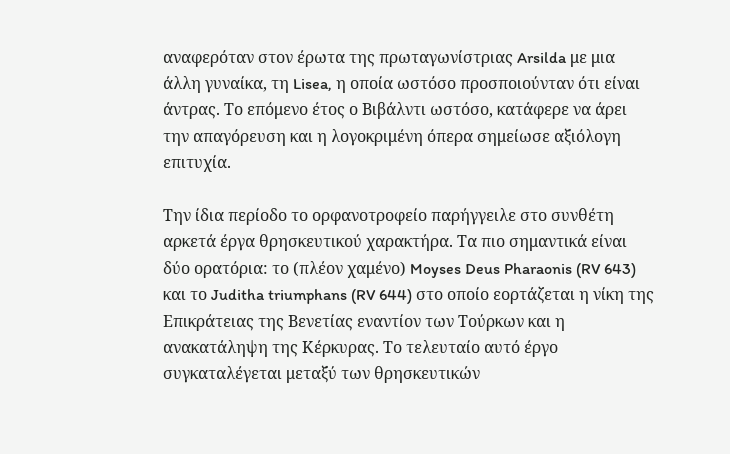αναφερόταν στον έρωτα της πρωταγωνίστριας Arsilda με μια άλλη γυναίκα, τη Lisea, η οποία ωστόσο προσποιούνταν ότι είναι άντρας. Το επόμενο έτος ο Βιβάλντι ωστόσο, κατάφερε να άρει την απαγόρευση και η λογοκριμένη όπερα σημείωσε αξιόλογη επιτυχία.

Την ίδια περίοδο το ορφανοτροφείο παρήγγειλε στο συνθέτη αρκετά έργα θρησκευτικού χαρακτήρα. Τα πιο σημαντικά είναι δύο ορατόρια: το (πλέον χαμένο) Moyses Deus Pharaonis (RV 643) και το Juditha triumphans (RV 644) στο οποίο εορτάζεται η νίκη της Επικράτειας της Βενετίας εναντίον των Τούρκων και η ανακατάληψη της Κέρκυρας. Το τελευταίο αυτό έργο συγκαταλέγεται μεταξύ των θρησκευτικών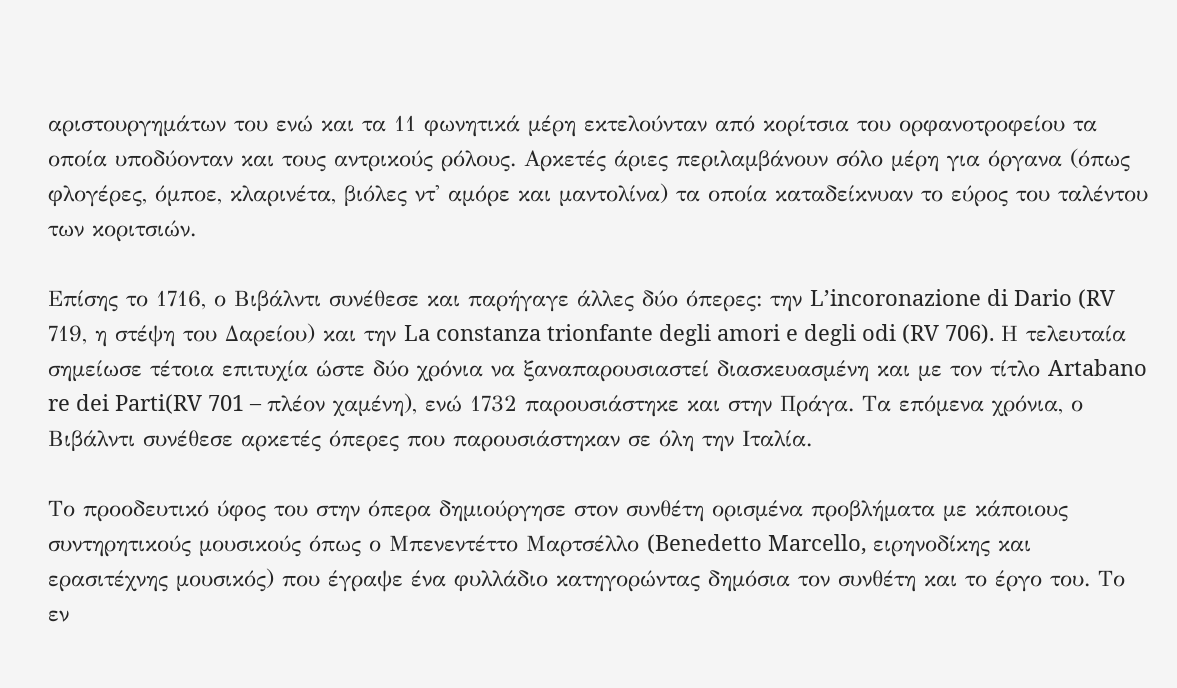αριστουργημάτων του ενώ και τα 11 φωνητικά μέρη εκτελούνταν από κορίτσια του ορφανοτροφείου τα οποία υποδύονταν και τους αντρικούς ρόλους. Αρκετές άριες περιλαμβάνουν σόλο μέρη για όργανα (όπως φλογέρες, όμποε, κλαρινέτα, βιόλες ντ' αμόρε και μαντολίνα) τα οποία καταδείκνυαν το εύρος του ταλέντου των κοριτσιών.

Επίσης το 1716, ο Βιβάλντι συνέθεσε και παρήγαγε άλλες δύο όπερες: την L’incoronazione di Dario (RV 719, η στέψη του Δαρείου) και την La constanza trionfante degli amori e degli odi (RV 706). Η τελευταία σημείωσε τέτοια επιτυχία ώστε δύο χρόνια να ξαναπαρουσιαστεί διασκευασμένη και με τον τίτλο Artabano re dei Parti(RV 701 – πλέον χαμένη), ενώ 1732 παρουσιάστηκε και στην Πράγα. Τα επόμενα χρόνια, ο Βιβάλντι συνέθεσε αρκετές όπερες που παρουσιάστηκαν σε όλη την Ιταλία.

Το προοδευτικό ύφος του στην όπερα δημιούργησε στον συνθέτη ορισμένα προβλήματα με κάποιους συντηρητικούς μουσικούς όπως ο Μπενεντέττο Μαρτσέλλο (Benedetto Marcello, ειρηνοδίκης και ερασιτέχνης μουσικός) που έγραψε ένα φυλλάδιο κατηγορώντας δημόσια τον συνθέτη και το έργο του. Το εν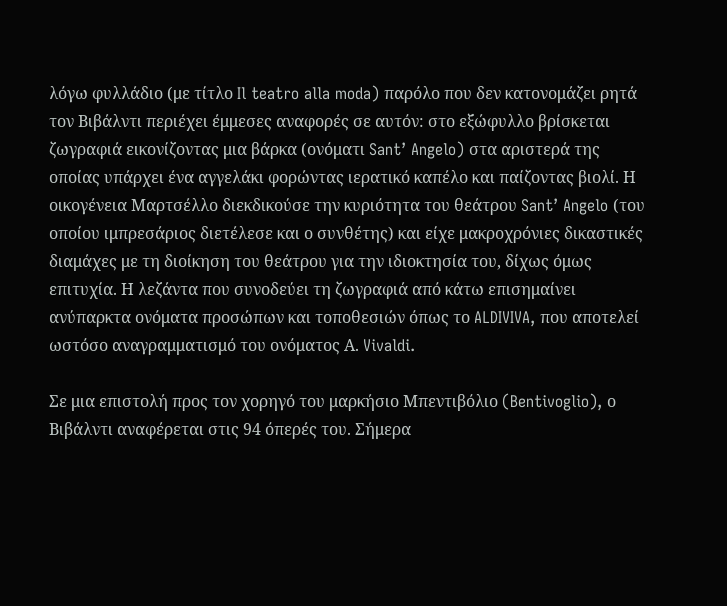λόγω φυλλάδιο (με τίτλο Il teatro alla moda) παρόλο που δεν κατονομάζει ρητά τον Βιβάλντι περιέχει έμμεσες αναφορές σε αυτόν: στο εξώφυλλο βρίσκεται ζωγραφιά εικονίζοντας μια βάρκα (ονόματι Sant’ Angelo) στα αριστερά της οποίας υπάρχει ένα αγγελάκι φορώντας ιερατικό καπέλο και παίζοντας βιολί. Η οικογένεια Μαρτσέλλο διεκδικούσε την κυριότητα του θεάτρου Sant’ Angelo (του οποίου ιμπρεσάριος διετέλεσε και ο συνθέτης) και είχε μακροχρόνιες δικαστικές διαμάχες με τη διοίκηση του θεάτρου για την ιδιοκτησία του, δίχως όμως επιτυχία. Η λεζάντα που συνοδεύει τη ζωγραφιά από κάτω επισημαίνει ανύπαρκτα ονόματα προσώπων και τοποθεσιών όπως το ALDIVIVA, που αποτελεί ωστόσο αναγραμματισμό του ονόματος Α. Vivaldi.

Σε μια επιστολή προς τον χορηγό του μαρκήσιο Μπεντιβόλιο (Bentivoglio), ο Βιβάλντι αναφέρεται στις 94 όπερές του. Σήμερα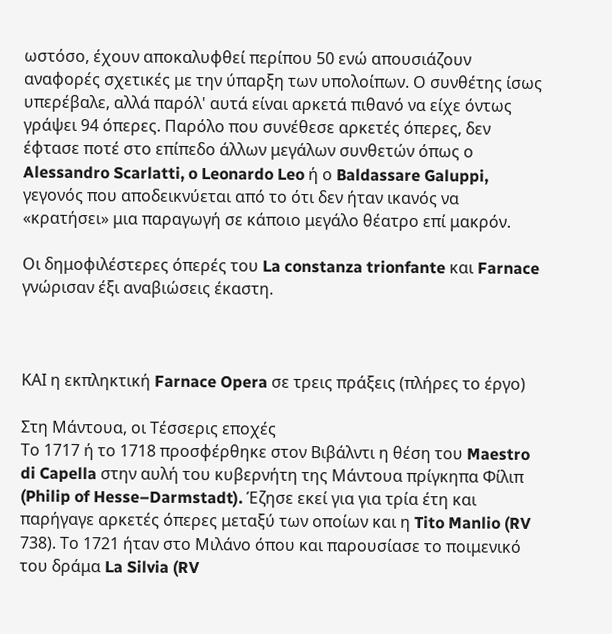ωστόσο, έχουν αποκαλυφθεί περίπου 50 ενώ απουσιάζουν αναφορές σχετικές με την ύπαρξη των υπολοίπων. Ο συνθέτης ίσως υπερέβαλε, αλλά παρόλ' αυτά είναι αρκετά πιθανό να είχε όντως γράψει 94 όπερες. Παρόλο που συνέθεσε αρκετές όπερες, δεν έφτασε ποτέ στο επίπεδο άλλων μεγάλων συνθετών όπως ο Alessandro Scarlatti, o Leonardo Leo ή ο Baldassare Galuppi, γεγονός που αποδεικνύεται από το ότι δεν ήταν ικανός να «κρατήσει» μια παραγωγή σε κάποιο μεγάλο θέατρο επί μακρόν.

Οι δημοφιλέστερες όπερές του La constanza trionfante και Farnace γνώρισαν έξι αναβιώσεις έκαστη.



ΚΑΙ η εκπληκτική Farnace Opera σε τρεις πράξεις (πλήρες το έργο)

Στη Μάντουα, οι Τέσσερις εποχές
Το 1717 ή το 1718 προσφέρθηκε στον Βιβάλντι η θέση του Maestro di Capella στην αυλή του κυβερνήτη της Μάντουα πρίγκηπα Φίλιπ (Philip of Hesse–Darmstadt). Έζησε εκεί για για τρία έτη και παρήγαγε αρκετές όπερες μεταξύ των οποίων και η Tito Manlio (RV 738). Το 1721 ήταν στο Μιλάνο όπου και παρουσίασε το ποιμενικό του δράμα La Silvia (RV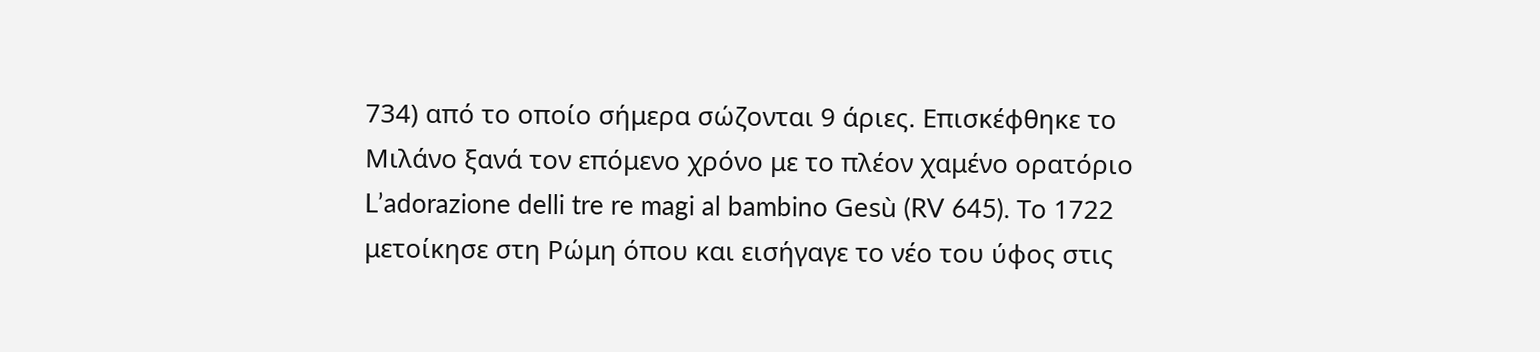734) από το οποίο σήμερα σώζονται 9 άριες. Επισκέφθηκε το Μιλάνο ξανά τον επόμενο χρόνο με το πλέον χαμένο ορατόριο L’adorazione delli tre re magi al bambino Gesù (RV 645). Το 1722 μετοίκησε στη Ρώμη όπου και εισήγαγε το νέο του ύφος στις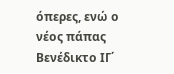όπερες, ενώ ο νέος πάπας Βενέδικτο ΙΓ΄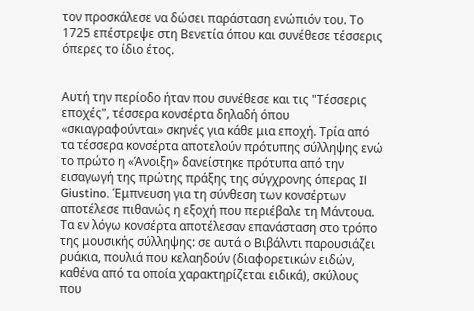τον προσκάλεσε να δώσει παράσταση ενώπιόν του. Το 1725 επέστρεψε στη Βενετία όπου και συνέθεσε τέσσερις όπερες το ίδιο έτος.


Αυτή την περίοδο ήταν που συνέθεσε και τις "Τέσσερις εποχές", τέσσερα κονσέρτα δηλαδή όπου «σκιαγραφούνται» σκηνές για κάθε μια εποχή. Τρία από τα τέσσερα κονσέρτα αποτελούν πρότυπης σύλληψης ενώ το πρώτο η «Άνοιξη» δανείστηκε πρότυπα από την εισαγωγή της πρώτης πράξης της σύγχρονης όπερας Il Giustino. Έμπνευση για τη σύνθεση των κονσέρτων αποτέλεσε πιθανώς η εξοχή που περιέβαλε τη Μάντουα. Τα εν λόγω κονσέρτα αποτέλεσαν επανάσταση στο τρόπο της μουσικής σύλληψης: σε αυτά ο Βιβάλντι παρουσιάζει ρυάκια, πουλιά που κελαηδούν (διαφορετικών ειδών, καθένα από τα οποία χαρακτηρίζεται ειδικά), σκύλους που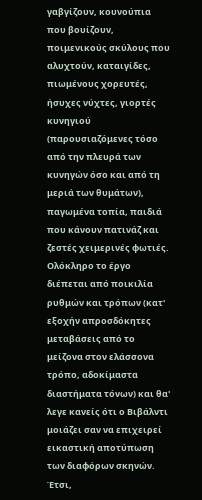γαβγίζουν, κουνούπια που βουίζουν, ποιμενικούς σκύλους που αλυχτούν, καταιγίδες, πιωμένους χορευτές, ήσυχες νύχτες, γιορτές κυνηγιού (παρουσιαζόμενες τόσο από την πλευρά των κυνηγών όσο και από τη μεριά των θυμάτων), παγωμένα τοπία, παιδιά που κάνουν πατινάζ και ζεστές χειμερινές φωτιές. Ολόκληρο το έργο διέπεται από ποικιλία ρυθμών και τρόπων (κατ' εξοχήν απροσδόκητες μεταβάσεις από το μείζονα στον ελάσσονα τρόπο, αδοκίμαστα διαστήματα τόνων) και θα' λεγε κανείς ότι ο Βιβάλντι μοιάζει σαν να επιχειρεί εικαστική αποτύπωση των διαφόρων σκηνών. Έτσι,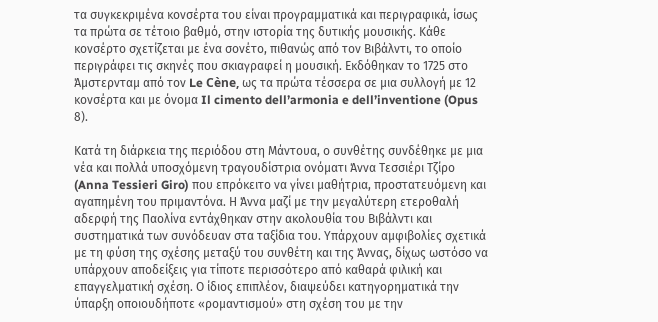τα συγκεκριμένα κονσέρτα του είναι προγραμματικά και περιγραφικά, ίσως τα πρώτα σε τέτοιο βαθμό, στην ιστορία της δυτικής μουσικής. Κάθε κονσέρτο σχετίζεται με ένα σονέτο, πιθανώς από τον Βιβάλντι, το οποίο περιγράφει τις σκηνές που σκιαγραφεί η μουσική. Εκδόθηκαν το 1725 στο Άμστερνταμ από τον Le Cène, ως τα πρώτα τέσσερα σε μια συλλογή με 12 κονσέρτα και με όνομα Il cimento dell’armonia e dell’inventione (Opus 8).

Κατά τη διάρκεια της περιόδου στη Μάντουα, ο συνθέτης συνδέθηκε με μια νέα και πολλά υποσχόμενη τραγουδίστρια ονόματι Άννα Τεσσιέρι Τζίρο (Anna Tessieri Giro) που επρόκειτο να γίνει μαθήτρια, προστατευόμενη και αγαπημένη του πριμαντόνα. Η Άννα μαζί με την μεγαλύτερη ετεροθαλή αδερφή της Παολίνα εντάχθηκαν στην ακολουθία του Βιβάλντι και συστηματικά των συνόδευαν στα ταξίδια του. Υπάρχουν αμφιβολίες σχετικά με τη φύση της σχέσης μεταξύ του συνθέτη και της Άννας, δίχως ωστόσο να υπάρχουν αποδείξεις για τίποτε περισσότερο από καθαρά φιλική και επαγγελματική σχέση. Ο ίδιος επιπλέον, διαψεύδει κατηγορηματικά την ύπαρξη οποιουδήποτε «ρομαντισμού» στη σχέση του με την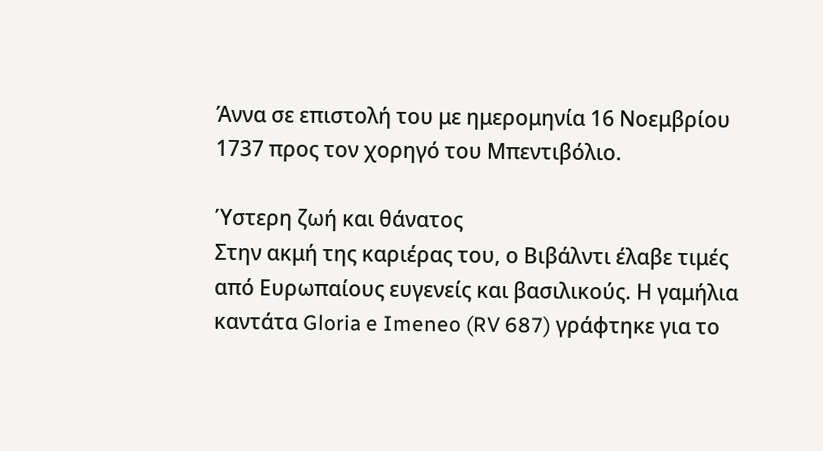Άννα σε επιστολή του με ημερομηνία 16 Νοεμβρίου 1737 προς τον χορηγό του Μπεντιβόλιο.

Ύστερη ζωή και θάνατος
Στην ακμή της καριέρας του, ο Βιβάλντι έλαβε τιμές από Ευρωπαίους ευγενείς και βασιλικούς. Η γαμήλια καντάτα Gloria e Imeneo (RV 687) γράφτηκε για το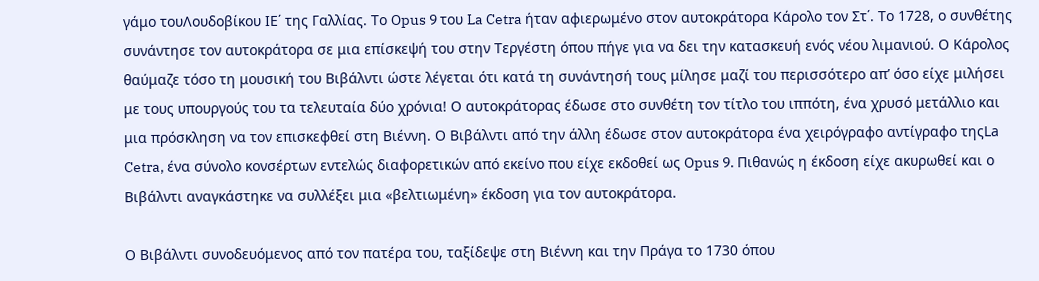γάμο τουΛουδοβίκου ΙΕ΄ της Γαλλίας. Το Opus 9 του La Cetra ήταν αφιερωμένο στον αυτοκράτορα Κάρολο τον Στ΄. Το 1728, ο συνθέτης συνάντησε τον αυτοκράτορα σε μια επίσκεψή του στην Τεργέστη όπου πήγε για να δει την κατασκευή ενός νέου λιμανιού. Ο Κάρολος θαύμαζε τόσο τη μουσική του Βιβάλντι ώστε λέγεται ότι κατά τη συνάντησή τους μίλησε μαζί του περισσότερο απ’ όσο είχε μιλήσει με τους υπουργούς του τα τελευταία δύο χρόνια! Ο αυτοκράτορας έδωσε στο συνθέτη τον τίτλο του ιππότη, ένα χρυσό μετάλλιο και μια πρόσκληση να τον επισκεφθεί στη Βιέννη. Ο Βιβάλντι από την άλλη έδωσε στον αυτοκράτορα ένα χειρόγραφο αντίγραφο τηςLa Cetra, ένα σύνολο κονσέρτων εντελώς διαφορετικών από εκείνο που είχε εκδοθεί ως Opus 9. Πιθανώς η έκδοση είχε ακυρωθεί και ο Βιβάλντι αναγκάστηκε να συλλέξει μια «βελτιωμένη» έκδοση για τον αυτοκράτορα.

Ο Βιβάλντι συνοδευόμενος από τον πατέρα του, ταξίδεψε στη Βιέννη και την Πράγα το 1730 όπου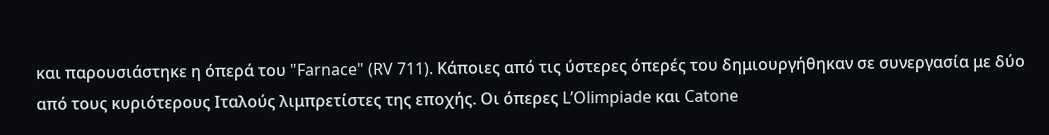και παρουσιάστηκε η όπερά του "Farnace" (RV 711). Κάποιες από τις ύστερες όπερές του δημιουργήθηκαν σε συνεργασία με δύο από τους κυριότερους Ιταλούς λιμπρετίστες της εποχής. Οι όπερες L’Olimpiade και Catone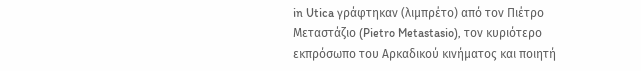in Utica γράφτηκαν (λιμπρέτο) από τον Πιέτρο Μεταστάζιο (Pietro Metastasio), τον κυριότερο εκπρόσωπο του Αρκαδικού κινήματος και ποιητή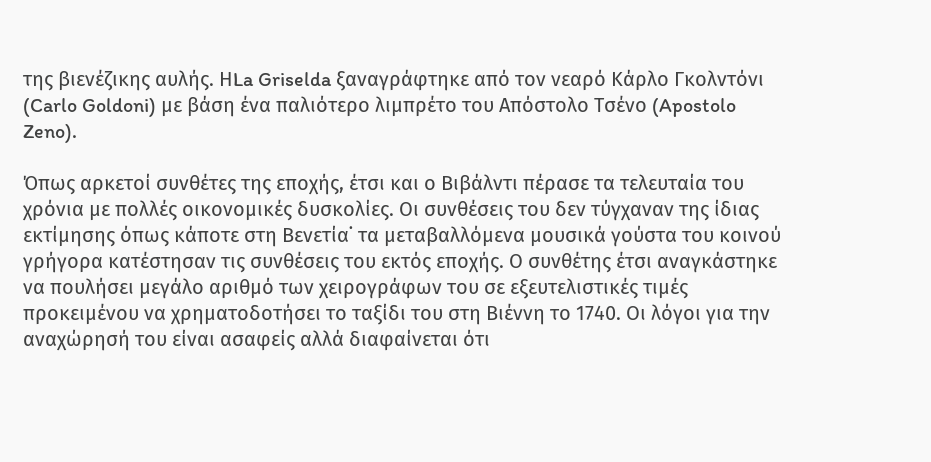της βιενέζικης αυλής. ΗLa Griselda ξαναγράφτηκε από τον νεαρό Κάρλο Γκολντόνι (Carlo Goldoni) με βάση ένα παλιότερο λιμπρέτο του Απόστολο Τσένο (Apostolo Zeno).

Όπως αρκετοί συνθέτες της εποχής, έτσι και ο Βιβάλντι πέρασε τα τελευταία του χρόνια με πολλές οικονομικές δυσκολίες. Οι συνθέσεις του δεν τύγχαναν της ίδιας εκτίμησης όπως κάποτε στη Βενετία˙ τα μεταβαλλόμενα μουσικά γούστα του κοινού γρήγορα κατέστησαν τις συνθέσεις του εκτός εποχής. Ο συνθέτης έτσι αναγκάστηκε να πουλήσει μεγάλο αριθμό των χειρογράφων του σε εξευτελιστικές τιμές προκειμένου να χρηματοδοτήσει το ταξίδι του στη Βιέννη το 1740. Οι λόγοι για την αναχώρησή του είναι ασαφείς αλλά διαφαίνεται ότι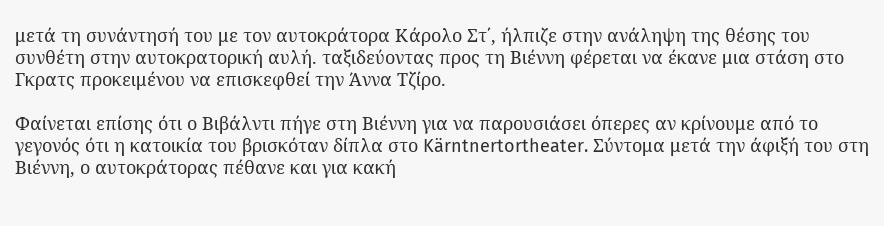μετά τη συνάντησή του με τον αυτοκράτορα Κάρολο Στ΄, ήλπιζε στην ανάληψη της θέσης του συνθέτη στην αυτοκρατορική αυλή. ταξιδεύοντας προς τη Βιέννη φέρεται να έκανε μια στάση στο Γκρατς προκειμένου να επισκεφθεί την Άννα Τζίρο.

Φαίνεται επίσης ότι ο Βιβάλντι πήγε στη Βιέννη για να παρουσιάσει όπερες αν κρίνουμε από το γεγονός ότι η κατοικία του βρισκόταν δίπλα στο Kärntnertortheater. Σύντομα μετά την άφιξή του στη Βιέννη, ο αυτοκράτορας πέθανε και για κακή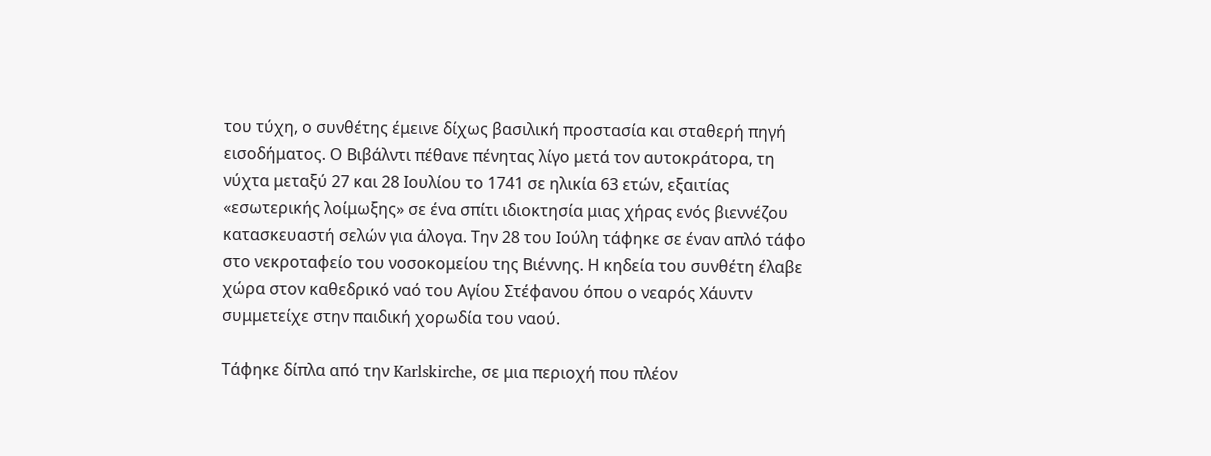του τύχη, ο συνθέτης έμεινε δίχως βασιλική προστασία και σταθερή πηγή εισοδήματος. Ο Βιβάλντι πέθανε πένητας λίγο μετά τον αυτοκράτορα, τη νύχτα μεταξύ 27 και 28 Ιουλίου το 1741 σε ηλικία 63 ετών, εξαιτίας «εσωτερικής λοίμωξης» σε ένα σπίτι ιδιοκτησία μιας χήρας ενός βιεννέζου κατασκευαστή σελών για άλογα. Την 28 του Ιούλη τάφηκε σε έναν απλό τάφο στο νεκροταφείο του νοσοκομείου της Βιέννης. Η κηδεία του συνθέτη έλαβε χώρα στον καθεδρικό ναό του Αγίου Στέφανου όπου ο νεαρός Χάυντν συμμετείχε στην παιδική χορωδία του ναού.

Τάφηκε δίπλα από την Karlskirche, σε μια περιοχή που πλέον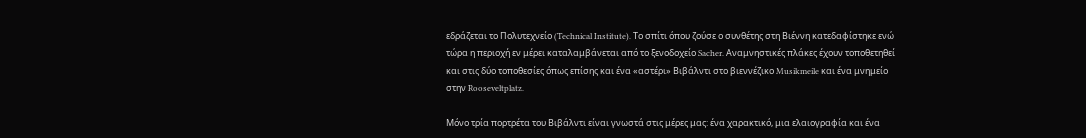εδράζεται το Πολυτεχνείο (Technical Institute). Το σπίτι όπου ζούσε ο συνθέτης στη Βιέννη κατεδαφίστηκε ενώ τώρα η περιοχή εν μέρει καταλαμβάνεται από το ξενοδοχείο Sacher. Αναμνηστικές πλάκες έχουν τοποθετηθεί και στις δύο τοποθεσίες όπως επίσης και ένα «αστέρι» Βιβάλντι στο βιεννέζικο Musikmeile και ένα μνημείο στην Rooseveltplatz.

Μόνο τρία πορτρέτα του Βιβάλντι είναι γνωστά στις μέρες μας: ένα χαρακτικό, μια ελαιογραφία και ένα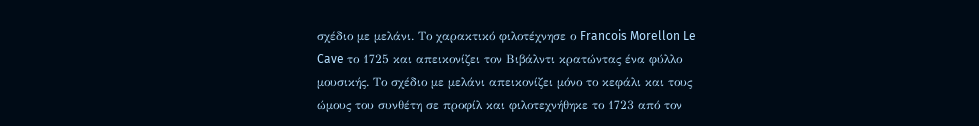σχέδιο με μελάνι. Το χαρακτικό φιλοτέχνησε ο Francois Morellon Le Cave το 1725 και απεικονίζει τον Βιβάλντι κρατώντας ένα φύλλο μουσικής. Το σχέδιο με μελάνι απεικονίζει μόνο το κεφάλι και τους ώμους του συνθέτη σε προφίλ και φιλοτεχνήθηκε το 1723 από τον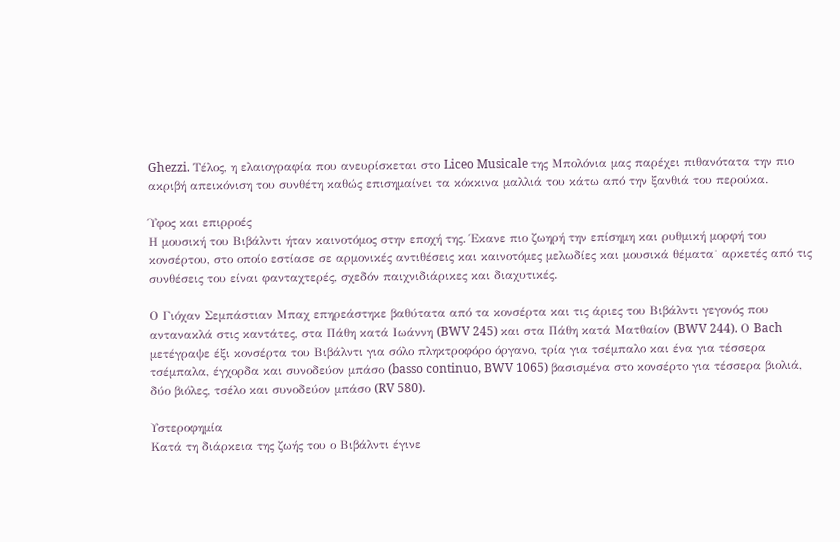Ghezzi. Τέλος, η ελαιογραφία που ανευρίσκεται στο Liceo Musicale της Μπολόνια μας παρέχει πιθανότατα την πιο ακριβή απεικόνιση του συνθέτη καθώς επισημαίνει τα κόκκινα μαλλιά του κάτω από την ξανθιά του περούκα.

Ύφος και επιρροές
Η μουσική του Βιβάλντι ήταν καινοτόμος στην εποχή της. Έκανε πιο ζωηρή την επίσημη και ρυθμική μορφή του κονσέρτου, στο οποίο εστίασε σε αρμονικές αντιθέσεις και καινοτόμες μελωδίες και μουσικά θέματα˙ αρκετές από τις συνθέσεις του είναι φανταχτερές, σχεδόν παιχνιδιάρικες και διαχυτικές.

Ο Γιόχαν Σεμπάστιαν Μπαχ επηρεάστηκε βαθύτατα από τα κονσέρτα και τις άριες του Βιβάλντι γεγονός που αντανακλά στις καντάτες, στα Πάθη κατά Ιωάννη (BWV 245) και στα Πάθη κατά Ματθαίον (BWV 244). Ο Bach μετέγραψε έξι κονσέρτα του Βιβάλντι για σόλο πληκτροφόρο όργανο, τρία για τσέμπαλο και ένα για τέσσερα τσέμπαλα, έγχορδα και συνοδεύον μπάσο (basso continuo, BWV 1065) βασισμένα στο κονσέρτο για τέσσερα βιολιά, δύο βιόλες, τσέλο και συνοδεύον μπάσο (RV 580).

Υστεροφημία
Κατά τη διάρκεια της ζωής του ο Βιβάλντι έγινε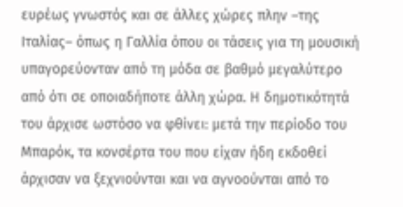ευρέως γνωστός και σε άλλες χώρες πλην –της Ιταλίας– όπως η Γαλλία όπου οι τάσεις για τη μουσική υπαγορεύονταν από τη μόδα σε βαθμό μεγαλύτερο από ότι σε οποιαδήποτε άλλη χώρα. Η δημοτικότητά του άρχισε ωστόσο να φθίνει: μετά την περίοδο του Μπαρόκ, τα κονσέρτα του που είχαν ήδη εκδοθεί άρχισαν να ξεχνιούνται και να αγνοούνται από το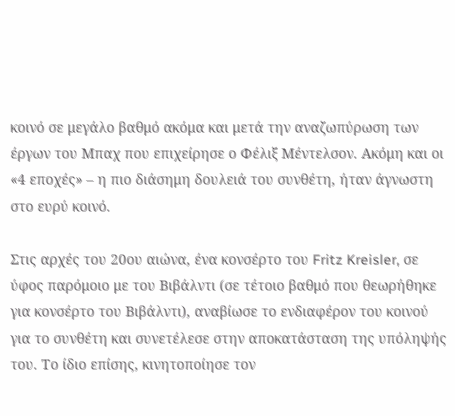κοινό σε μεγάλο βαθμό ακόμα και μετά την αναζωπύρωση των έργων του Μπαχ που επιχείρησε ο Φέλιξ Μέντελσον. Ακόμη και οι «4 εποχές» – η πιο διάσημη δουλειά του συνθέτη, ήταν άγνωστη στο ευρύ κοινό.

Στις αρχές του 20ου αιώνα, ένα κονσέρτο του Fritz Kreisler, σε ύφος παρόμοιο με του Βιβάλντι (σε τέτοιο βαθμό που θεωρήθηκε για κονσέρτο του Βιβάλντι), αναβίωσε το ενδιαφέρον του κοινού για το συνθέτη και συνετέλεσε στην αποκατάσταση της υπόληψής του. Το ίδιο επίσης, κινητοποίησε τον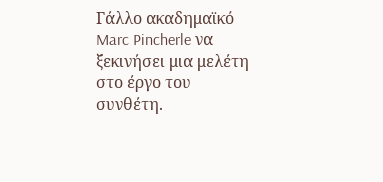Γάλλο ακαδημαϊκό Marc Pincherle να ξεκινήσει μια μελέτη στο έργο του συνθέτη.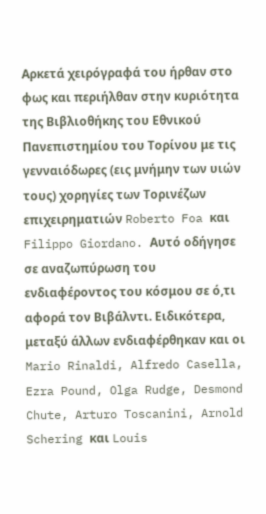Αρκετά χειρόγραφά του ήρθαν στο φως και περιήλθαν στην κυριότητα της Βιβλιοθήκης του Εθνικού Πανεπιστημίου του Τορίνου με τις γενναιόδωρες (εις μνήμην των υιών τους) χορηγίες των Τορινέζων επιχειρηματιών Roberto Foa και Filippo Giordano. Αυτό οδήγησε σε αναζωπύρωση του ενδιαφέροντος του κόσμου σε ό,τι αφορά τον Βιβάλντι. Ειδικότερα, μεταξύ άλλων ενδιαφέρθηκαν και οι Mario Rinaldi, Alfredo Casella, Ezra Pound, Olga Rudge, Desmond Chute, Arturo Toscanini, Arnold Schering και Louis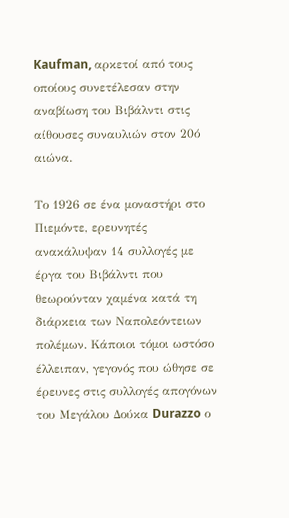Kaufman, αρκετοί από τους οποίους συνετέλεσαν στην αναβίωση του Βιβάλντι στις αίθουσες συναυλιών στον 20ό αιώνα.

Το 1926 σε ένα μοναστήρι στο Πιεμόντε, ερευνητές ανακάλυψαν 14 συλλογές με έργα του Βιβάλντι που θεωρούνταν χαμένα κατά τη διάρκεια των Ναπολεόντειων πολέμων. Κάποιοι τόμοι ωστόσο έλλειπαν, γεγονός που ώθησε σε έρευνες στις συλλογές απογόνων του Μεγάλου Δούκα Durazzo ο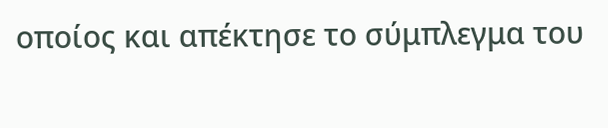οποίος και απέκτησε το σύμπλεγμα του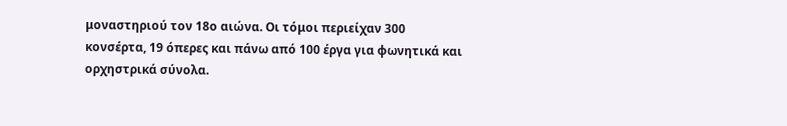μοναστηριού τον 18ο αιώνα. Οι τόμοι περιείχαν 300 κονσέρτα, 19 όπερες και πάνω από 100 έργα για φωνητικά και ορχηστρικά σύνολα.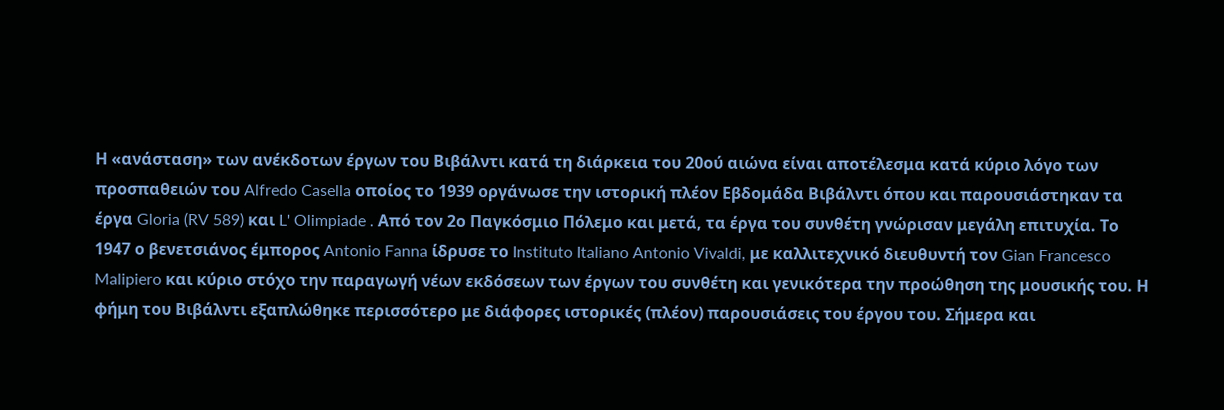Η «ανάσταση» των ανέκδοτων έργων του Βιβάλντι κατά τη διάρκεια του 20ού αιώνα είναι αποτέλεσμα κατά κύριο λόγο των προσπαθειών του Alfredo Casella οποίος το 1939 οργάνωσε την ιστορική πλέον Εβδομάδα Βιβάλντι όπου και παρουσιάστηκαν τα έργα Gloria (RV 589) και L' Olimpiade . Από τον 2ο Παγκόσμιο Πόλεμο και μετά, τα έργα του συνθέτη γνώρισαν μεγάλη επιτυχία. Το 1947 ο βενετσιάνος έμπορος Antonio Fanna ίδρυσε το Instituto Italiano Antonio Vivaldi, με καλλιτεχνικό διευθυντή τον Gian Francesco Malipiero και κύριο στόχο την παραγωγή νέων εκδόσεων των έργων του συνθέτη και γενικότερα την προώθηση της μουσικής του. Η φήμη του Βιβάλντι εξαπλώθηκε περισσότερο με διάφορες ιστορικές (πλέον) παρουσιάσεις του έργου του. Σήμερα και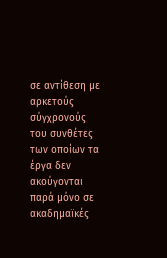σε αντίθεση με αρκετούς σύγχρονούς του συνθέτες των οποίων τα έργα δεν ακούγονται παρά μόνο σε ακαδημαϊκές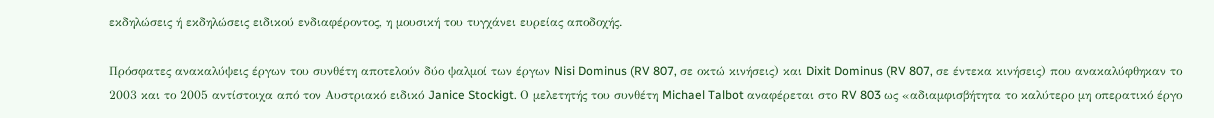εκδηλώσεις ή εκδηλώσεις ειδικού ενδιαφέροντος, η μουσική του τυγχάνει ευρείας αποδοχής.

Πρόσφατες ανακαλύψεις έργων του συνθέτη αποτελούν δύο ψαλμοί των έργων Nisi Dominus (RV 807, σε οκτώ κινήσεις) και Dixit Dominus (RV 807, σε έντεκα κινήσεις) που ανακαλύφθηκαν το 2003 και το 2005 αντίστοιχα από τον Αυστριακό ειδικό Janice Stockigt. Ο μελετητής του συνθέτη Michael Talbot αναφέρεται στο RV 803 ως «αδιαμφισβήτητα το καλύτερο μη οπερατικό έργο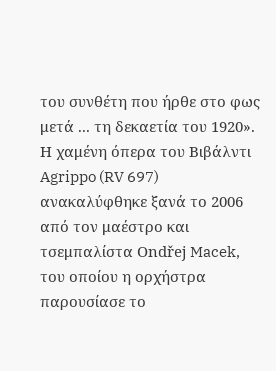του συνθέτη που ήρθε στο φως μετά ... τη δεκαετία του 1920». Η χαμένη όπερα του Βιβάλντι Agrippo (RV 697) ανακαλύφθηκε ξανά το 2006 από τον μαέστρο και τσεμπαλίστα Ondřej Macek, του οποίου η ορχήστρα παρουσίασε το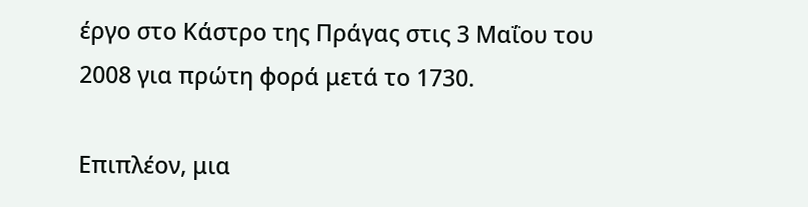έργο στο Κάστρο της Πράγας στις 3 Μαΐου του 2008 για πρώτη φορά μετά το 1730.

Επιπλέον, μια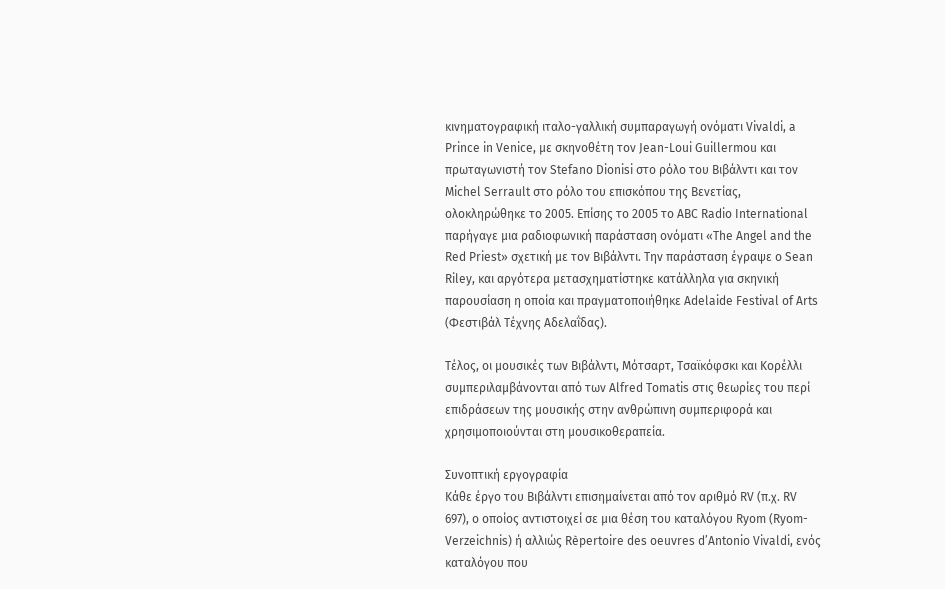κινηματογραφική ιταλο-γαλλική συμπαραγωγή ονόματι Vivaldi, a Prince in Venice, με σκηνοθέτη τον Jean-Loui Guillermou και πρωταγωνιστή τον Stefano Dionisi στο ρόλο του Βιβάλντι και τον Michel Serrault στο ρόλο του επισκόπου της Βενετίας, ολοκληρώθηκε το 2005. Επίσης το 2005 το ABC Radio International παρήγαγε μια ραδιοφωνική παράσταση ονόματι «The Angel and the Red Priest» σχετική με τον Βιβάλντι. Την παράσταση έγραψε ο Sean Riley, και αργότερα μετασχηματίστηκε κατάλληλα για σκηνική παρουσίαση η οποία και πραγματοποιήθηκε Adelaide Festival of Arts (Φεστιβάλ Τέχνης Αδελαΐδας).

Τέλος, οι μουσικές των Βιβάλντι, Μότσαρτ, Τσαϊκόφσκι και Κορέλλι συμπεριλαμβάνονται από των Alfred Tomatis στις θεωρίες του περί επιδράσεων της μουσικής στην ανθρώπινη συμπεριφορά και χρησιμοποιούνται στη μουσικοθεραπεία.

Συνοπτική εργογραφία
Κάθε έργο του Βιβάλντι επισημαίνεται από τον αριθμό RV (π.χ. RV 697), ο οποίος αντιστοιχεί σε μια θέση του καταλόγου Ryom (Ryom-Verzeichnis) ή αλλιώς Rèpertoire des oeuvres d’Antonio Vivaldi, ενός καταλόγου που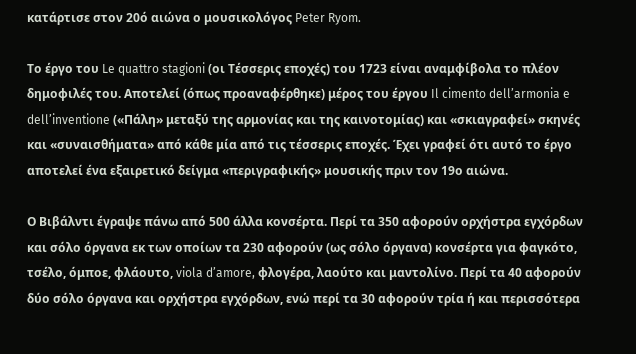κατάρτισε στον 20ό αιώνα ο μουσικολόγος Peter Ryom.

Το έργο του Le quattro stagioni (οι Τέσσερις εποχές) του 1723 είναι αναμφίβολα το πλέον δημοφιλές του. Αποτελεί (όπως προαναφέρθηκε) μέρος του έργου Il cimento dell’armonia e dell’inventione («Πάλη» μεταξύ της αρμονίας και της καινοτομίας) και «σκιαγραφεί» σκηνές και «συναισθήματα» από κάθε μία από τις τέσσερις εποχές. Έχει γραφεί ότι αυτό το έργο αποτελεί ένα εξαιρετικό δείγμα «περιγραφικής» μουσικής πριν τον 19ο αιώνα.

Ο Βιβάλντι έγραψε πάνω από 500 άλλα κονσέρτα. Περί τα 350 αφορούν ορχήστρα εγχόρδων και σόλο όργανα εκ των οποίων τα 230 αφορούν (ως σόλο όργανα) κονσέρτα για φαγκότο, τσέλο, όμποε, φλάουτο, viola d’amore, φλογέρα, λαούτο και μαντολίνο. Περί τα 40 αφορούν δύο σόλο όργανα και ορχήστρα εγχόρδων, ενώ περί τα 30 αφορούν τρία ή και περισσότερα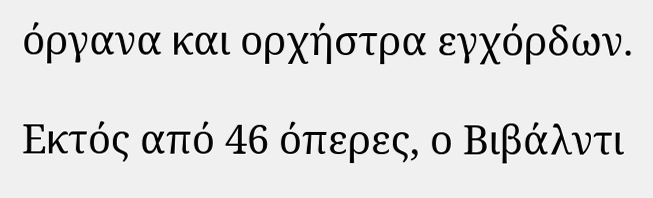όργανα και ορχήστρα εγχόρδων.

Εκτός από 46 όπερες, ο Βιβάλντι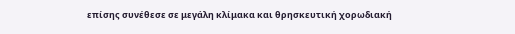επίσης συνέθεσε σε μεγάλη κλίμακα και θρησκευτική χορωδιακή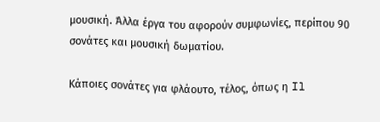μουσική. Άλλα έργα του αφορούν συμφωνίες, περίπου 90 σονάτες και μουσική δωματίου.

Κάποιες σονάτες για φλάουτο, τέλος, όπως η Il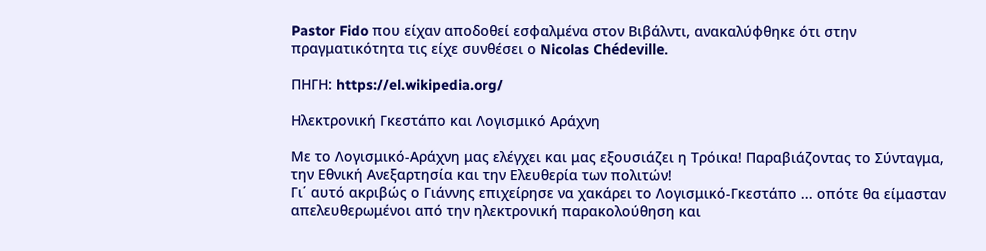Pastor Fido που είχαν αποδοθεί εσφαλμένα στον Βιβάλντι, ανακαλύφθηκε ότι στην πραγματικότητα τις είχε συνθέσει ο Nicolas Chédeville.

ΠΗΓΗ: https://el.wikipedia.org/

Ηλεκτρονική Γκεστάπο και Λογισμικό Αράχνη

Με το Λογισμικό-Αράχνη μας ελέγχει και μας εξουσιάζει η Τρόικα! Παραβιάζοντας το Σύνταγμα, την Εθνική Ανεξαρτησία και την Ελευθερία των πολιτών!
Γι΄ αυτό ακριβώς ο Γιάννης επιχείρησε να χακάρει το Λογισμικό-Γκεστάπο ... οπότε θα είμασταν απελευθερωμένοι από την ηλεκτρονική παρακολούθηση και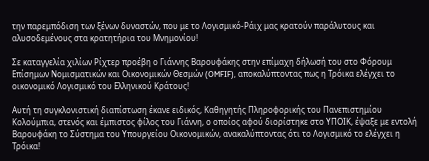την παρεμπόδιση των ξένων δυναστών, που με το Λογισμικό-Ράιχ μας κρατούν παράλυτους και αλυσοδεμένους στα κρατητήρια του Μνημονίου!

Σε καταγγελία χιλίων Ρίχτερ προέβη ο Γιάννης Βαρουφάκης στην επίμαχη δήλωσή του στο Φόρουμ Επίσημων Νομισματικών και Οικονομικών Θεσμών (OMFIF), αποκαλύπτοντας πως η Τρόικα ελέγχει το οικονομικό Λογισμικό του Ελληνικού Κράτους!

Αυτή τη συγκλονιστική διαπίστωση έκανε ειδικός, Καθηγητής Πληροφορικής του Πανεπιστημίου Κολούμπια, στενός και έμπιστος φίλος του Γιάννη, ο οποίος αφού διορίστηκε στο ΥΠΟΙΚ, έψαξε με εντολή Βαρουφάκη το Σύστημα του Υπουργείου Οικονομικών, ανακαλύπτοντας ότι το Λογισμικό το ελέγχει η Τρόικα!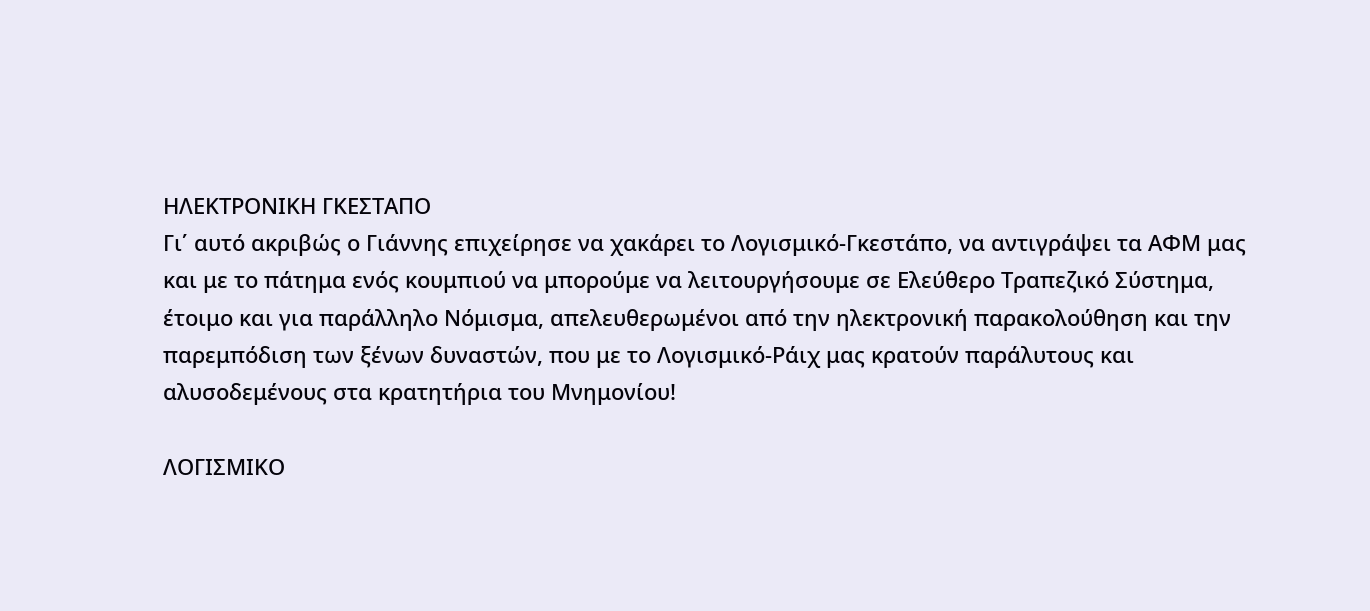ΗΛΕΚΤΡΟΝΙΚΗ ΓΚΕΣΤΑΠΟ
Γι΄ αυτό ακριβώς ο Γιάννης επιχείρησε να χακάρει το Λογισμικό-Γκεστάπο, να αντιγράψει τα ΑΦΜ μας και με το πάτημα ενός κουμπιού να μπορούμε να λειτουργήσουμε σε Ελεύθερο Τραπεζικό Σύστημα, έτοιμο και για παράλληλο Νόμισμα, απελευθερωμένοι από την ηλεκτρονική παρακολούθηση και την παρεμπόδιση των ξένων δυναστών, που με το Λογισμικό-Ράιχ μας κρατούν παράλυτους και αλυσοδεμένους στα κρατητήρια του Μνημονίου!

ΛΟΓΙΣΜΙΚΟ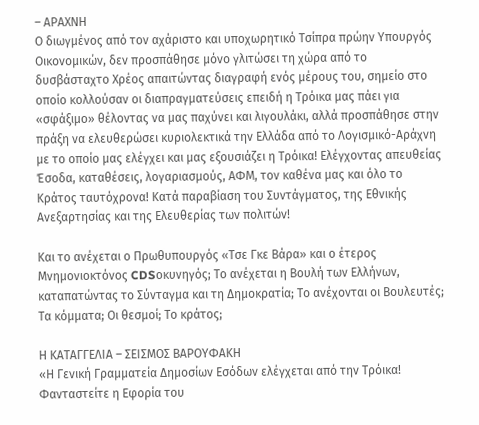– ΑΡΑΧΝΗ
Ο διωγμένος από τον αχάριστο και υποχωρητικό Τσίπρα πρώην Υπουργός Οικονομικών, δεν προσπάθησε μόνο γλιτώσει τη χώρα από το δυσβάσταχτο Χρέος απαιτώντας διαγραφή ενός μέρους του, σημείο στο οποίο κολλούσαν οι διαπραγματεύσεις επειδή η Τρόικα μας πάει για «σφάξιμο» θέλοντας να μας παχύνει και λιγουλάκι, αλλά προσπάθησε στην πράξη να ελευθερώσει κυριολεκτικά την Ελλάδα από το Λογισμικό-Αράχνη με το οποίο μας ελέγχει και μας εξουσιάζει η Τρόικα! Ελέγχοντας απευθείας Έσοδα, καταθέσεις, λογαριασμούς, ΑΦΜ, τον καθένα μας και όλο το Κράτος ταυτόχρονα! Κατά παραβίαση του Συντάγματος, της Εθνικής Ανεξαρτησίας και της Ελευθερίας των πολιτών!

Και το ανέχεται ο Πρωθυπουργός «Τσε Γκε Βάρα» και ο έτερος Μνημονιοκτόνος CDSοκυνηγός; Το ανέχεται η Βουλή των Ελλήνων, καταπατώντας το Σύνταγμα και τη Δημοκρατία; Το ανέχονται οι Βουλευτές; Τα κόμματα; Οι θεσμοί; Το κράτος;

Η ΚΑΤΑΓΓΕΛΙΑ – ΣΕΙΣΜΟΣ ΒΑΡΟΥΦΑΚΗ
«Η Γενική Γραμματεία Δημοσίων Εσόδων ελέγχεται από την Τρόικα! Φανταστείτε η Εφορία του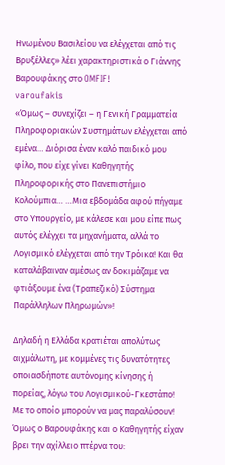Ηνωμένου Βασιλείου να ελέγχεται από τις Βρυξέλλες» λέει χαρακτηριστικά ο Γιάννης Βαρουφάκης στο OMFIF!
varoufakis
«Όμως – συνεχίζει – η Γενική Γραμματεία Πληροφοριακών Συστημάτων ελέγχεται από εμένα… Διόρισα έναν καλό παιδικό μου φίλο, που είχε γίνει Καθηγητής Πληροφορικής στο Πανεπιστήμιο Κολούμπια… …Μια εβδομάδα αφού πήγαμε στο Υπουργείο, με κάλεσε και μου είπε πως αυτός ελέγχει τα μηχανήματα, αλλά το Λογισμικό ελέγχεται από την Τρόικα! Και θα καταλάβαιναν αμέσως αν δοκιμάζαμε να φτιάξουμε ένα (Τραπεζικό) Σύστημα Παράλληλων Πληρωμών»!

Δηλαδή η Ελλάδα κρατιέται απολύτως αιχμάλωτη, με κομμένες τις δυνατότητες οποιασδήποτε αυτόνομης κίνησης ή πορείας, λόγω του Λογισμικού-Γκεστάπο! Με το οποίο μπορούν να μας παραλύσουν! Όμως ο Βαρουφάκης και ο Καθηγητής είχαν βρει την αχίλλειο πτέρνα του: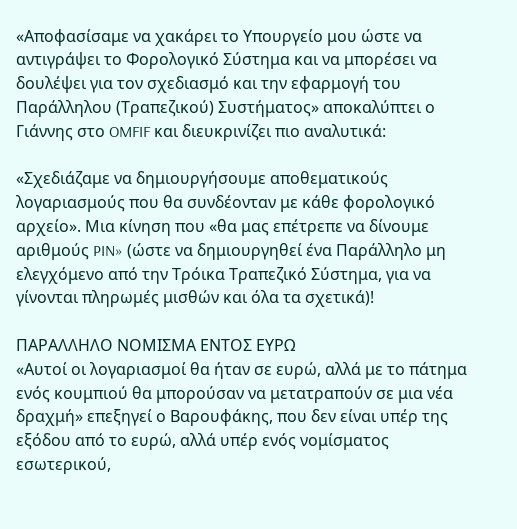«Αποφασίσαμε να χακάρει το Υπουργείο μου ώστε να αντιγράψει το Φορολογικό Σύστημα και να μπορέσει να δουλέψει για τον σχεδιασμό και την εφαρμογή του Παράλληλου (Τραπεζικού) Συστήματος» αποκαλύπτει ο Γιάννης στο OMFIF και διευκρινίζει πιο αναλυτικά:

«Σχεδιάζαμε να δημιουργήσουμε αποθεματικούς λογαριασμούς που θα συνδέονταν με κάθε φορολογικό αρχείο». Μια κίνηση που «θα μας επέτρεπε να δίνουμε αριθμούς PIN» (ώστε να δημιουργηθεί ένα Παράλληλο μη ελεγχόμενο από την Τρόικα Τραπεζικό Σύστημα, για να γίνονται πληρωμές μισθών και όλα τα σχετικά)!

ΠΑΡΑΛΛΗΛΟ ΝΟΜΙΣΜΑ ΕΝΤΟΣ ΕΥΡΩ
«Αυτοί οι λογαριασμοί θα ήταν σε ευρώ, αλλά με το πάτημα ενός κουμπιού θα μπορούσαν να μετατραπούν σε μια νέα δραχμή» επεξηγεί ο Βαρουφάκης, που δεν είναι υπέρ της εξόδου από το ευρώ, αλλά υπέρ ενός νομίσματος εσωτερικού,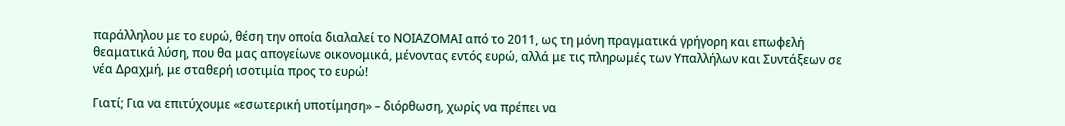παράλληλου με το ευρώ, θέση την οποία διαλαλεί το ΝΟΙΑΖΟΜΑΙ από το 2011, ως τη μόνη πραγματικά γρήγορη και επωφελή θεαματικά λύση, που θα μας απογείωνε οικονομικά, μένοντας εντός ευρώ, αλλά με τις πληρωμές των Υπαλλήλων και Συντάξεων σε νέα Δραχμή, με σταθερή ισοτιμία προς το ευρώ!

Γιατί; Για να επιτύχουμε «εσωτερική υποτίμηση» – διόρθωση, χωρίς να πρέπει να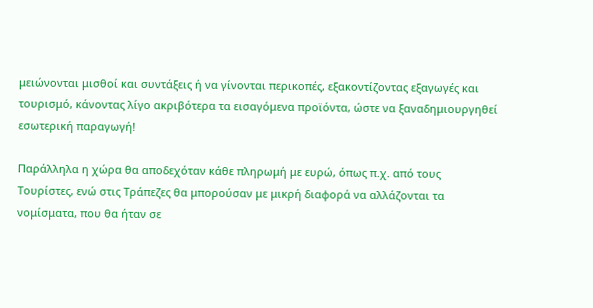μειώνονται μισθοί και συντάξεις ή να γίνονται περικοπές, εξακοντίζοντας εξαγωγές και τουρισμό, κάνοντας λίγο ακριβότερα τα εισαγόμενα προϊόντα, ώστε να ξαναδημιουργηθεί εσωτερική παραγωγή!

Παράλληλα η χώρα θα αποδεχόταν κάθε πληρωμή με ευρώ, όπως π.χ. από τους Τουρίστες, ενώ στις Τράπεζες θα μπορούσαν με μικρή διαφορά να αλλάζονται τα νομίσματα, που θα ήταν σε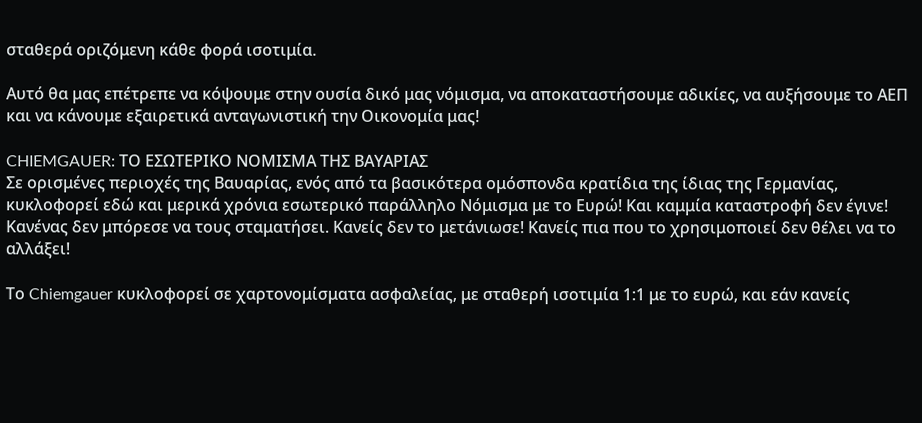σταθερά οριζόμενη κάθε φορά ισοτιμία.

Αυτό θα μας επέτρεπε να κόψουμε στην ουσία δικό μας νόμισμα, να αποκαταστήσουμε αδικίες, να αυξήσουμε το ΑΕΠ και να κάνουμε εξαιρετικά ανταγωνιστική την Οικονομία μας!

CHIEMGAUER: ΤΟ ΕΣΩΤΕΡΙΚΟ ΝΟΜΙΣΜΑ ΤΗΣ ΒΑΥΑΡΙΑΣ
Σε ορισμένες περιοχές της Βαυαρίας, ενός από τα βασικότερα ομόσπονδα κρατίδια της ίδιας της Γερμανίας, κυκλοφορεί εδώ και μερικά χρόνια εσωτερικό παράλληλο Νόμισμα με το Ευρώ! Και καμμία καταστροφή δεν έγινε! Κανένας δεν μπόρεσε να τους σταματήσει. Κανείς δεν το μετάνιωσε! Κανείς πια που το χρησιμοποιεί δεν θέλει να το αλλάξει!

Το Chiemgauer κυκλοφορεί σε χαρτονομίσματα ασφαλείας, με σταθερή ισοτιμία 1:1 με το ευρώ, και εάν κανείς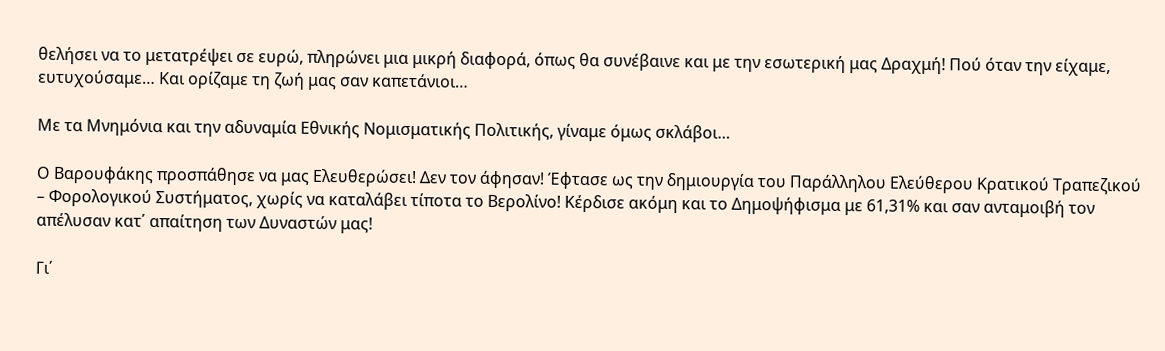θελήσει να το μετατρέψει σε ευρώ, πληρώνει μια μικρή διαφορά, όπως θα συνέβαινε και με την εσωτερική μας Δραχμή! Πού όταν την είχαμε, ευτυχούσαμε… Και ορίζαμε τη ζωή μας σαν καπετάνιοι…

Με τα Μνημόνια και την αδυναμία Εθνικής Νομισματικής Πολιτικής, γίναμε όμως σκλάβοι…

Ο Βαρουφάκης προσπάθησε να μας Ελευθερώσει! Δεν τον άφησαν! Έφτασε ως την δημιουργία του Παράλληλου Ελεύθερου Κρατικού Τραπεζικού – Φορολογικού Συστήματος, χωρίς να καταλάβει τίποτα το Βερολίνο! Κέρδισε ακόμη και το Δημοψήφισμα με 61,31% και σαν ανταμοιβή τον απέλυσαν κατ΄ απαίτηση των Δυναστών μας!

Γι΄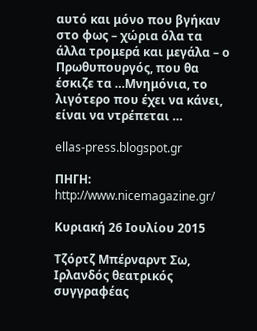αυτό και μόνο που βγήκαν στο φως – χώρια όλα τα άλλα τρομερά και μεγάλα – ο Πρωθυπουργός, που θα έσκιζε τα …Μνημόνια, το λιγότερο που έχει να κάνει, είναι να ντρέπεται …

ellas-press.blogspot.gr

ΠΗΓΗ: http://www.nicemagazine.gr/

Κυριακή 26 Ιουλίου 2015

Τζόρτζ Μπέρναρντ Σω, Ιρλανδός θεατρικός συγγραφέας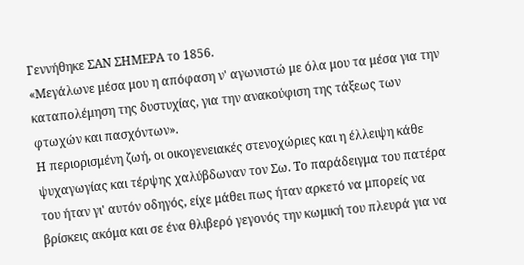Γεννήθηκε ΣΑΝ ΣΗΜΕΡΑ το 1856.
«Μεγάλωνε μέσα μου η απόφαση ν' αγωνιστώ με όλα μου τα μέσα για την καταπολέμηση της δυστυχίας, για την ανακούφιση της τάξεως των φτωχών και πασχόντων».
Η περιορισμένη ζωή, οι οικογενειακές στενοχώριες και η έλλειψη κάθε ψυχαγωγίας και τέρψης χαλύβδωναν τον Σω. Το παράδειγμα του πατέρα του ήταν γι' αυτόν οδηγός, είχε μάθει πως ήταν αρκετό να μπορείς να βρίσκεις ακόμα και σε ένα θλιβερό γεγονός την κωμική του πλευρά για να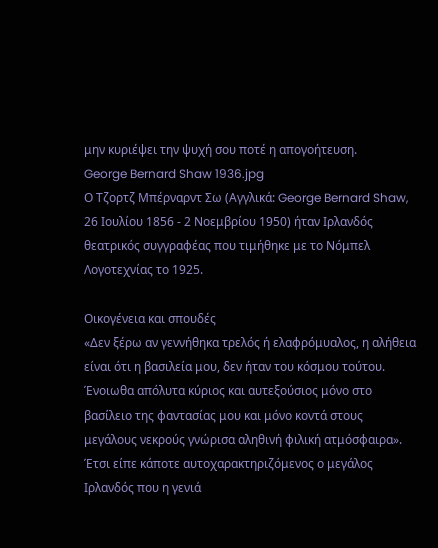μην κυριέψει την ψυχή σου ποτέ η απογοήτευση.
George Bernard Shaw 1936.jpg
Ο Tζορτζ Μπέρναρντ Σω (Αγγλικά: George Bernard Shaw, 26 Ιουλίου 1856 - 2 Νοεμβρίου 1950) ήταν Ιρλανδός θεατρικός συγγραφέας που τιμήθηκε με το Νόμπελ Λογοτεχνίας το 1925.

Οικογένεια και σπουδές
«Δεν ξέρω αν γεννήθηκα τρελός ή ελαφρόμυαλος, η αλήθεια είναι ότι η βασιλεία μου, δεν ήταν του κόσμου τούτου. Ένοιωθα απόλυτα κύριος και αυτεξούσιος μόνο στο βασίλειο της φαντασίας μου και μόνο κοντά στους μεγάλους νεκρούς γνώρισα αληθινή φιλική ατμόσφαιρα». Έτσι είπε κάποτε αυτοχαρακτηριζόμενος ο μεγάλος Ιρλανδός που η γενιά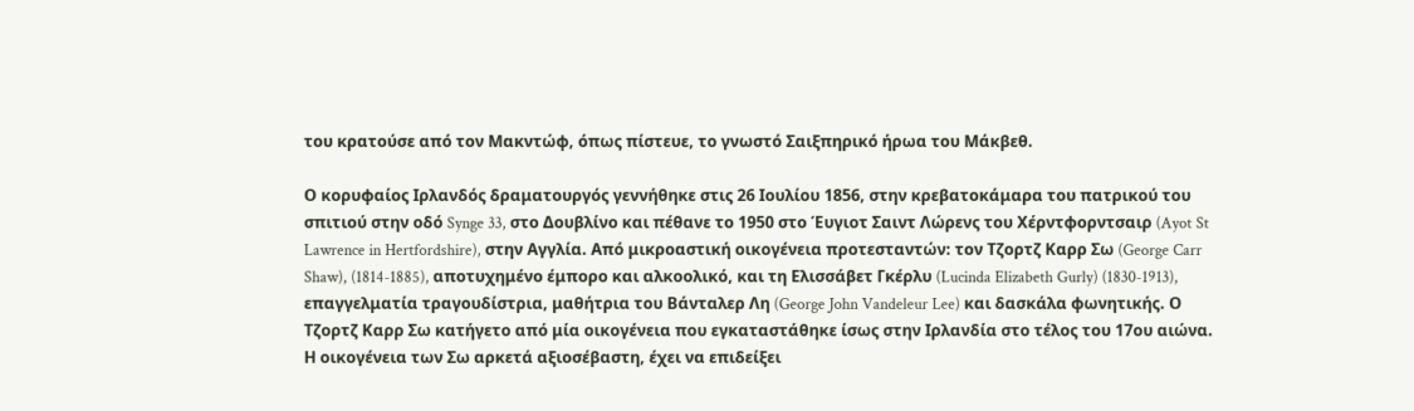του κρατούσε από τον Μακντώφ, όπως πίστευε, το γνωστό Σαιξπηρικό ήρωα του Μάκβεθ.

Ο κορυφαίος Ιρλανδός δραματουργός γεννήθηκε στις 26 Ιουλίου 1856, στην κρεβατοκάμαρα του πατρικού του σπιτιού στην οδό Synge 33, στο Δουβλίνο και πέθανε το 1950 στο Έυγιοτ Σαιντ Λώρενς του Χέρντφορντσαιρ (Ayot St Lawrence in Hertfordshire), στην Αγγλία. Από μικροαστική οικογένεια προτεσταντών: τον Τζορτζ Καρρ Σω (George Carr Shaw), (1814-1885), αποτυχημένο έμπορο και αλκοολικό, και τη Ελισσάβετ Γκέρλυ (Lucinda Elizabeth Gurly) (1830-1913), επαγγελματία τραγουδίστρια, μαθήτρια του Βάνταλερ Λη (George John Vandeleur Lee) και δασκάλα φωνητικής. Ο Τζορτζ Καρρ Σω κατήγετο από μία οικογένεια που εγκαταστάθηκε ίσως στην Ιρλανδία στο τέλος του 17ου αιώνα. Η οικογένεια των Σω αρκετά αξιοσέβαστη, έχει να επιδείξει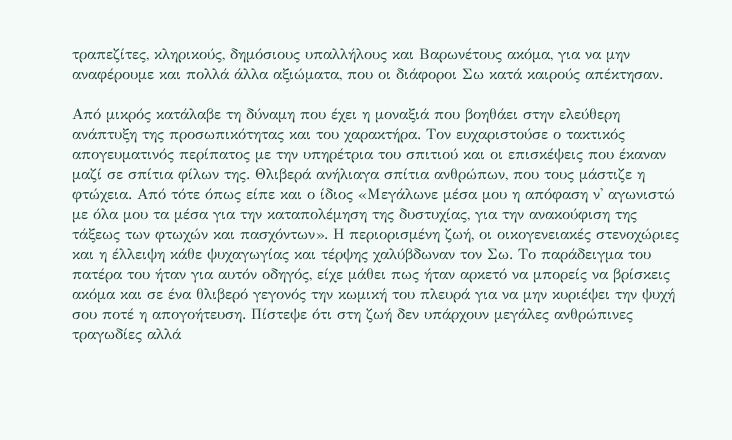τραπεζίτες, κληρικούς, δημόσιους υπαλλήλους και Βαρωνέτους ακόμα, για να μην αναφέρουμε και πολλά άλλα αξιώματα, που οι διάφοροι Σω κατά καιρούς απέκτησαν.

Από μικρός κατάλαβε τη δύναμη που έχει η μοναξιά που βοηθάει στην ελεύθερη ανάπτυξη της προσωπικότητας και του χαρακτήρα. Τον ευχαριστούσε ο τακτικός απογευματινός περίπατος με την υπηρέτρια του σπιτιού και οι επισκέψεις που έκαναν μαζί σε σπίτια φίλων της. Θλιβερά ανήλιαγα σπίτια ανθρώπων, που τους μάστιζε η φτώχεια. Από τότε όπως είπε και ο ίδιος «Μεγάλωνε μέσα μου η απόφαση ν' αγωνιστώ με όλα μου τα μέσα για την καταπολέμηση της δυστυχίας, για την ανακούφιση της τάξεως των φτωχών και πασχόντων». Η περιορισμένη ζωή, οι οικογενειακές στενοχώριες και η έλλειψη κάθε ψυχαγωγίας και τέρψης χαλύβδωναν τον Σω. Το παράδειγμα του πατέρα του ήταν για αυτόν οδηγός, είχε μάθει πως ήταν αρκετό να μπορείς να βρίσκεις ακόμα και σε ένα θλιβερό γεγονός την κωμική του πλευρά για να μην κυριέψει την ψυχή σου ποτέ η απογοήτευση. Πίστεψε ότι στη ζωή δεν υπάρχουν μεγάλες ανθρώπινες τραγωδίες αλλά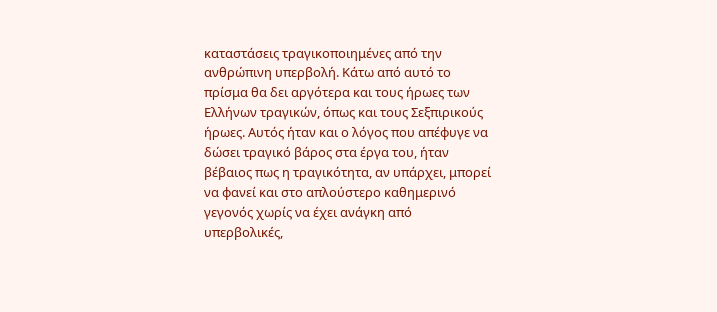καταστάσεις τραγικοποιημένες από την ανθρώπινη υπερβολή. Κάτω από αυτό το πρίσμα θα δει αργότερα και τους ήρωες των Ελλήνων τραγικών, όπως και τους Σεξπιρικούς ήρωες. Αυτός ήταν και ο λόγος που απέφυγε να δώσει τραγικό βάρος στα έργα του, ήταν βέβαιος πως η τραγικότητα, αν υπάρχει, μπορεί να φανεί και στο απλούστερο καθημερινό γεγονός χωρίς να έχει ανάγκη από υπερβολικές,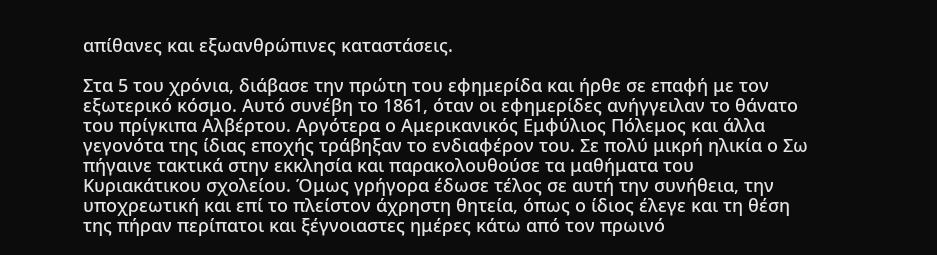απίθανες και εξωανθρώπινες καταστάσεις.

Στα 5 του χρόνια, διάβασε την πρώτη του εφημερίδα και ήρθε σε επαφή με τον εξωτερικό κόσμο. Αυτό συνέβη το 1861, όταν οι εφημερίδες ανήγγειλαν το θάνατο του πρίγκιπα Αλβέρτου. Αργότερα ο Αμερικανικός Εμφύλιος Πόλεμος και άλλα γεγονότα της ίδιας εποχής τράβηξαν το ενδιαφέρον του. Σε πολύ μικρή ηλικία ο Σω πήγαινε τακτικά στην εκκλησία και παρακολουθούσε τα μαθήματα του Κυριακάτικου σχολείου. Όμως γρήγορα έδωσε τέλος σε αυτή την συνήθεια, την υποχρεωτική και επί το πλείστον άχρηστη θητεία, όπως ο ίδιος έλεγε και τη θέση της πήραν περίπατοι και ξέγνοιαστες ημέρες κάτω από τον πρωινό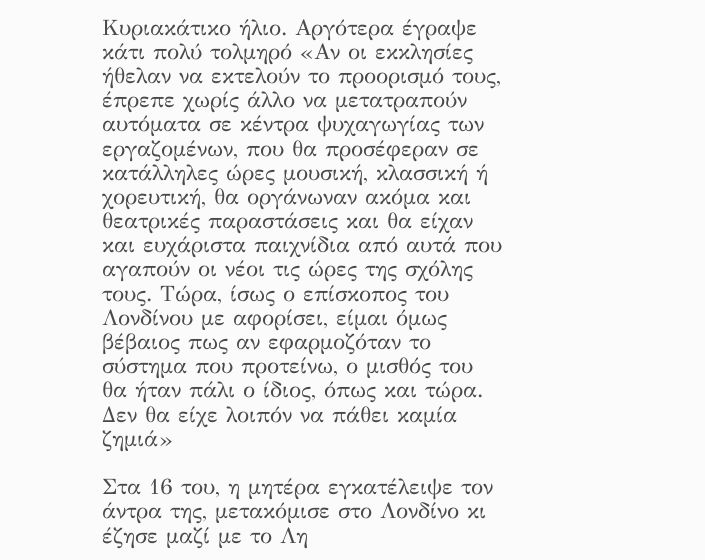Κυριακάτικο ήλιο. Αργότερα έγραψε κάτι πολύ τολμηρό «Αν οι εκκλησίες ήθελαν να εκτελούν το προορισμό τους, έπρεπε χωρίς άλλο να μετατραπούν αυτόματα σε κέντρα ψυχαγωγίας των εργαζομένων, που θα προσέφεραν σε κατάλληλες ώρες μουσική, κλασσική ή χορευτική, θα οργάνωναν ακόμα και θεατρικές παραστάσεις και θα είχαν και ευχάριστα παιχνίδια από αυτά που αγαπούν οι νέοι τις ώρες της σχόλης τους. Τώρα, ίσως ο επίσκοπος του Λονδίνου με αφορίσει, είμαι όμως βέβαιος πως αν εφαρμοζόταν το σύστημα που προτείνω, ο μισθός του θα ήταν πάλι ο ίδιος, όπως και τώρα. Δεν θα είχε λοιπόν να πάθει καμία ζημιά»

Στα 16 του, η μητέρα εγκατέλειψε τον άντρα της, μετακόμισε στο Λονδίνο κι έζησε μαζί με το Λη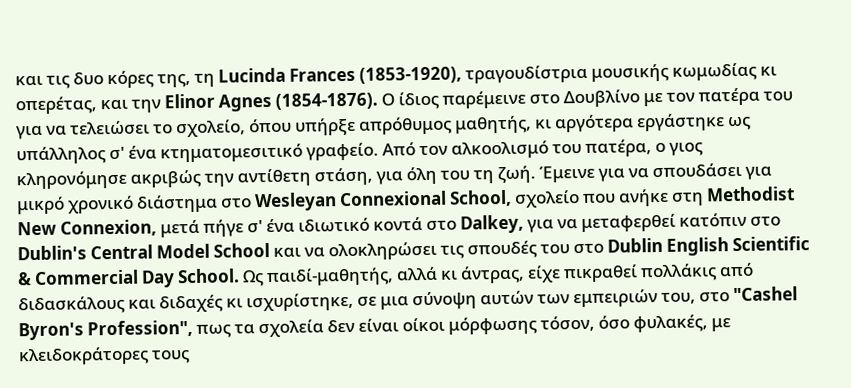και τις δυο κόρες της, τη Lucinda Frances (1853-1920), τραγουδίστρια μουσικής κωμωδίας κι οπερέτας, και την Elinor Agnes (1854-1876). Ο ίδιος παρέμεινε στο Δουβλίνο με τον πατέρα του για να τελειώσει το σχολείο, όπου υπήρξε απρόθυμος μαθητής, κι αργότερα εργάστηκε ως υπάλληλος σ' ένα κτηματομεσιτικό γραφείο. Από τον αλκοολισμό του πατέρα, ο γιος κληρονόμησε ακριβώς την αντίθετη στάση, για όλη του τη ζωή. Έμεινε για να σπουδάσει για μικρό χρονικό διάστημα στο Wesleyan Connexional School, σχολείο που ανήκε στη Methodist New Connexion, μετά πήγε σ' ένα ιδιωτικό κοντά στο Dalkey, για να μεταφερθεί κατόπιν στο Dublin's Central Model School και να ολοκληρώσει τις σπουδές του στο Dublin English Scientific & Commercial Day School. Ως παιδί-μαθητής, αλλά κι άντρας, είχε πικραθεί πολλάκις από διδασκάλους και διδαχές κι ισχυρίστηκε, σε μια σύνοψη αυτών των εμπειριών του, στο "Cashel Byron's Profession", πως τα σχολεία δεν είναι οίκοι μόρφωσης τόσον, όσο φυλακές, με κλειδοκράτορες τους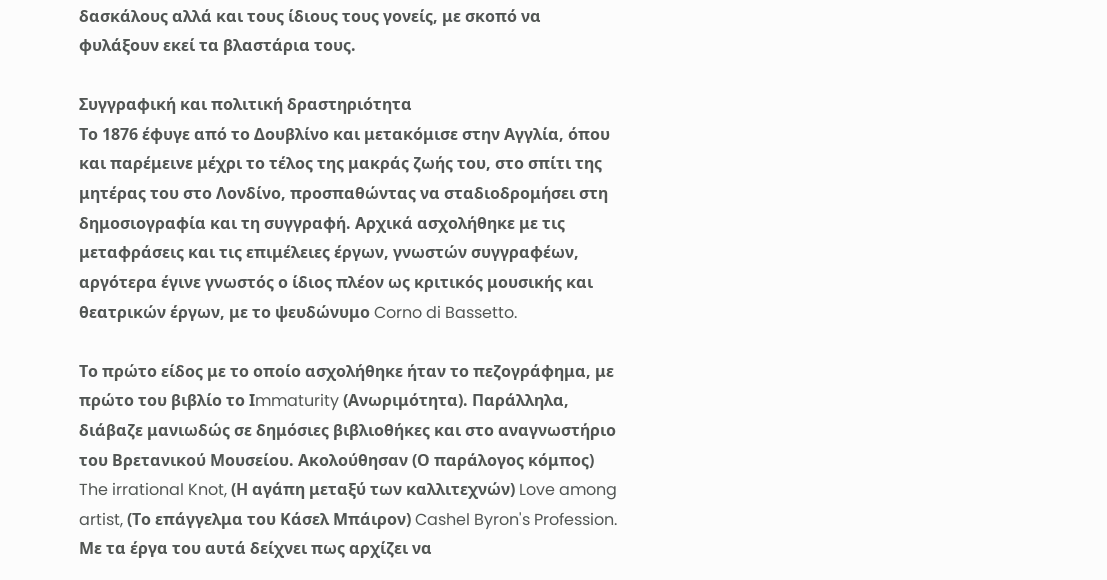δασκάλους αλλά και τους ίδιους τους γονείς, με σκοπό να φυλάξουν εκεί τα βλαστάρια τους.

Συγγραφική και πολιτική δραστηριότητα
Το 1876 έφυγε από το Δουβλίνο και μετακόμισε στην Αγγλία, όπου και παρέμεινε μέχρι το τέλος της μακράς ζωής του, στο σπίτι της μητέρας του στο Λονδίνο, προσπαθώντας να σταδιοδρομήσει στη δημοσιογραφία και τη συγγραφή. Αρχικά ασχολήθηκε με τις μεταφράσεις και τις επιμέλειες έργων, γνωστών συγγραφέων, αργότερα έγινε γνωστός ο ίδιος πλέον ως κριτικός μουσικής και θεατρικών έργων, με το ψευδώνυμο Corno di Bassetto.

Το πρώτο είδος με το οποίο ασχολήθηκε ήταν το πεζογράφημα, με πρώτο του βιβλίο το Ιmmaturity (Ανωριμότητα). Παράλληλα, διάβαζε μανιωδώς σε δημόσιες βιβλιοθήκες και στο αναγνωστήριο του Βρετανικού Μουσείου. Ακολούθησαν (Ο παράλογος κόμπος) The irrational Knot, (Η αγάπη μεταξύ των καλλιτεχνών) Love among artist, (Το επάγγελμα του Κάσελ Μπάιρον) Cashel Byron's Profession. Με τα έργα του αυτά δείχνει πως αρχίζει να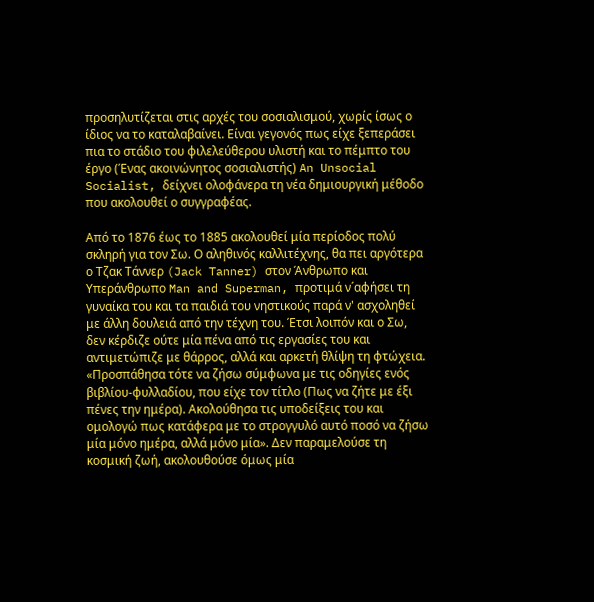προσηλυτίζεται στις αρχές του σοσιαλισμού, χωρίς ίσως ο ίδιος να το καταλαβαίνει. Είναι γεγονός πως είχε ξεπεράσει πια το στάδιο του φιλελεύθερου υλιστή και το πέμπτο του έργο (Ένας ακοινώνητος σοσιαλιστής) An Unsocial Socialist, δείχνει ολοφάνερα τη νέα δημιουργική μέθοδο που ακολουθεί ο συγγραφέας.

Από το 1876 έως το 1885 ακολουθεί μία περίοδος πολύ σκληρή για τον Σω. Ο αληθινός καλλιτέχνης, θα πει αργότερα ο Τζακ Τάννερ (Jack Tanner) στον Άνθρωπο και Υπεράνθρωπο Man and Superman, προτιμά ν´αφήσει τη γυναίκα του και τα παιδιά του νηστικούς παρά ν' ασχοληθεί με άλλη δουλειά από την τέχνη του. Έτσι λοιπόν και ο Σω, δεν κέρδιζε ούτε μία πένα από τις εργασίες του και αντιμετώπιζε με θάρρος, αλλά και αρκετή θλίψη τη φτώχεια. «Προσπάθησα τότε να ζήσω σύμφωνα με τις οδηγίες ενός βιβλίου-φυλλαδίου, που είχε τον τίτλο (Πως να ζήτε με έξι πένες την ημέρα). Ακολούθησα τις υποδείξεις του και ομολογώ πως κατάφερα με το στρογγυλό αυτό ποσό να ζήσω μία μόνο ημέρα, αλλά μόνο μία». Δεν παραμελούσε τη κοσμική ζωή, ακολουθούσε όμως μία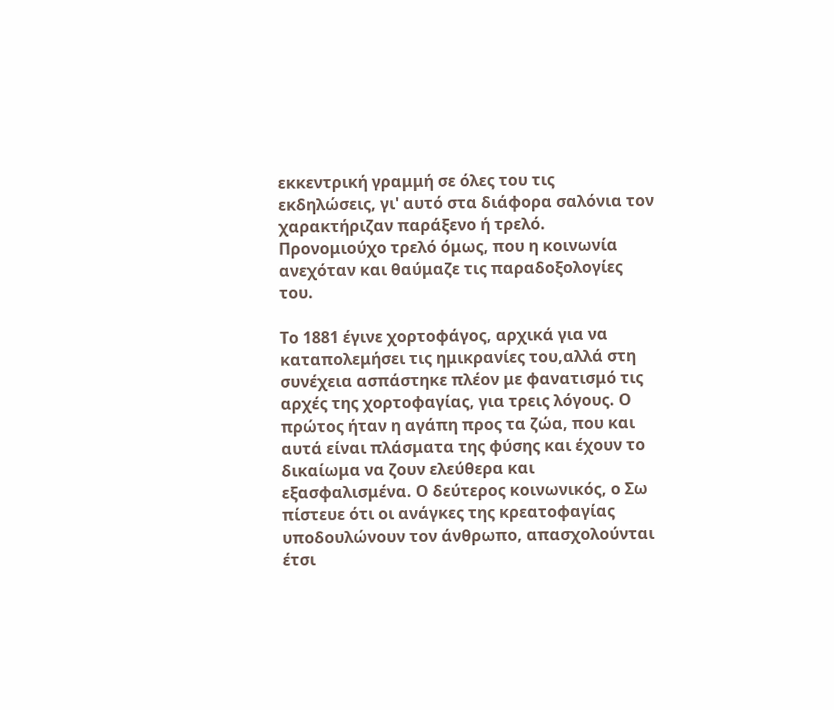εκκεντρική γραμμή σε όλες του τις εκδηλώσεις, γι' αυτό στα διάφορα σαλόνια τον χαρακτήριζαν παράξενο ή τρελό. Προνομιούχο τρελό όμως, που η κοινωνία ανεχόταν και θαύμαζε τις παραδοξολογίες του.

Το 1881 έγινε χορτοφάγος, αρχικά για να καταπολεμήσει τις ημικρανίες του,αλλά στη συνέχεια ασπάστηκε πλέον με φανατισμό τις αρχές της χορτοφαγίας, για τρεις λόγους. Ο πρώτος ήταν η αγάπη προς τα ζώα, που και αυτά είναι πλάσματα της φύσης και έχουν το δικαίωμα να ζουν ελεύθερα και εξασφαλισμένα. Ο δεύτερος κοινωνικός, ο Σω πίστευε ότι οι ανάγκες της κρεατοφαγίας υποδουλώνουν τον άνθρωπο, απασχολούνται έτσι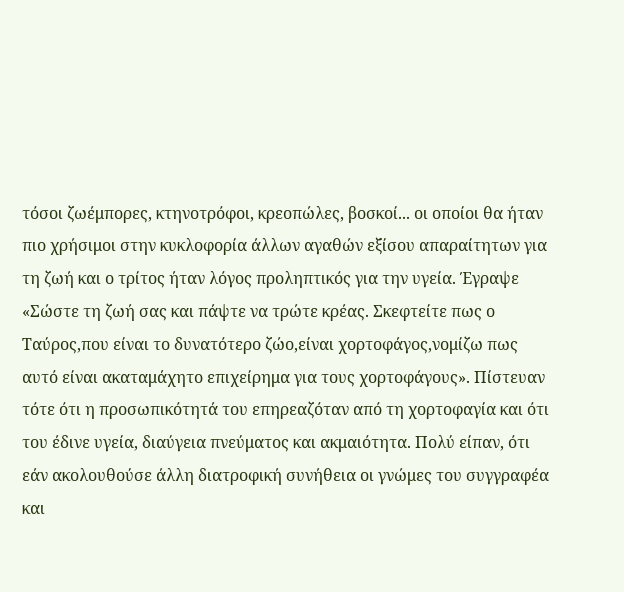τόσοι ζωέμπορες, κτηνοτρόφοι, κρεοπώλες, βοσκοί... οι οποίοι θα ήταν πιο χρήσιμοι στην κυκλοφορία άλλων αγαθών εξίσου απαραίτητων για τη ζωή και ο τρίτος ήταν λόγος προληπτικός για την υγεία. Έγραψε «Σώστε τη ζωή σας και πάψτε να τρώτε κρέας. Σκεφτείτε πως ο Ταύρος,που είναι το δυνατότερο ζώο,είναι χορτοφάγος,νομίζω πως αυτό είναι ακαταμάχητο επιχείρημα για τους χορτοφάγους». Πίστευαν τότε ότι η προσωπικότητά του επηρεαζόταν από τη χορτοφαγία και ότι του έδινε υγεία, διαύγεια πνεύματος και ακμαιότητα. Πολύ είπαν, ότι εάν ακολουθούσε άλλη διατροφική συνήθεια οι γνώμες του συγγραφέα και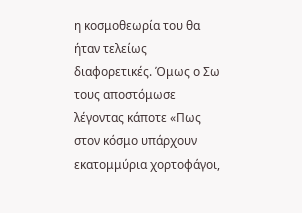η κοσμοθεωρία του θα ήταν τελείως διαφορετικές. Όμως ο Σω τους αποστόμωσε λέγοντας κάποτε «Πως στον κόσμο υπάρχουν εκατομμύρια χορτοφάγοι,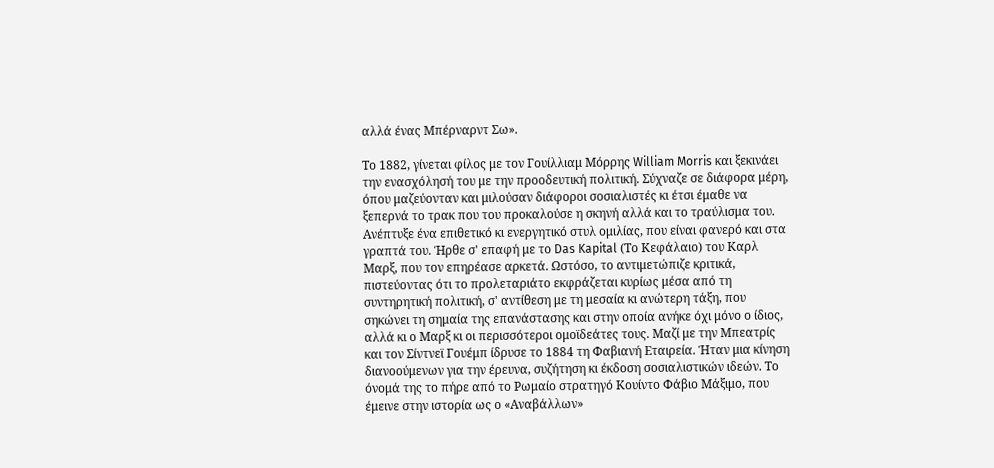αλλά ένας Μπέρναρντ Σω».

Το 1882, γίνεται φίλος με τον Γουίλλιαμ Μόρρης William Morris και ξεκινάει την ενασχόλησή του με την προοδευτική πολιτική. Σύχναζε σε διάφορα μέρη, όπου μαζεύονταν και μιλούσαν διάφοροι σοσιαλιστές κι έτσι έμαθε να ξεπερνά το τρακ που του προκαλούσε η σκηνή αλλά και το τραύλισμα του. Ανέπτυξε ένα επιθετικό κι ενεργητικό στυλ ομιλίας, που είναι φανερό και στα γραπτά του. Ήρθε σ' επαφή με το Das Kapital (Το Κεφάλαιο) του Καρλ Μαρξ, που τον επηρέασε αρκετά. Ωστόσο, το αντιμετώπιζε κριτικά, πιστεύοντας ότι το προλεταριάτο εκφράζεται κυρίως μέσα από τη συντηρητική πολιτική, σ' αντίθεση με τη μεσαία κι ανώτερη τάξη, που σηκώνει τη σημαία της επανάστασης και στην οποία ανήκε όχι μόνο ο ίδιος, αλλά κι ο Μαρξ κι οι περισσότεροι ομοϊδεάτες τους. Μαζί με την Μπεατρίς και τον Σίντνεϊ Γουέμπ ίδρυσε το 1884 τη Φαβιανή Εταιρεία. Ήταν μια κίνηση διανοούμενων για την έρευνα, συζήτηση κι έκδοση σοσιαλιστικών ιδεών. Το όνομά της το πήρε από το Ρωμαίο στρατηγό Κουίντο Φάβιο Μάξιμο, που έμεινε στην ιστορία ως ο «Αναβάλλων»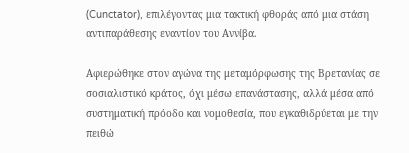(Cunctator), επιλέγοντας μια τακτική φθοράς από μια στάση αντιπαράθεσης εναντίον του Αννίβα.

Αφιερώθηκε στον αγώνα της μεταμόρφωσης της Βρετανίας σε σοσιαλιστικό κράτος, όχι μέσω επανάστασης, αλλά μέσα από συστηματική πρόοδο και νομοθεσία, που εγκαθιδρύεται με την πειθώ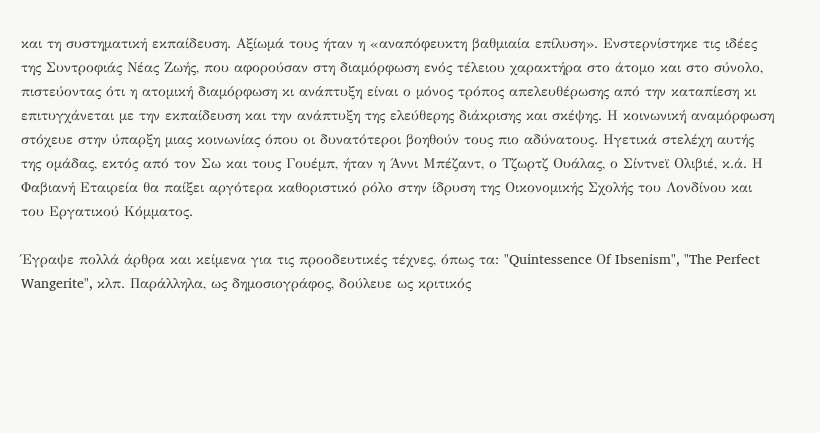και τη συστηματική εκπαίδευση. Αξίωμά τους ήταν η «αναπόφευκτη βαθμιαία επίλυση». Ενστερνίστηκε τις ιδέες της Συντροφιάς Νέας Ζωής, που αφορούσαν στη διαμόρφωση ενός τέλειου χαρακτήρα στο άτομο και στο σύνολο, πιστεύοντας ότι η ατομική διαμόρφωση κι ανάπτυξη είναι ο μόνος τρόπος απελευθέρωσης από την καταπίεση κι επιτυγχάνεται με την εκπαίδευση και την ανάπτυξη της ελεύθερης διάκρισης και σκέψης. Η κοινωνική αναμόρφωση στόχευε στην ύπαρξη μιας κοινωνίας όπου οι δυνατότεροι βοηθούν τους πιο αδύνατους. Ηγετικά στελέχη αυτής της ομάδας, εκτός από τον Σω και τους Γουέμπ, ήταν η Άννι Μπέζαντ, ο Τζωρτζ Ουάλας, ο Σίντνεϊ Ολιβιέ, κ.ά. Η Φαβιανή Εταιρεία θα παίξει αργότερα καθοριστικό ρόλο στην ίδρυση της Οικονομικής Σχολής του Λονδίνου και του Εργατικού Κόμματος.

Έγραψε πολλά άρθρα και κείμενα για τις προοδευτικές τέχνες, όπως τα: "Quintessence Οf Ibsenism", "The Perfect Wangerite", κλπ. Παράλληλα, ως δημοσιογράφος, δούλευε ως κριτικός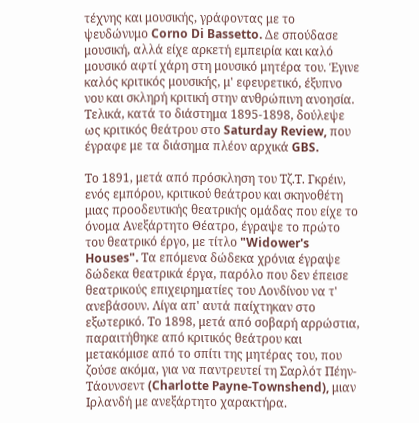τέχνης και μουσικής, γράφοντας με το ψευδώνυμο Corno Di Bassetto. Δε σπούδασε μουσική, αλλά είχε αρκετή εμπειρία και καλό μουσικό αφτί χάρη στη μουσικό μητέρα του. Έγινε καλός κριτικός μουσικής, μ' εφευρετικό, έξυπνο νου και σκληρή κριτική στην ανθρώπινη ανοησία. Τελικά, κατά το διάστημα 1895-1898, δούλεψε ως κριτικός θεάτρου στο Saturday Review, που έγραφε με τα διάσημα πλέον αρχικά GBS.

Το 1891, μετά από πρόσκληση του Τζ.Τ. Γκρέιν, ενός εμπόρου, κριτικού θεάτρου και σκηνοθέτη μιας προοδευτικής θεατρικής ομάδας που είχε το όνομα Ανεξάρτητο Θέατρο, έγραψε το πρώτο του θεατρικό έργο, με τίτλο "Widower's Houses". Τα επόμενα δώδεκα χρόνια έγραψε δώδεκα θεατρικά έργα, παρόλο που δεν έπεισε θεατρικούς επιχειρηματίες του Λονδίνου να τ' ανεβάσουν. Λίγα απ' αυτά παίχτηκαν στο εξωτερικό. Το 1898, μετά από σοβαρή αρρώστια, παραιτήθηκε από κριτικός θεάτρου και μετακόμισε από το σπίτι της μητέρας του, που ζούσε ακόμα, για να παντρευτεί τη Σαρλότ Πέην-Τάουνσεντ (Charlotte Payne-Townshend), μιαν Ιρλανδή με ανεξάρτητο χαρακτήρα.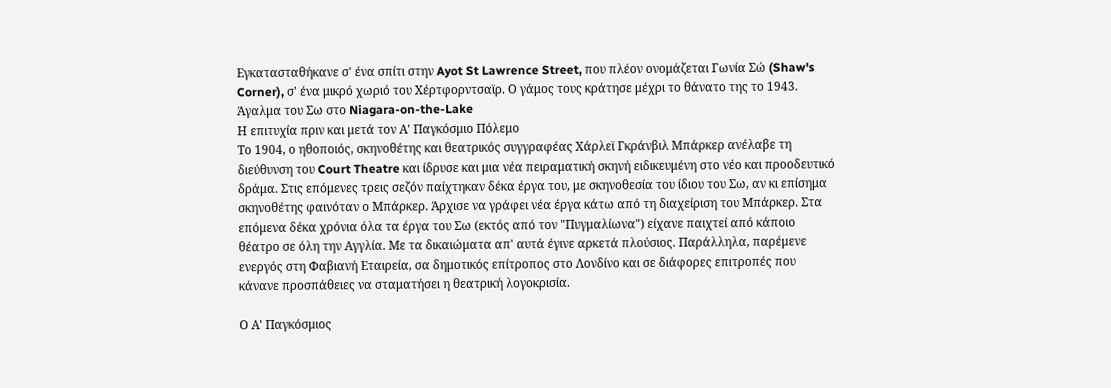Εγκατασταθήκανε σ' ένα σπίτι στην Ayot St Lawrence Street, που πλέον ονομάζεται Γωνία Σώ (Shaw's Corner), σ' ένα μικρό χωριό του Χέρτφορντσαϊρ. Ο γάμος τους κράτησε μέχρι το θάνατο της το 1943.
Άγαλμα του Σω στο Niagara-on-the-Lake
Η επιτυχία πριν και μετά τον Α' Παγκόσμιο Πόλεμο
Το 1904, ο ηθοποιός, σκηνοθέτης και θεατρικός συγγραφέας Χάρλεϊ Γκράνβιλ Μπάρκερ ανέλαβε τη διεύθυνση του Court Theatre και ίδρυσε και μια νέα πειραματική σκηνή ειδικευμένη στο νέο και προοδευτικό δράμα. Στις επόμενες τρεις σεζόν παίχτηκαν δέκα έργα του, με σκηνοθεσία του ίδιου του Σω, αν κι επίσημα σκηνοθέτης φαινόταν ο Μπάρκερ. Άρχισε να γράφει νέα έργα κάτω από τη διαχείριση του Μπάρκερ. Στα επόμενα δέκα χρόνια όλα τα έργα του Σω (εκτός από τον "Πυγμαλίωνα") είχανε παιχτεί από κάποιο θέατρο σε όλη την Αγγλία. Με τα δικαιώματα απ' αυτά έγινε αρκετά πλούσιος. Παράλληλα, παρέμενε ενεργός στη Φαβιανή Εταιρεία, σα δημοτικός επίτροπος στο Λονδίνο και σε διάφορες επιτροπές που κάνανε προσπάθειες να σταματήσει η θεατρική λογοκρισία.

Ο Α' Παγκόσμιος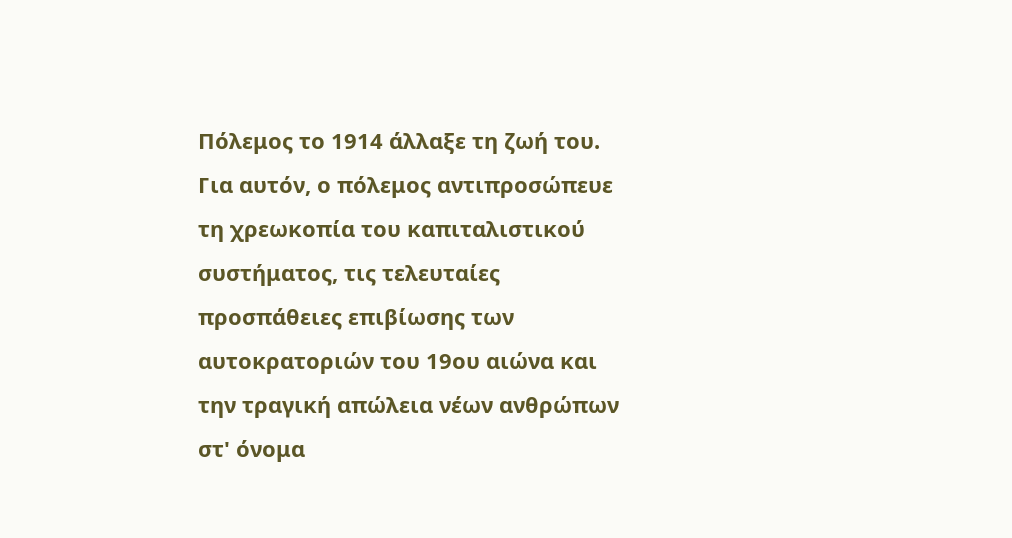Πόλεμος το 1914 άλλαξε τη ζωή του. Για αυτόν, ο πόλεμος αντιπροσώπευε τη χρεωκοπία του καπιταλιστικού συστήματος, τις τελευταίες προσπάθειες επιβίωσης των αυτοκρατοριών του 19ου αιώνα και την τραγική απώλεια νέων ανθρώπων στ' όνομα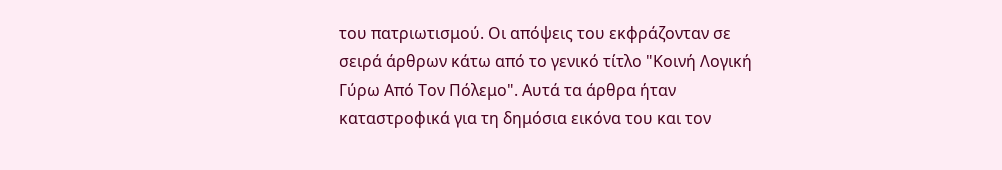του πατριωτισμού. Οι απόψεις του εκφράζονταν σε σειρά άρθρων κάτω από το γενικό τίτλο "Κοινή Λογική Γύρω Από Τον Πόλεμο". Αυτά τα άρθρα ήταν καταστροφικά για τη δημόσια εικόνα του και τον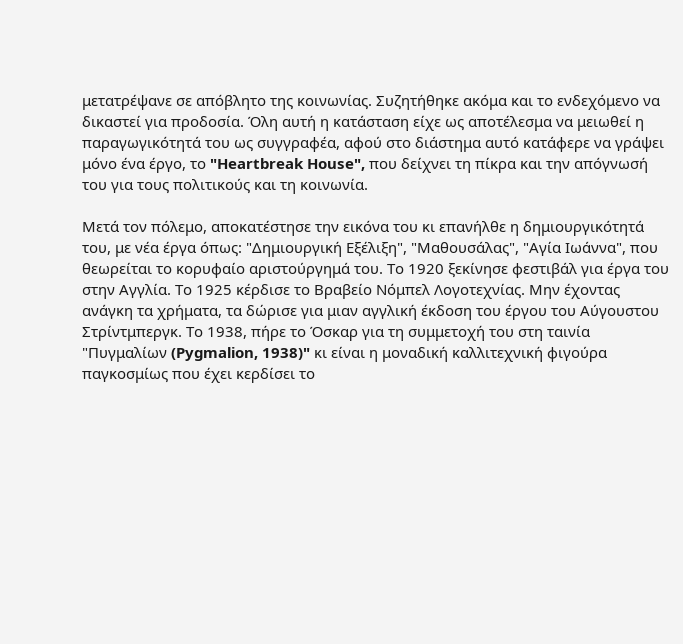μετατρέψανε σε απόβλητο της κοινωνίας. Συζητήθηκε ακόμα και το ενδεχόμενο να δικαστεί για προδοσία. Όλη αυτή η κατάσταση είχε ως αποτέλεσμα να μειωθεί η παραγωγικότητά του ως συγγραφέα, αφού στο διάστημα αυτό κατάφερε να γράψει μόνο ένα έργο, το "Heartbreak House", που δείχνει τη πίκρα και την απόγνωσή του για τους πολιτικούς και τη κοινωνία.

Μετά τον πόλεμο, αποκατέστησε την εικόνα του κι επανήλθε η δημιουργικότητά του, με νέα έργα όπως: "Δημιουργική Εξέλιξη", "Μαθουσάλας", "Αγία Ιωάννα", που θεωρείται το κορυφαίο αριστούργημά του. Το 1920 ξεκίνησε φεστιβάλ για έργα του στην Αγγλία. Το 1925 κέρδισε το Βραβείο Νόμπελ Λογοτεχνίας. Μην έχοντας ανάγκη τα χρήματα, τα δώρισε για μιαν αγγλική έκδοση του έργου του Αύγουστου Στρίντμπεργκ. Το 1938, πήρε το Όσκαρ για τη συμμετοχή του στη ταινία "Πυγμαλίων (Pygmalion, 1938)" κι είναι η μοναδική καλλιτεχνική φιγούρα παγκοσμίως που έχει κερδίσει το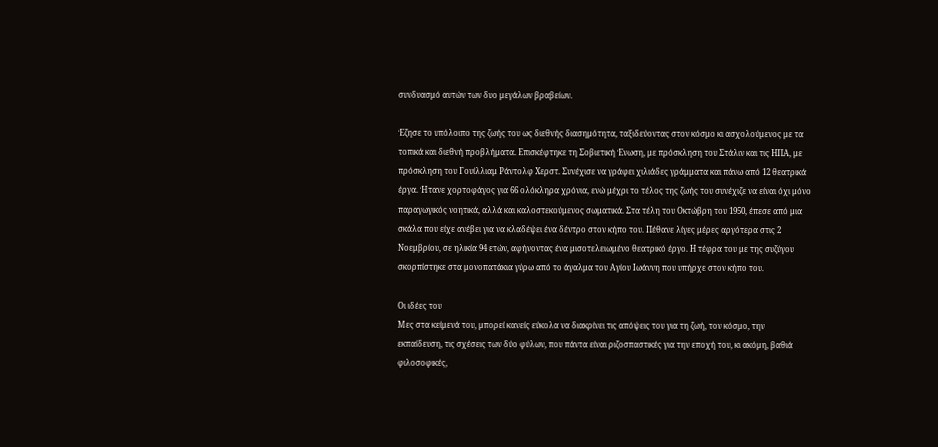συνδυασμό αυτών των δυο μεγάλων βραβείων.

Έζησε το υπόλοιπο της ζωής του ως διεθνής διασημότητα, ταξιδεύοντας στον κόσμο κι ασχολούμενος με τα τοπικά και διεθνή προβλήματα. Επισκέφτηκε τη Σοβιετική Ένωση, με πρόσκληση του Στάλιν και τις ΗΠΑ, με πρόσκληση του Γουίλλιαμ Ράντολφ Χερστ. Συνέχισε να γράφει χιλιάδες γράμματα και πάνω από 12 θεατρικά έργα. Ήτανε χορτοφάγος για 66 ολόκληρα χρόνια, ενώ μέχρι το τέλος της ζωής του συνέχιζε να είναι όχι μόνο παραγωγικός νοητικά, αλλά και καλοστεκούμενος σωματικά. Στα τέλη του Οκτώβρη του 1950, έπεσε από μια σκάλα που είχε ανέβει για να κλαδέψει ένα δέντρο στον κήπο του. Πέθανε λίγες μέρες αργότερα στις 2 Νοεμβρίου, σε ηλικία 94 ετών, αφήνοντας ένα μισοτελειωμένο θεατρικό έργο. Η τέφρα του με της συζύγου σκορπίστηκε στα μονοπατάκια γύρω από το άγαλμα του Αγίου Ιωάννη που υπήρχε στον κήπο του.

Οι ιδέες του
Μες στα κείμενά του, μπορεί κανείς εύκολα να διακρίνει τις απόψεις του για τη ζωή, τον κόσμο, την εκπαίδευση, τις σχέσεις των δύο φύλων, που πάντα είναι ριζοσπαστικές για την εποχή του, κι ακόμη, βαθιά φιλοσοφικές,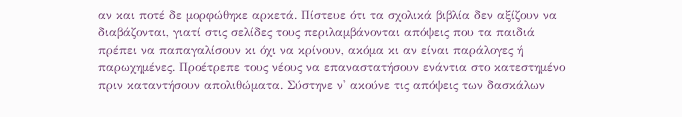αν και ποτέ δε μορφώθηκε αρκετά. Πίστευε ότι τα σχολικά βιβλία δεν αξίζουν να διαβάζονται, γιατί στις σελίδες τους περιλαμβάνονται απόψεις που τα παιδιά πρέπει να παπαγαλίσουν κι όχι να κρίνουν, ακόμα κι αν είναι παράλογες ή παρωχημένες. Προέτρεπε τους νέους να επαναστατήσουν ενάντια στο κατεστημένο πριν καταντήσουν απολιθώματα. Σύστηνε ν' ακούνε τις απόψεις των δασκάλων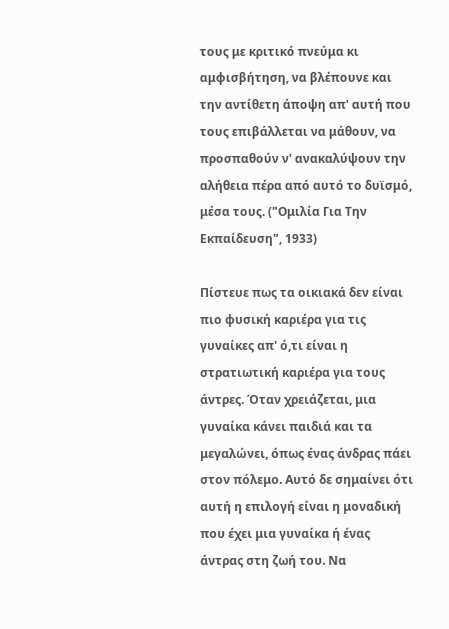τους με κριτικό πνεύμα κι αμφισβήτηση, να βλέπουνε και την αντίθετη άποψη απ' αυτή που τους επιβάλλεται να μάθουν, να προσπαθούν ν' ανακαλύψουν την αλήθεια πέρα από αυτό το δυϊσμό, μέσα τους. ("Ομιλία Για Την Εκπαίδευση", 1933)

Πίστευε πως τα οικιακά δεν είναι πιο φυσική καριέρα για τις γυναίκες απ' ό,τι είναι η στρατιωτική καριέρα για τους άντρες. Όταν χρειάζεται, μια γυναίκα κάνει παιδιά και τα μεγαλώνει, όπως ένας άνδρας πάει στον πόλεμο. Αυτό δε σημαίνει ότι αυτή η επιλογή είναι η μοναδική που έχει μια γυναίκα ή ένας άντρας στη ζωή του. Να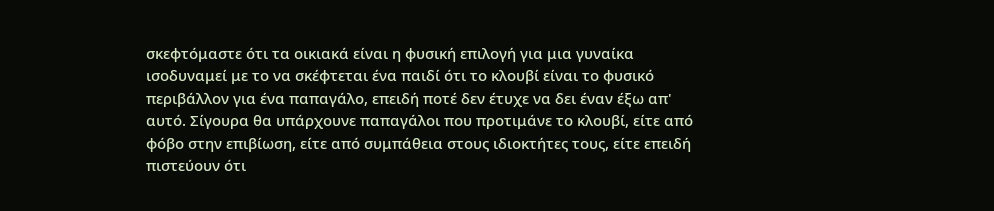σκεφτόμαστε ότι τα οικιακά είναι η φυσική επιλογή για μια γυναίκα ισοδυναμεί με το να σκέφτεται ένα παιδί ότι το κλουβί είναι το φυσικό περιβάλλον για ένα παπαγάλο, επειδή ποτέ δεν έτυχε να δει έναν έξω απ' αυτό. Σίγουρα θα υπάρχουνε παπαγάλοι που προτιμάνε το κλουβί, είτε από φόβο στην επιβίωση, είτε από συμπάθεια στους ιδιοκτήτες τους, είτε επειδή πιστεύουν ότι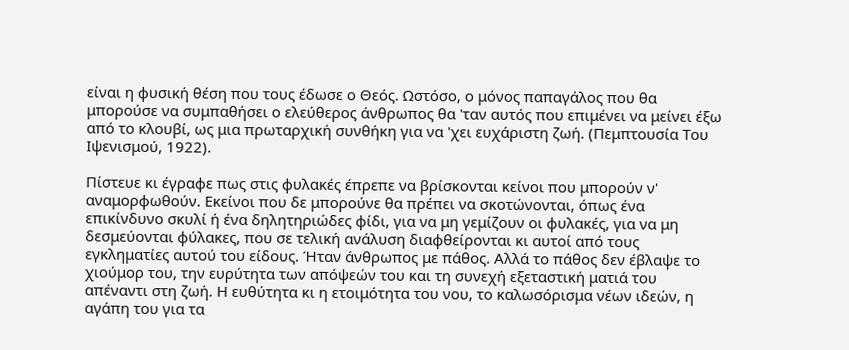είναι η φυσική θέση που τους έδωσε ο Θεός. Ωστόσο, ο μόνος παπαγάλος που θα μπορούσε να συμπαθήσει ο ελεύθερος άνθρωπος θα 'ταν αυτός που επιμένει να μείνει έξω από το κλουβί, ως μια πρωταρχική συνθήκη για να 'χει ευχάριστη ζωή. (Πεμπτουσία Του Ιψενισμού, 1922).

Πίστευε κι έγραφε πως στις φυλακές έπρεπε να βρίσκονται κείνοι που μπορούν ν' αναμορφωθούν. Εκείνοι που δε μπορούνε θα πρέπει να σκοτώνονται, όπως ένα επικίνδυνο σκυλί ή ένα δηλητηριώδες φίδι, για να μη γεμίζουν οι φυλακές, για να μη δεσμεύονται φύλακες, που σε τελική ανάλυση διαφθείρονται κι αυτοί από τους εγκληματίες αυτού του είδους. Ήταν άνθρωπος με πάθος. Αλλά το πάθος δεν έβλαψε το χιούμορ του, την ευρύτητα των απόψεών του και τη συνεχή εξεταστική ματιά του απέναντι στη ζωή. Η ευθύτητα κι η ετοιμότητα του νου, το καλωσόρισμα νέων ιδεών, η αγάπη του για τα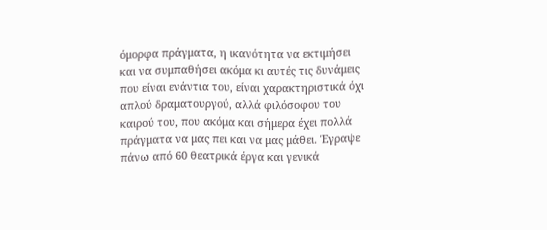όμορφα πράγματα, η ικανότητα να εκτιμήσει και να συμπαθήσει ακόμα κι αυτές τις δυνάμεις που είναι ενάντια του, είναι χαρακτηριστικά όχι απλού δραματουργού, αλλά φιλόσοφου του καιρού του, που ακόμα και σήμερα έχει πολλά πράγματα να μας πει και να μας μάθει. Έγραψε πάνω από 60 θεατρικά έργα και γενικά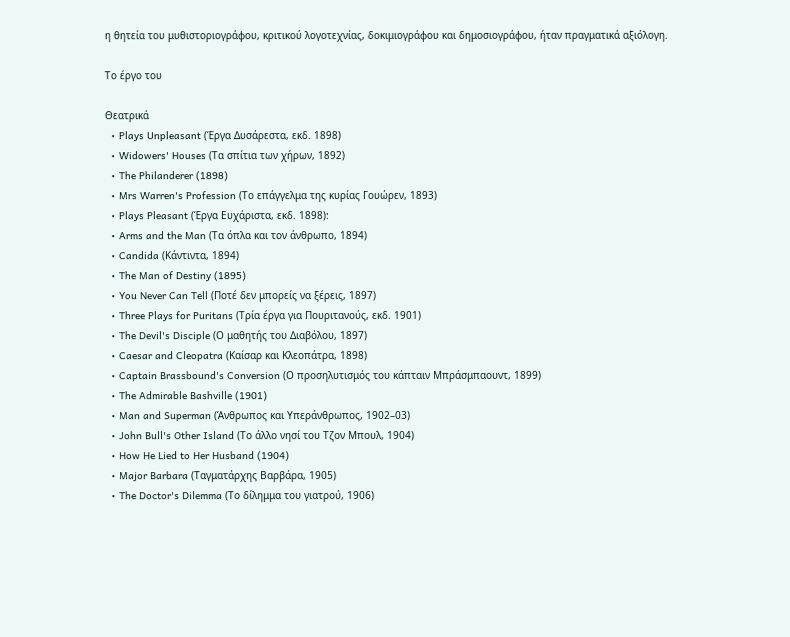η θητεία του μυθιστοριογράφου, κριτικού λογοτεχνίας, δοκιμιογράφου και δημοσιογράφου, ήταν πραγματικά αξιόλογη.

Το έργο του

Θεατρικά
  • Plays Unpleasant (Έργα Δυσάρεστα, εκδ. 1898)
  • Widowers' Houses (Τα σπίτια των χήρων, 1892)
  • The Philanderer (1898)
  • Mrs Warren's Profession (Το επάγγελμα της κυρίας Γουώρεν, 1893)
  • Plays Pleasant (Έργα Ευχάριστα, εκδ. 1898):
  • Arms and the Man (Τα όπλα και τον άνθρωπο, 1894)
  • Candida (Κάντιντα, 1894)
  • The Man of Destiny (1895)
  • You Never Can Tell (Ποτέ δεν μπορείς να ξέρεις, 1897)
  • Three Plays for Puritans (Τρία έργα για Πουριτανούς, εκδ. 1901)
  • The Devil's Disciple (Ο μαθητής του Διαβόλου, 1897)
  • Caesar and Cleopatra (Καίσαρ και Κλεοπάτρα, 1898)
  • Captain Brassbound's Conversion (Ο προσηλυτισμός του κάπταιν Μπράσμπαουντ, 1899)
  • The Admirable Bashville (1901)
  • Man and Superman (Άνθρωπος και Υπεράνθρωπος, 1902–03)
  • John Bull's Other Island (Το άλλο νησί του Τζον Μπουλ, 1904)
  • How He Lied to Her Husband (1904)
  • Major Barbara (Ταγματάρχης Βαρβάρα, 1905)
  • The Doctor's Dilemma (Το δίλημμα του γιατρού, 1906)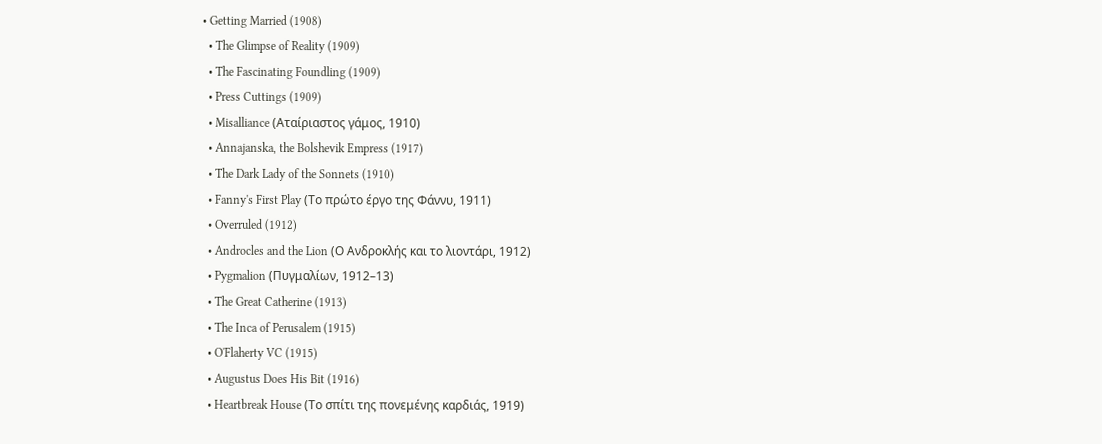• Getting Married (1908)
  • The Glimpse of Reality (1909)
  • The Fascinating Foundling (1909)
  • Press Cuttings (1909)
  • Misalliance (Αταίριαστος γάμος, 1910)
  • Annajanska, the Bolshevik Empress (1917)
  • The Dark Lady of the Sonnets (1910)
  • Fanny's First Play (Το πρώτο έργο της Φάννυ, 1911)
  • Overruled (1912)
  • Androcles and the Lion (Ο Ανδροκλής και το λιοντάρι, 1912)
  • Pygmalion (Πυγμαλίων, 1912–13)
  • The Great Catherine (1913)
  • The Inca of Perusalem (1915)
  • O'Flaherty VC (1915)
  • Augustus Does His Bit (1916)
  • Heartbreak House (Το σπίτι της πονεμένης καρδιάς, 1919)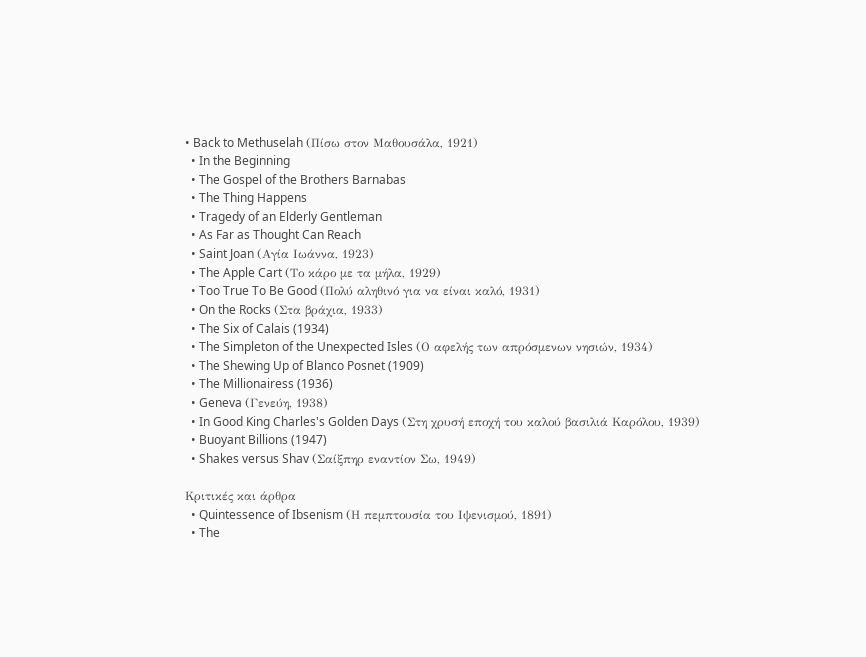• Back to Methuselah (Πίσω στον Μαθουσάλα, 1921)
  • In the Beginning
  • The Gospel of the Brothers Barnabas
  • The Thing Happens
  • Tragedy of an Elderly Gentleman
  • As Far as Thought Can Reach
  • Saint Joan (Αγία Ιωάννα, 1923)
  • The Apple Cart (Το κάρο με τα μήλα, 1929)
  • Too True To Be Good (Πολύ αληθινό για να είναι καλό, 1931)
  • On the Rocks (Στα βράχια, 1933)
  • The Six of Calais (1934)
  • The Simpleton of the Unexpected Isles (Ο αφελής των απρόσμενων νησιών, 1934)
  • The Shewing Up of Blanco Posnet (1909)
  • The Millionairess (1936)
  • Geneva (Γενεύη, 1938)
  • In Good King Charles's Golden Days (Στη χρυσή εποχή του καλού βασιλιά Καρόλου, 1939)
  • Buoyant Billions (1947)
  • Shakes versus Shav (Σαίξπηρ εναντίον Σω, 1949)

Κριτικές και άρθρα
  • Quintessence of Ibsenism (Η πεμπτουσία του Ιψενισμού, 1891)
  • The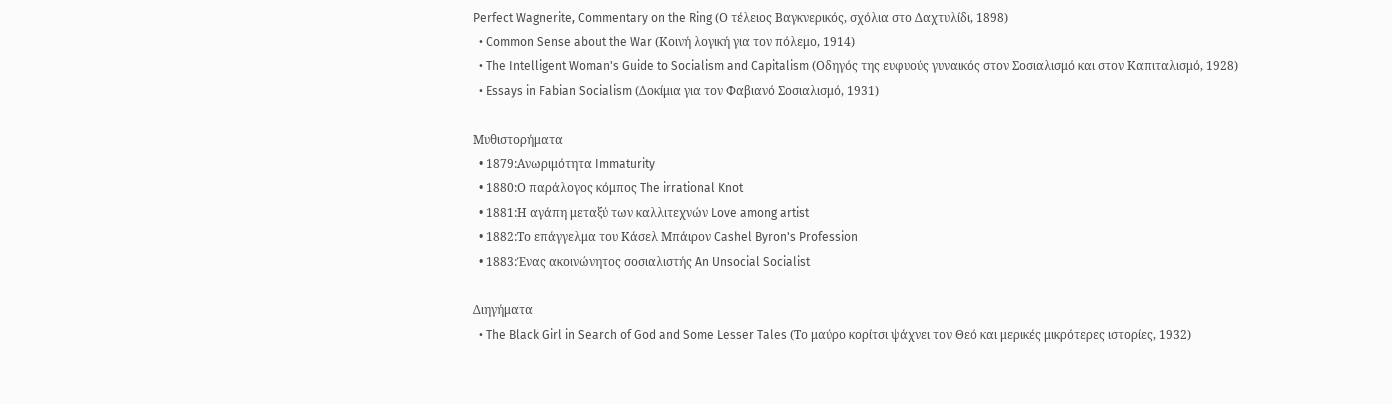Perfect Wagnerite, Commentary on the Ring (Ο τέλειος Βαγκνερικός, σχόλια στο Δαχτυλίδι, 1898)
  • Common Sense about the War (Κοινή λογική για τον πόλεμο, 1914)
  • The Intelligent Woman's Guide to Socialism and Capitalism (Οδηγός της ευφυούς γυναικός στον Σοσιαλισμό και στον Καπιταλισμό, 1928)
  • Essays in Fabian Socialism (Δοκίμια για τον Φαβιανό Σοσιαλισμό, 1931)

Μυθιστορήματα
  • 1879:Ανωριμότητα Immaturity
  • 1880:Ο παράλογος κόμπος The irrational Knot
  • 1881:Η αγάπη μεταξύ των καλλιτεχνών Love among artist
  • 1882:Το επάγγελμα του Κάσελ Μπάιρον Cashel Byron's Profession
  • 1883:Ένας ακοινώνητος σοσιαλιστής An Unsocial Socialist

Διηγήματα
  • The Black Girl in Search of God and Some Lesser Tales (Το μαύρο κορίτσι ψάχνει τον Θεό και μερικές μικρότερες ιστορίες, 1932)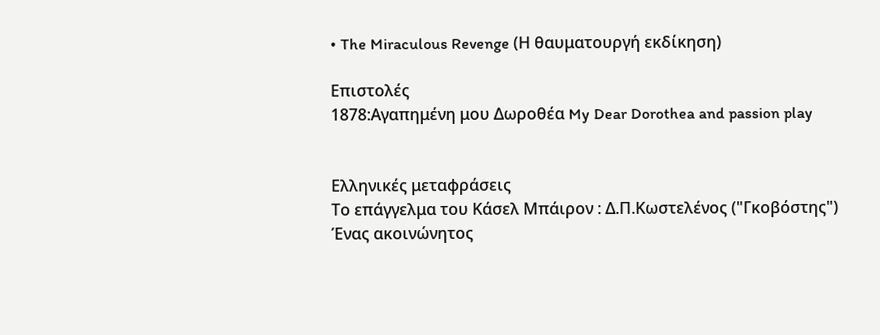• The Miraculous Revenge (Η θαυματουργή εκδίκηση)

Επιστολές
1878:Αγαπημένη μου Δωροθέα My Dear Dorothea and passion play


Ελληνικές μεταφράσεις
Το επάγγελμα του Κάσελ Μπάιρον : Δ.Π.Κωστελένος ("Γκοβόστης")
Ένας ακοινώνητος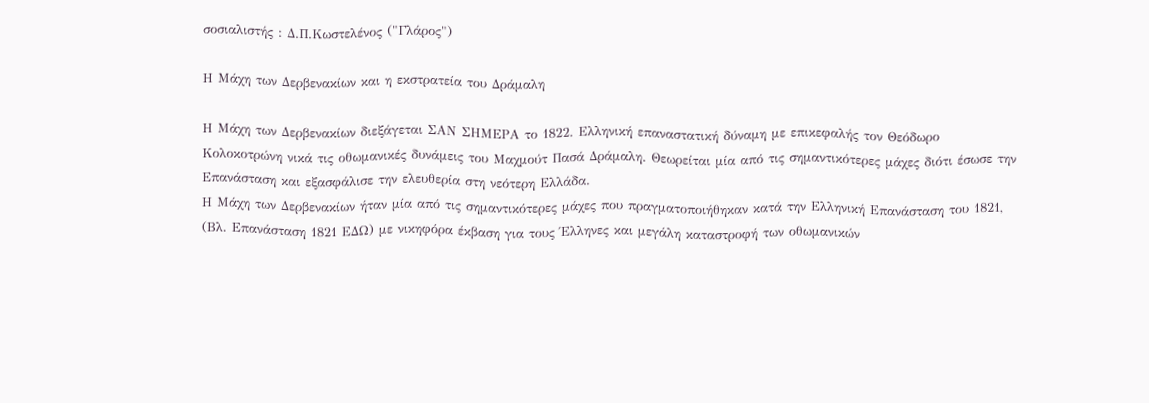σοσιαλιστής : Δ.Π.Κωστελένος ("Γλάρος")

Η Μάχη των Δερβενακίων και η εκστρατεία του Δράμαλη

Η Μάχη των Δερβενακίων διεξάγεται ΣΑΝ ΣΗΜΕΡΑ το 1822. Ελληνική επαναστατική δύναμη με επικεφαλής τον Θεόδωρο Κολοκοτρώνη νικά τις οθωμανικές δυνάμεις του Μαχμούτ Πασά Δράμαλη. Θεωρείται μία από τις σημαντικότερες μάχες διότι έσωσε την Επανάσταση και εξασφάλισε την ελευθερία στη νεότερη Ελλάδα.
Η Μάχη των Δερβενακίων ήταν μία από τις σημαντικότερες μάχες που πραγματοποιήθηκαν κατά την Ελληνική Επανάσταση του 1821, (Βλ. Επανάσταση 1821 ΕΔΩ) με νικηφόρα έκβαση για τους Έλληνες και μεγάλη καταστροφή των οθωμανικών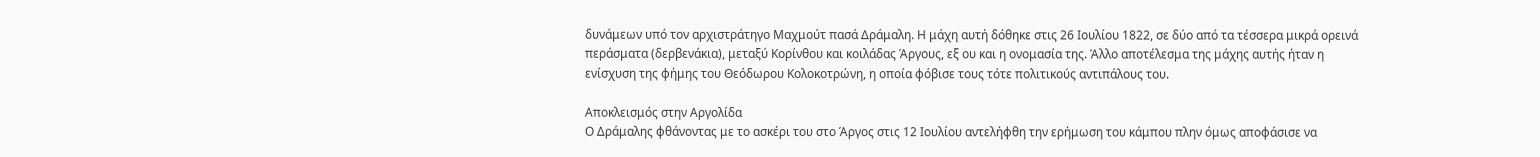δυνάμεων υπό τον αρχιστράτηγο Μαχμούτ πασά Δράμαλη. Η μάχη αυτή δόθηκε στις 26 Ιουλίου 1822, σε δύο από τα τέσσερα μικρά ορεινά περάσματα (δερβενάκια), μεταξύ Κορίνθου και κοιλάδας Άργους, εξ ου και η ονομασία της. Άλλο αποτέλεσμα της μάχης αυτής ήταν η ενίσχυση της φήμης του Θεόδωρου Κολοκοτρώνη, η οποία φόβισε τους τότε πολιτικούς αντιπάλους του.

Αποκλεισμός στην Αργολίδα
Ο Δράμαλης φθάνοντας με το ασκέρι του στο Άργος στις 12 Ιουλίου αντελήφθη την ερήμωση του κάμπου πλην όμως αποφάσισε να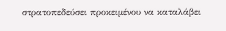στρατοπεδεύσει προκειμένου να καταλάβει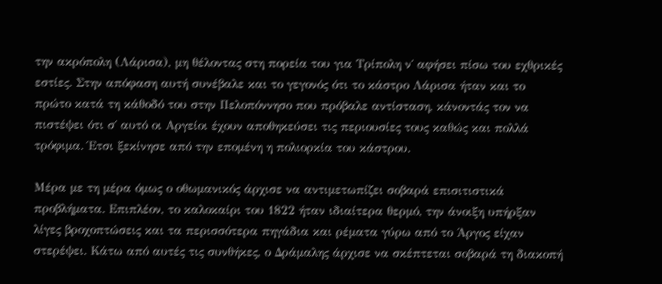την ακρόπολη (Λάρισα), μη θέλοντας στη πορεία του για Τρίπολη ν΄ αφήσει πίσω του εχθρικές εστίες. Στην απόφαση αυτή συνέβαλε και το γεγονός ότι το κάστρο Λάρισα ήταν και το πρώτο κατά τη κάθοδό του στην Πελοπόννησο που πρόβαλε αντίσταση, κάνοντάς τον να πιστέψει ότι σ΄ αυτό οι Αργείοι έχουν αποθηκεύσει τις περιουσίες τους καθώς και πολλά τρόφιμα. Έτσι ξεκίνησε από την επομένη η πολιορκία του κάστρου.

Μέρα με τη μέρα όμως ο οθωμανικός άρχισε να αντιμετωπίζει σοβαρά επισιτιστικά προβλήματα. Επιπλέον, το καλοκαίρι του 1822 ήταν ιδιαίτερα θερμό, την άνοιξη υπήρξαν λίγες βροχοπτώσεις και τα περισσότερα πηγάδια και ρέματα γύρω από το Άργος είχαν στερέψει. Κάτω από αυτές τις συνθήκες, ο Δράμαλης άρχισε να σκέπτεται σοβαρά τη διακοπή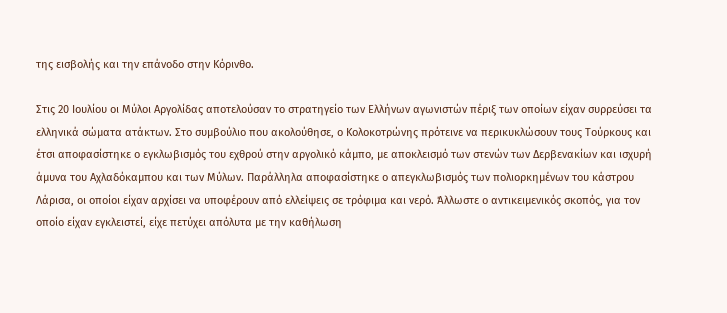της εισβολής και την επάνοδο στην Κόρινθο.

Στις 20 Ιουλίου οι Μύλοι Αργολίδας αποτελούσαν το στρατηγείο των Ελλήνων αγωνιστών πέριξ των οποίων είχαν συρρεύσει τα ελληνικά σώματα ατάκτων. Στο συμβούλιο που ακολούθησε, ο Κολοκοτρώνης πρότεινε να περικυκλώσουν τους Τούρκους και έτσι αποφασίστηκε ο εγκλωβισμός του εχθρού στην αργολικό κάμπο, με αποκλεισμό των στενών των Δερβενακίων και ισχυρή άμυνα του Αχλαδόκαμπου και των Μύλων. Παράλληλα αποφασίστηκε ο απεγκλωβισμός των πολιορκημένων του κάστρου Λάρισα, οι οποίοι είχαν αρχίσει να υποφέρουν από ελλείψεις σε τρόφιμα και νερό. Άλλωστε ο αντικειμενικός σκοπός, για τον οποίο είχαν εγκλειστεί, είχε πετύχει απόλυτα με την καθήλωση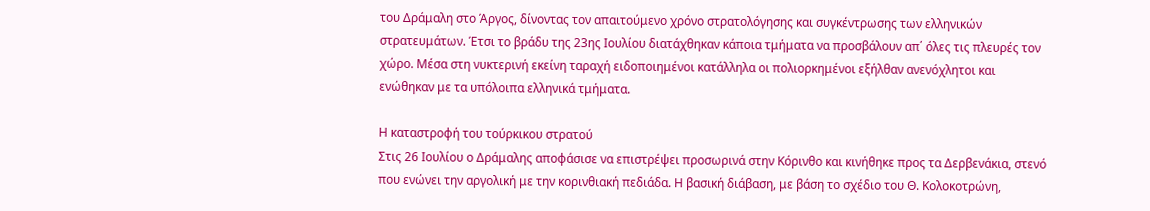του Δράμαλη στο Άργος, δίνοντας τον απαιτούμενο χρόνο στρατολόγησης και συγκέντρωσης των ελληνικών στρατευμάτων. Έτσι το βράδυ της 23ης Ιουλίου διατάχθηκαν κάποια τμήματα να προσβάλουν απ΄ όλες τις πλευρές τον χώρο. Μέσα στη νυκτερινή εκείνη ταραχή ειδοποιημένοι κατάλληλα οι πολιορκημένοι εξήλθαν ανενόχλητοι και ενώθηκαν με τα υπόλοιπα ελληνικά τμήματα.

Η καταστροφή του τούρκικου στρατού
Στις 26 Ιουλίου ο Δράμαλης αποφάσισε να επιστρέψει προσωρινά στην Κόρινθο και κινήθηκε προς τα Δερβενάκια, στενό που ενώνει την αργολική με την κορινθιακή πεδιάδα. Η βασική διάβαση, με βάση το σχέδιο του Θ. Κολοκοτρώνη,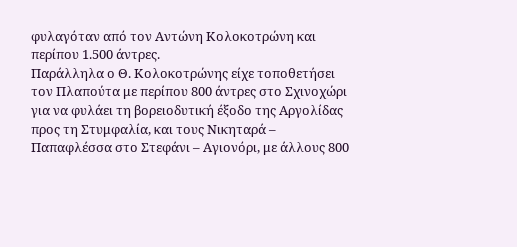φυλαγόταν από τον Αντώνη Κολοκοτρώνη και περίπου 1.500 άντρες.
Παράλληλα ο Θ. Κολοκοτρώνης είχε τοποθετήσει τον Πλαπούτα με περίπου 800 άντρες στο Σχινοχώρι για να φυλάει τη βορειοδυτική έξοδο της Αργολίδας προς τη Στυμφαλία, και τους Νικηταρά – Παπαφλέσσα στο Στεφάνι – Αγιονόρι, με άλλους 800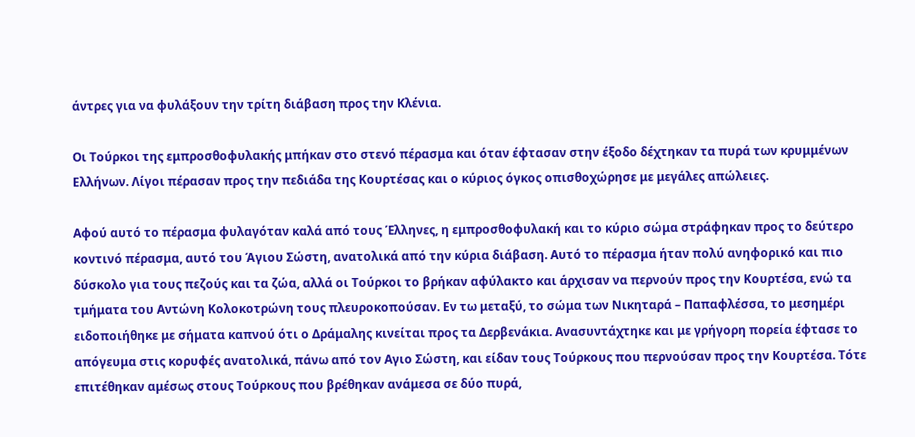άντρες για να φυλάξουν την τρίτη διάβαση προς την Κλένια.

Οι Τούρκοι της εμπροσθοφυλακής μπήκαν στο στενό πέρασμα και όταν έφτασαν στην έξοδο δέχτηκαν τα πυρά των κρυμμένων Ελλήνων. Λίγοι πέρασαν προς την πεδιάδα της Κουρτέσας και ο κύριος όγκος οπισθοχώρησε με μεγάλες απώλειες.

Αφού αυτό το πέρασμα φυλαγόταν καλά από τους Έλληνες, η εμπροσθοφυλακή και το κύριο σώμα στράφηκαν προς το δεύτερο κοντινό πέρασμα, αυτό του Άγιου Σώστη, ανατολικά από την κύρια διάβαση. Αυτό το πέρασμα ήταν πολύ ανηφορικό και πιο δύσκολο για τους πεζούς και τα ζώα, αλλά οι Τούρκοι το βρήκαν αφύλακτο και άρχισαν να περνούν προς την Κουρτέσα, ενώ τα τμήματα του Αντώνη Κολοκοτρώνη τους πλευροκοπούσαν. Εν τω μεταξύ, το σώμα των Νικηταρά – Παπαφλέσσα, το μεσημέρι ειδοποιήθηκε με σήματα καπνού ότι ο Δράμαλης κινείται προς τα Δερβενάκια. Ανασυντάχτηκε και με γρήγορη πορεία έφτασε το απόγευμα στις κορυφές ανατολικά, πάνω από τον Αγιο Σώστη, και είδαν τους Τούρκους που περνούσαν προς την Κουρτέσα. Τότε επιτέθηκαν αμέσως στους Τούρκους που βρέθηκαν ανάμεσα σε δύο πυρά,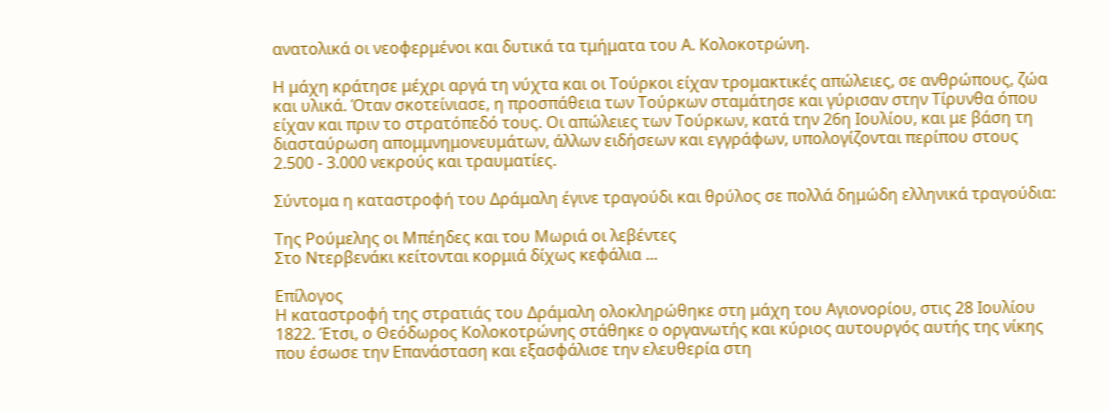ανατολικά οι νεοφερμένοι και δυτικά τα τμήματα του Α. Κολοκοτρώνη.

Η μάχη κράτησε μέχρι αργά τη νύχτα και οι Τούρκοι είχαν τρομακτικές απώλειες, σε ανθρώπους, ζώα και υλικά. Όταν σκοτείνιασε, η προσπάθεια των Τούρκων σταμάτησε και γύρισαν στην Τίρυνθα όπου είχαν και πριν το στρατόπεδό τους. Οι απώλειες των Τούρκων, κατά την 26η Ιουλίου, και με βάση τη διασταύρωση απομμνημονευμάτων, άλλων ειδήσεων και εγγράφων, υπολογίζονται περίπου στους 2.500 - 3.000 νεκρούς και τραυματίες.

Σύντομα η καταστροφή του Δράμαλη έγινε τραγούδι και θρύλος σε πολλά δημώδη ελληνικά τραγούδια:

Της Ρούμελης οι Μπέηδες και του Μωριά οι λεβέντες
Στο Ντερβενάκι κείτονται κορμιά δίχως κεφάλια ...

Επίλογος
Η καταστροφή της στρατιάς του Δράμαλη ολοκληρώθηκε στη μάχη του Αγιονορίου, στις 28 Ιουλίου 1822. Έτσι, ο Θεόδωρος Κολοκοτρώνης στάθηκε ο οργανωτής και κύριος αυτουργός αυτής της νίκης που έσωσε την Επανάσταση και εξασφάλισε την ελευθερία στη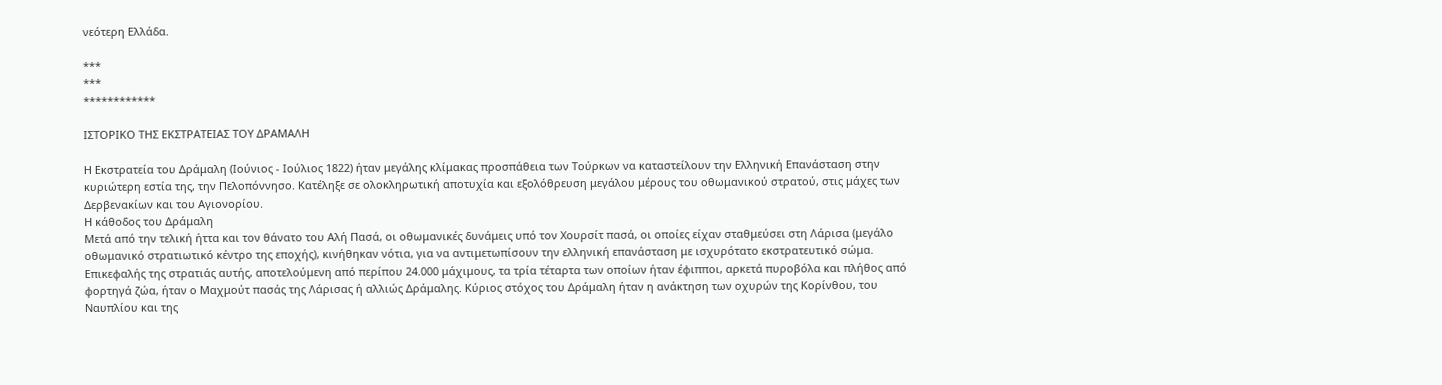νεότερη Ελλάδα.

***
***
************

ΙΣΤΟΡΙΚΟ ΤΗΣ ΕΚΣΤΡΑΤΕΙΑΣ ΤΟΥ ΔΡΑΜΑΛΗ

Η Εκστρατεία του Δράμαλη (Ιούνιος - Ιούλιος 1822) ήταν μεγάλης κλίμακας προσπάθεια των Τούρκων να καταστείλουν την Ελληνική Επανάσταση στην κυριώτερη εστία της, την Πελοπόννησο. Κατέληξε σε ολοκληρωτική αποτυχία και εξολόθρευση μεγάλου μέρους του οθωμανικού στρατού, στις μάχες των Δερβενακίων και του Αγιονορίου.
Η κάθοδος του Δράμαλη
Μετά από την τελική ήττα και τον θάνατο του Αλή Πασά, οι οθωμανικές δυνάμεις υπό τον Χουρσίτ πασά, οι οποίες είχαν σταθμεύσει στη Λάρισα (μεγάλο οθωμανικό στρατιωτικό κέντρο της εποχής), κινήθηκαν νότια, για να αντιμετωπίσουν την ελληνική επανάσταση με ισχυρότατο εκστρατευτικό σώμα. Επικεφαλής της στρατιάς αυτής, αποτελούμενη από περίπου 24.000 μάχιμους, τα τρία τέταρτα των οποίων ήταν έφιπποι, αρκετά πυροβόλα και πλήθος από φορτηγά ζώα, ήταν ο Μαχμούτ πασάς της Λάρισας ή αλλιώς Δράμαλης. Κύριος στόχος του Δράμαλη ήταν η ανάκτηση των οχυρών της Κορίνθου, του Ναυπλίου και της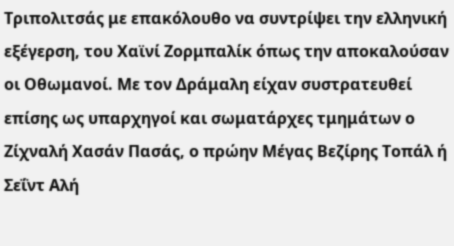Τριπολιτσάς με επακόλουθο να συντρίψει την ελληνική εξέγερση, του Χαϊνί Ζορμπαλίκ όπως την αποκαλούσαν οι Οθωμανοί. Με τον Δράμαλη είχαν συστρατευθεί επίσης ως υπαρχηγοί και σωματάρχες τμημάτων ο Ζίχναλή Χασάν Πασάς, o πρώην Μέγας Βεζίρης Τοπάλ ή Σεΐντ Αλή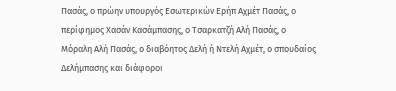Πασάς, ο πρώην υπουργός Εσωτερικών Ερήπ Αχμέτ Πασάς, ο περίφημος Χασάν Κασάμπασης, ο Τσαρκατζή Αλή Πασάς, ο Μόραλη Αλή Πασάς, ο διαβόητος Δελή ή Ντελή Αχμέτ, ο σπουδαίος Δελήμπασης και διάφοροι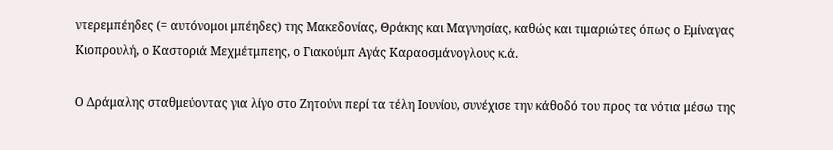ντερεμπέηδες (= αυτόνομοι μπέηδες) της Μακεδονίας, Θράκης και Μαγνησίας, καθώς και τιμαριώτες όπως ο Εμίναγας Κιοπρουλή, ο Καστοριά Μεχμέτμπεης, ο Γιακούμπ Αγάς Καραοσμάνογλους κ.ά.

Ο Δράμαλης σταθμεύοντας για λίγο στο Ζητούνι περί τα τέλη Ιουνίου, συνέχισε την κάθοδό του προς τα νότια μέσω της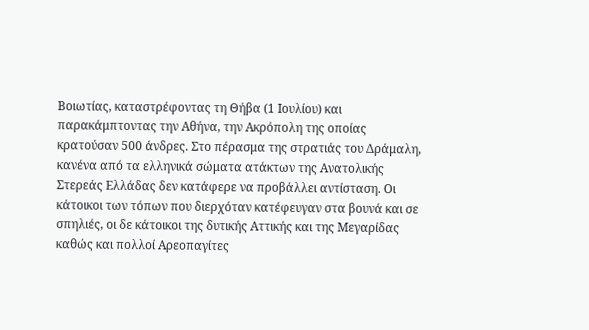Βοιωτίας, καταστρέφοντας τη Θήβα (1 Ιουλίου) και παρακάμπτοντας την Αθήνα, την Ακρόπολη της οποίας κρατούσαν 500 άνδρες. Στο πέρασμα της στρατιάς του Δράμαλη, κανένα από τα ελληνικά σώματα ατάκτων της Ανατολικής Στερεάς Ελλάδας δεν κατάφερε να προβάλλει αντίσταση. Οι κάτοικοι των τόπων που διερχόταν κατέφευγαν στα βουνά και σε σπηλιές, οι δε κάτοικοι της δυτικής Αττικής και της Μεγαρίδας καθώς και πολλοί Αρεοπαγίτες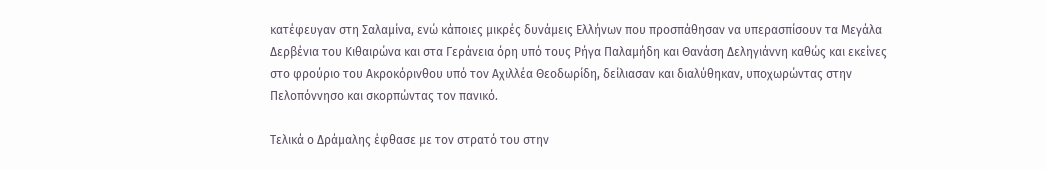κατέφευγαν στη Σαλαμίνα, ενώ κάποιες μικρές δυνάμεις Ελλήνων που προσπάθησαν να υπερασπίσουν τα Μεγάλα Δερβένια του Κιθαιρώνα και στα Γεράνεια όρη υπό τους Ρήγα Παλαμήδη και Θανάση Δεληγιάννη καθώς και εκείνες στο φρούριο του Ακροκόρινθου υπό τον Αχιλλέα Θεοδωρίδη, δείλιασαν και διαλύθηκαν, υποχωρώντας στην Πελοπόννησο και σκορπώντας τον πανικό.

Τελικά ο Δράμαλης έφθασε με τον στρατό του στην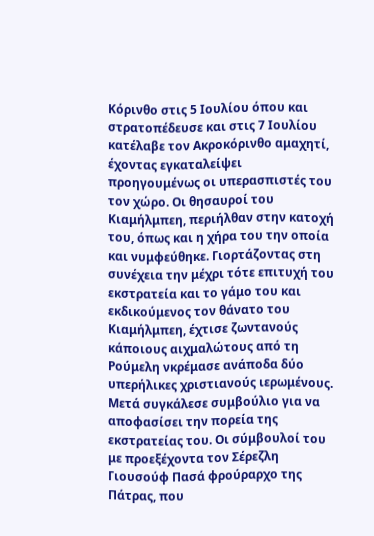Κόρινθο στις 5 Ιουλίου όπου και στρατοπέδευσε και στις 7 Ιουλίου κατέλαβε τον Ακροκόρινθο αμαχητί, έχοντας εγκαταλείψει προηγουμένως οι υπερασπιστές του τον χώρο. Οι θησαυροί του Κιαμήλμπεη, περιήλθαν στην κατοχή του, όπως και η χήρα του την οποία και νυμφεύθηκε. Γιορτάζοντας στη συνέχεια την μέχρι τότε επιτυχή του εκστρατεία και το γάμο του και εκδικούμενος τον θάνατο του Κιαμήλμπεη, έχτισε ζωντανούς κάποιους αιχμαλώτους από τη Ρούμελη νκρέμασε ανάποδα δύο υπερήλικες χριστιανούς ιερωμένους. Μετά συγκάλεσε συμβούλιο για να αποφασίσει την πορεία της εκστρατείας του. Οι σύμβουλοί του με προεξέχοντα τον Σέρεζλη Γιουσούφ Πασά φρούραρχο της Πάτρας, που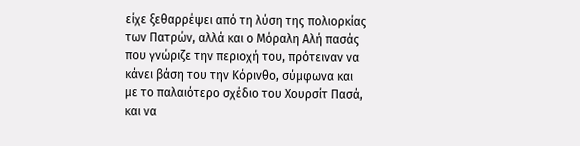είχε ξεθαρρέψει από τη λύση της πολιορκίας των Πατρών, αλλά και ο Μόραλη Αλή πασάς που γνώριζε την περιοχή του, πρότειναν να κάνει βάση του την Κόρινθο, σύμφωνα και με το παλαιότερο σχέδιο του Χουρσίτ Πασά, και να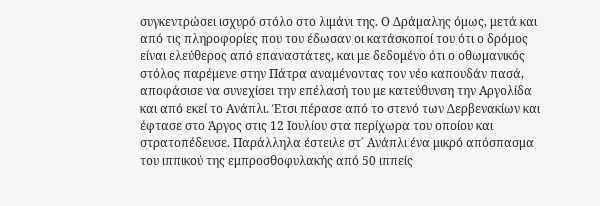συγκεντρώσει ισχυρό στόλο στο λιμάνι της. Ο Δράμαλης όμως, μετά και από τις πληροφορίες που του έδωσαν οι κατάσκοποί του ότι ο δρόμος είναι ελεύθερος από επαναστάτες, και με δεδομένο ότι ο οθωμανικός στόλος παρέμενε στην Πάτρα αναμένοντας τον νέο καπουδάν πασά, αποφάσισε να συνεχίσει την επέλασή του με κατεύθυνση την Αργολίδα και από εκεί το Ανάπλι. Έτσι πέρασε από το στενό των Δερβενακίων και έφτασε στο Άργος στις 12 Ιουλίου στα περίχωρα του οποίου και στρατοπέδευσε. Παράλληλα έστειλε στ΄ Ανάπλι ένα μικρό απόσπασμα του ιππικού της εμπροσθοφυλακής από 50 ιππείς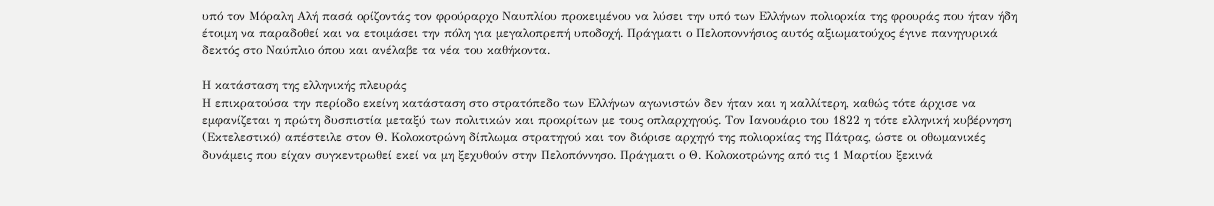υπό τον Μόραλη Αλή πασά ορίζοντάς τον φρούραρχο Ναυπλίου προκειμένου να λύσει την υπό των Ελλήνων πολιορκία της φρουράς που ήταν ήδη έτοιμη να παραδοθεί και να ετοιμάσει την πόλη για μεγαλοπρεπή υποδοχή. Πράγματι ο Πελοποννήσιος αυτός αξιωματούχος έγινε πανηγυρικά δεκτός στο Ναύπλιο όπου και ανέλαβε τα νέα του καθήκοντα.

Η κατάσταση της ελληνικής πλευράς
Η επικρατούσα την περίοδο εκείνη κατάσταση στο στρατόπεδο των Ελλήνων αγωνιστών δεν ήταν και η καλλίτερη, καθώς τότε άρχισε να εμφανίζεται η πρώτη δυσπιστία μεταξύ των πολιτικών και προκρίτων με τους οπλαρχηγούς. Τον Ιανουάριο του 1822 η τότε ελληνική κυβέρνηση (Εκτελεστικό) απέστειλε στον Θ. Κολοκοτρώνη δίπλωμα στρατηγού και τον διόρισε αρχηγό της πολιορκίας της Πάτρας, ώστε οι οθωμανικές δυνάμεις που είχαν συγκεντρωθεί εκεί να μη ξεχυθούν στην Πελοπόννησο. Πράγματι ο Θ. Κολοκοτρώνης από τις 1 Μαρτίου ξεκινά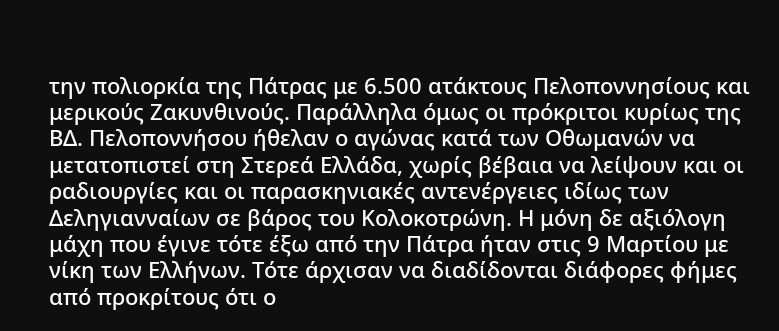την πολιορκία της Πάτρας με 6.500 ατάκτους Πελοποννησίους και μερικούς Ζακυνθινούς. Παράλληλα όμως οι πρόκριτοι κυρίως της ΒΔ. Πελοποννήσου ήθελαν ο αγώνας κατά των Οθωμανών να μετατοπιστεί στη Στερεά Ελλάδα, χωρίς βέβαια να λείψουν και οι ραδιουργίες και οι παρασκηνιακές αντενέργειες ιδίως των Δεληγιανναίων σε βάρος του Κολοκοτρώνη. Η μόνη δε αξιόλογη μάχη που έγινε τότε έξω από την Πάτρα ήταν στις 9 Μαρτίου με νίκη των Ελλήνων. Τότε άρχισαν να διαδίδονται διάφορες φήμες από προκρίτους ότι ο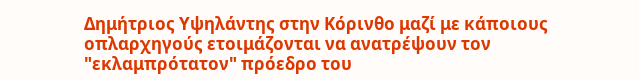Δημήτριος Υψηλάντης στην Κόρινθο μαζί με κάποιους οπλαρχηγούς ετοιμάζονται να ανατρέψουν τον "εκλαμπρότατον" πρόεδρο του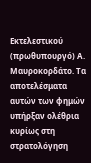Εκτελεστικού (πρωθυπουργό) Α. Μαυροκορδάτο. Τα αποτελέσματα αυτών των φημών υπήρξαν ολέθρια κυρίως στη στρατολόγηση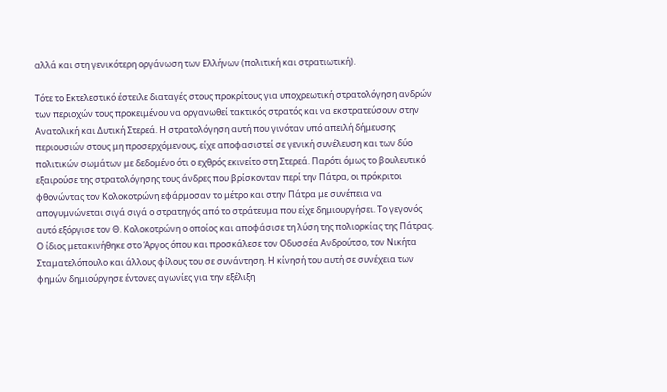αλλά και στη γενικότερη οργάνωση των Ελλήνων (πολιτική και στρατιωτική).

Τότε το Εκτελεστικό έστειλε διαταγές στους προκρίτους για υποχρεωτική στρατολόγηση ανδρών των περιοχών τους προκειμένου να οργανωθεί τακτικός στρατός και να εκστρατεύσουν στην Ανατολική και Δυτική Στερεά. Η στρατολόγηση αυτή που γινόταν υπό απειλή δήμευσης περιουσιών στους μη προσερχόμενους, είχε αποφασιστεί σε γενική συνέλευση και των δύο πολιτικών σωμάτων με δεδομένο ότι ο εχθρός εκινείτο στη Στερεά. Παρότι όμως το βουλευτικό εξαιρούσε της στρατολόγησης τους άνδρες που βρίσκονταν περί την Πάτρα, οι πρόκριτοι φθονώντας τον Κολοκοτρώνη εφάρμοσαν το μέτρο και στην Πάτρα με συνέπεια να απογυμνώνεται σιγά σιγά ο στρατηγός από το στράτευμα που είχε δημιουργήσει. Το γεγονός αυτό εξόργισε τον Θ. Κολοκοτρώνη ο οποίος και αποφάσισε τη λύση της πολιορκίας της Πάτρας. Ο ίδιος μετακινήθηκε στο Άργος όπου και προσκάλεσε τον Οδυσσέα Ανδρούτσο, τον Νικήτα Σταματελόπουλο και άλλους φίλους του σε συνάντηση. Η κίνησή του αυτή σε συνέχεια των φημών δημιούργησε έντονες αγωνίες για την εξέλιξη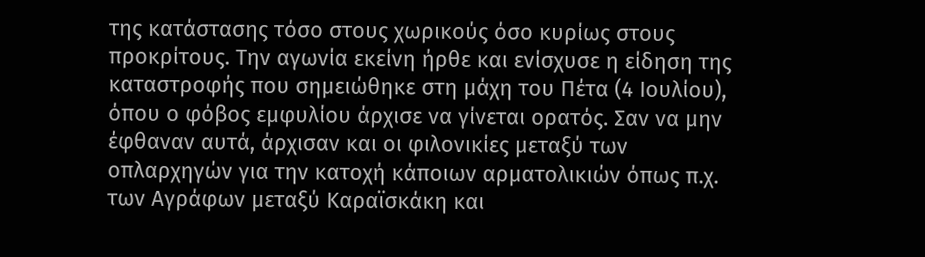της κατάστασης τόσο στους χωρικούς όσο κυρίως στους προκρίτους. Την αγωνία εκείνη ήρθε και ενίσχυσε η είδηση της καταστροφής που σημειώθηκε στη μάχη του Πέτα (4 Ιουλίου), όπου ο φόβος εμφυλίου άρχισε να γίνεται ορατός. Σαν να μην έφθαναν αυτά, άρχισαν και οι φιλονικίες μεταξύ των οπλαρχηγών για την κατοχή κάποιων αρματολικιών όπως π.χ. των Αγράφων μεταξύ Καραϊσκάκη και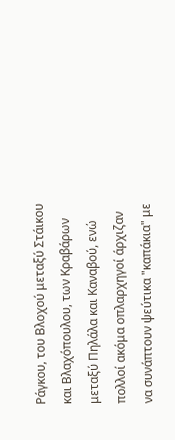Ράγκου, του Βλοχού μεταξύ Στάικου και Βλαχόπουλου, των Κραβάρων μεταξύ Πηλάλα και Καναβού, ενώ πολλοί ακόμα οπλαρχηγοί άρχιζαν να συνάπτουν ψεύτικα "καπάκια" με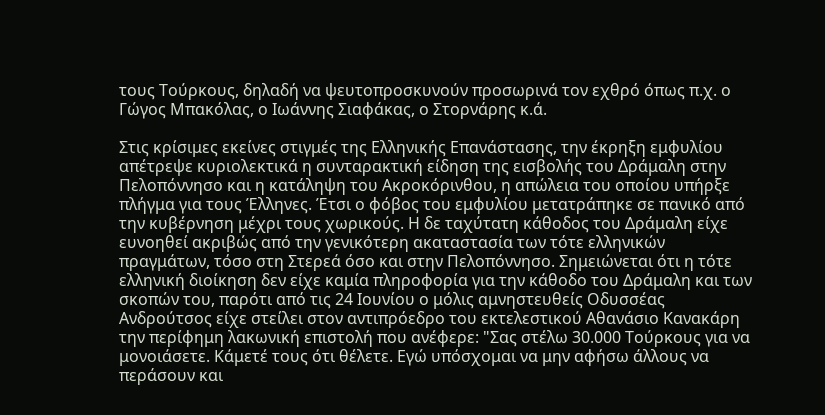τους Τούρκους, δηλαδή να ψευτοπροσκυνούν προσωρινά τον εχθρό όπως π.χ. ο Γώγος Μπακόλας, ο Ιωάννης Σιαφάκας, ο Στορνάρης κ.ά.

Στις κρίσιμες εκείνες στιγμές της Ελληνικής Επανάστασης, την έκρηξη εμφυλίου απέτρεψε κυριολεκτικά η συνταρακτική είδηση της εισβολής του Δράμαλη στην Πελοπόννησο και η κατάληψη του Ακροκόρινθου, η απώλεια του οποίου υπήρξε πλήγμα για τους Έλληνες. Έτσι ο φόβος του εμφυλίου μετατράπηκε σε πανικό από την κυβέρνηση μέχρι τους χωρικούς. Η δε ταχύτατη κάθοδος του Δράμαλη είχε ευνοηθεί ακριβώς από την γενικότερη ακαταστασία των τότε ελληνικών πραγμάτων, τόσο στη Στερεά όσο και στην Πελοπόννησο. Σημειώνεται ότι η τότε ελληνική διοίκηση δεν είχε καμία πληροφορία για την κάθοδο του Δράμαλη και των σκοπών του, παρότι από τις 24 Ιουνίου ο μόλις αμνηστευθείς Οδυσσέας Ανδρούτσος είχε στείλει στον αντιπρόεδρο του εκτελεστικού Αθανάσιο Κανακάρη την περίφημη λακωνική επιστολή που ανέφερε: "Σας στέλω 30.000 Τούρκους για να μονοιάσετε. Κάμετέ τους ότι θέλετε. Εγώ υπόσχομαι να μην αφήσω άλλους να περάσουν και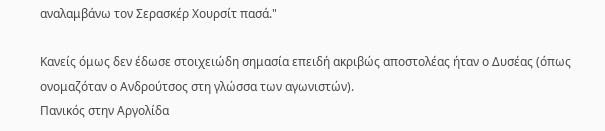αναλαμβάνω τον Σερασκέρ Χουρσίτ πασά."

Κανείς όμως δεν έδωσε στοιχειώδη σημασία επειδή ακριβώς αποστολέας ήταν ο Δυσέας (όπως ονομαζόταν ο Ανδρούτσος στη γλώσσα των αγωνιστών).
Πανικός στην Αργολίδα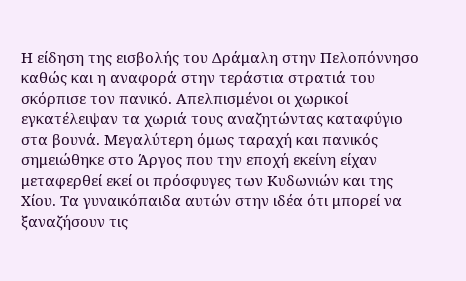Η είδηση της εισβολής του Δράμαλη στην Πελοπόννησο καθώς και η αναφορά στην τεράστια στρατιά του σκόρπισε τον πανικό. Απελπισμένοι οι χωρικοί εγκατέλειψαν τα χωριά τους αναζητώντας καταφύγιο στα βουνά. Μεγαλύτερη όμως ταραχή και πανικός σημειώθηκε στο Άργος που την εποχή εκείνη είχαν μεταφερθεί εκεί οι πρόσφυγες των Κυδωνιών και της Χίου. Τα γυναικόπαιδα αυτών στην ιδέα ότι μπορεί να ξαναζήσουν τις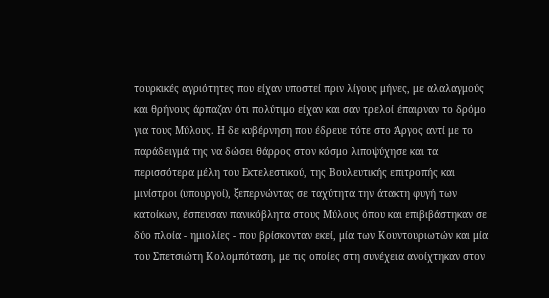τουρκικές αγριότητες που είχαν υποστεί πριν λίγους μήνες, με αλαλαγμούς και θρήνους άρπαζαν ότι πολύτιμο είχαν και σαν τρελοί έπαιρναν το δρόμο για τους Μύλους. Η δε κυβέρνηση που έδρευε τότε στο Άργος αντί με το παράδειγμά της να δώσει θάρρος στον κόσμο λιποψύχησε και τα περισσότερα μέλη του Εκτελεστικού, της Βουλευτικής επιτροπής και μινίστροι (υπουργοί), ξεπερνώντας σε ταχύτητα την άτακτη φυγή των κατοίκων, έσπευσαν πανικόβλητα στους Μύλους όπου και επιβιβάστηκαν σε δύο πλοία - ημιολίες - που βρίσκονταν εκεί, μία των Κουντουριωτών και μία του Σπετσιώτη Κολομπόταση, με τις οποίες στη συνέχεια ανοίχτηκαν στον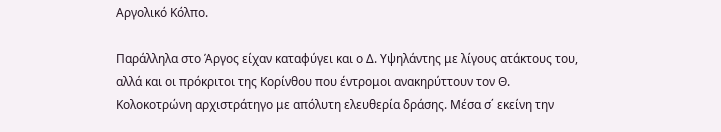Αργολικό Κόλπο.

Παράλληλα στο Άργος είχαν καταφύγει και ο Δ. Υψηλάντης με λίγους ατάκτους του, αλλά και οι πρόκριτοι της Κορίνθου που έντρομοι ανακηρύττουν τον Θ. Κολοκοτρώνη αρχιστράτηγο με απόλυτη ελευθερία δράσης. Μέσα σ΄ εκείνη την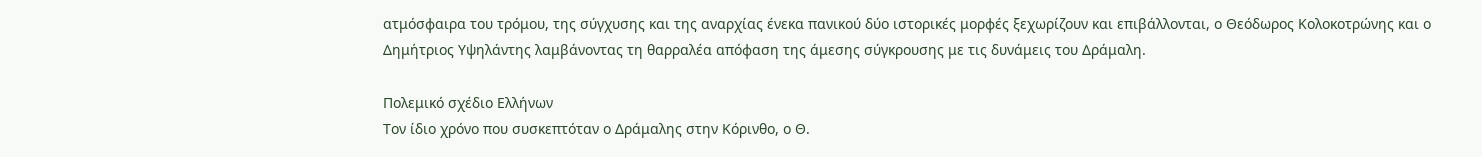ατμόσφαιρα του τρόμου, της σύγχυσης και της αναρχίας ένεκα πανικού δύο ιστορικές μορφές ξεχωρίζουν και επιβάλλονται, ο Θεόδωρος Κολοκοτρώνης και ο Δημήτριος Υψηλάντης λαμβάνοντας τη θαρραλέα απόφαση της άμεσης σύγκρουσης με τις δυνάμεις του Δράμαλη.

Πολεμικό σχέδιο Ελλήνων
Τον ίδιο χρόνο που συσκεπτόταν ο Δράμαλης στην Κόρινθο, ο Θ.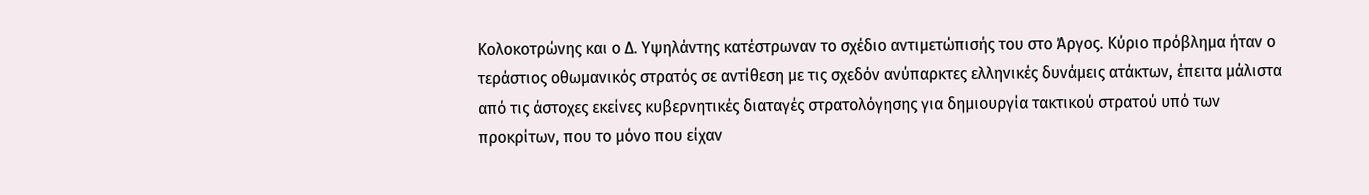Κολοκοτρώνης και ο Δ. Υψηλάντης κατέστρωναν το σχέδιο αντιμετώπισής του στο Άργος. Κύριο πρόβλημα ήταν ο τεράστιος οθωμανικός στρατός σε αντίθεση με τις σχεδόν ανύπαρκτες ελληνικές δυνάμεις ατάκτων, έπειτα μάλιστα από τις άστοχες εκείνες κυβερνητικές διαταγές στρατολόγησης για δημιουργία τακτικού στρατού υπό των προκρίτων, που το μόνο που είχαν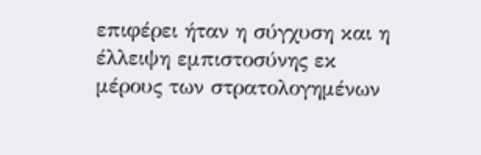επιφέρει ήταν η σύγχυση και η έλλειψη εμπιστοσύνης εκ μέρους των στρατολογημένων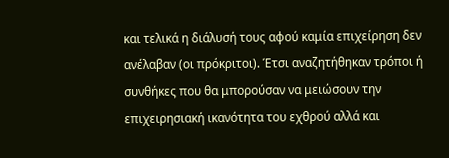και τελικά η διάλυσή τους αφού καμία επιχείρηση δεν ανέλαβαν (οι πρόκριτοι). Έτσι αναζητήθηκαν τρόποι ή συνθήκες που θα μπορούσαν να μειώσουν την επιχειρησιακή ικανότητα του εχθρού αλλά και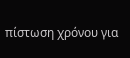πίστωση χρόνου για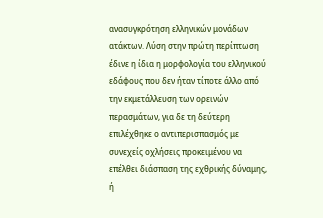ανασυγκρότηση ελληνικών μονάδων ατάκτων. Λύση στην πρώτη περίπτωση έδινε η ίδια η μορφολογία του ελληνικού εδάφους που δεν ήταν τίποτε άλλο από την εκμετάλλευση των ορεινών περασμάτων, για δε τη δεύτερη επιλέχθηκε ο αντιπερισπασμός με συνεχείς οχλήσεις προκειμένου να επέλθει διάσπαση της εχθρικής δύναμης, ή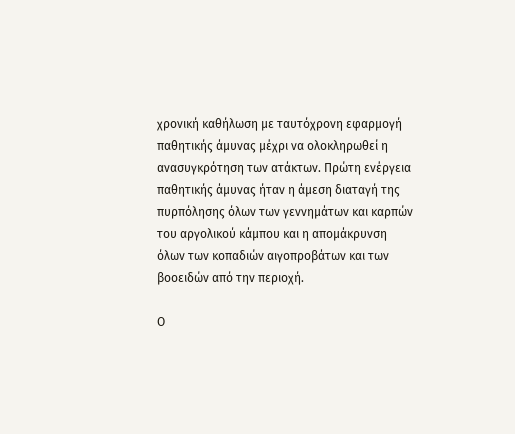χρονική καθήλωση με ταυτόχρονη εφαρμογή παθητικής άμυνας μέχρι να ολοκληρωθεί η ανασυγκρότηση των ατάκτων. Πρώτη ενέργεια παθητικής άμυνας ήταν η άμεση διαταγή της πυρπόλησης όλων των γεννημάτων και καρπών του αργολικού κάμπου και η απομάκρυνση όλων των κοπαδιών αιγοπροβάτων και των βοοειδών από την περιοχή.

Ο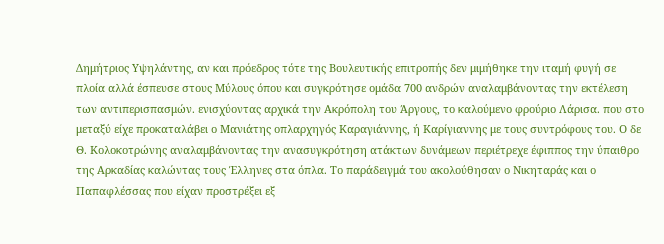Δημήτριος Υψηλάντης, αν και πρόεδρος τότε της Βουλευτικής επιτροπής δεν μιμήθηκε την ιταμή φυγή σε πλοία αλλά έσπευσε στους Μύλους όπου και συγκρότησε ομάδα 700 ανδρών αναλαμβάνοντας την εκτέλεση των αντιπερισπασμών. ενισχύοντας αρχικά την Ακρόπολη του Άργους, το καλούμενο φρούριο Λάρισα. που στο μεταξύ είχε προκαταλάβει ο Μανιάτης οπλαρχηγός Καραγιάννης, ή Καρίγιαννης με τους συντρόφους του. Ο δε Θ. Κολοκοτρώνης αναλαμβάνοντας την ανασυγκρότηση ατάκτων δυνάμεων περιέτρεχε έφιππος την ύπαιθρο της Αρκαδίας καλώντας τους Έλληνες στα όπλα. Το παράδειγμά του ακολούθησαν ο Νικηταράς και ο Παπαφλέσσας που είχαν προστρέξει εξ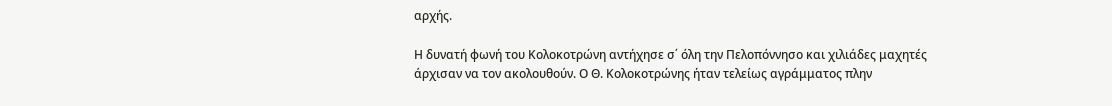αρχής.

Η δυνατή φωνή του Κολοκοτρώνη αντήχησε σ΄ όλη την Πελοπόννησο και χιλιάδες μαχητές άρχισαν να τον ακολουθούν. Ο Θ. Κολοκοτρώνης ήταν τελείως αγράμματος πλην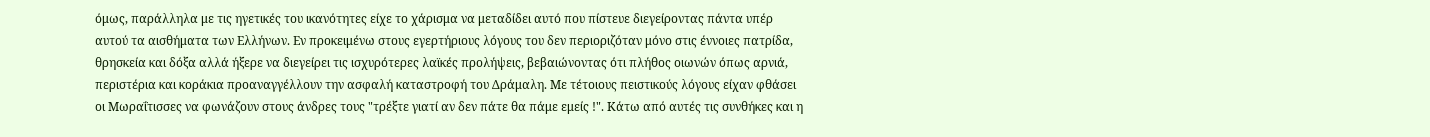όμως, παράλληλα με τις ηγετικές του ικανότητες είχε το χάρισμα να μεταδίδει αυτό που πίστευε διεγείροντας πάντα υπέρ αυτού τα αισθήματα των Ελλήνων. Εν προκειμένω στους εγερτήριους λόγους του δεν περιοριζόταν μόνο στις έννοιες πατρίδα, θρησκεία και δόξα αλλά ήξερε να διεγείρει τις ισχυρότερες λαϊκές προλήψεις, βεβαιώνοντας ότι πλήθος οιωνών όπως αρνιά, περιστέρια και κοράκια προαναγγέλλουν την ασφαλή καταστροφή του Δράμαλη. Με τέτοιους πειστικούς λόγους είχαν φθάσει οι Μωραΐτισσες να φωνάζουν στους άνδρες τους "τρέξτε γιατί αν δεν πάτε θα πάμε εμείς !". Κάτω από αυτές τις συνθήκες και η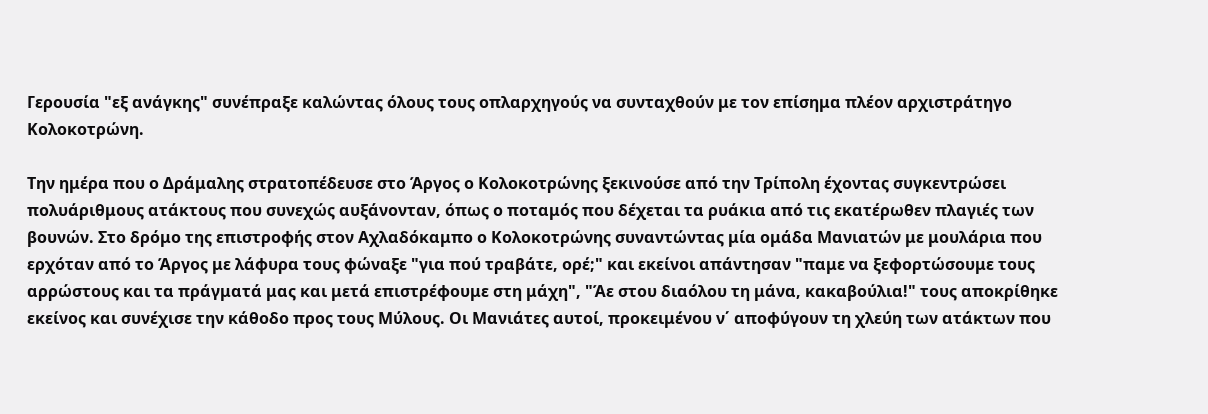Γερουσία "εξ ανάγκης" συνέπραξε καλώντας όλους τους οπλαρχηγούς να συνταχθούν με τον επίσημα πλέον αρχιστράτηγο Κολοκοτρώνη.

Την ημέρα που ο Δράμαλης στρατοπέδευσε στο Άργος ο Κολοκοτρώνης ξεκινούσε από την Τρίπολη έχοντας συγκεντρώσει πολυάριθμους ατάκτους που συνεχώς αυξάνονταν, όπως ο ποταμός που δέχεται τα ρυάκια από τις εκατέρωθεν πλαγιές των βουνών. Στο δρόμο της επιστροφής στον Αχλαδόκαμπο ο Κολοκοτρώνης συναντώντας μία ομάδα Μανιατών με μουλάρια που ερχόταν από το Άργος με λάφυρα τους φώναξε "για πού τραβάτε, ορέ;" και εκείνοι απάντησαν "παμε να ξεφορτώσουμε τους αρρώστους και τα πράγματά μας και μετά επιστρέφουμε στη μάχη", "Άε στου διαόλου τη μάνα, κακαβούλια!" τους αποκρίθηκε εκείνος και συνέχισε την κάθοδο προς τους Μύλους. Οι Μανιάτες αυτοί, προκειμένου ν΄ αποφύγουν τη χλεύη των ατάκτων που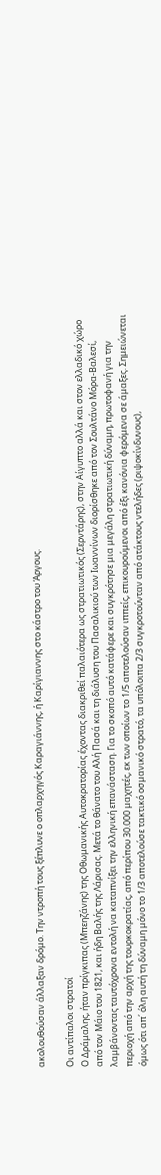ακολουθούσαν άλλαξαν δρόμο. Την ντροπή τους ξέπλυνε ο οπλαρχηγός Καραγιάννης, ή Καρίγιαννης στο κάστρο του Άργους.

Οι αντίπαλοι στρατοί
Ο Δράμαλης, ήταν πρίγκιπας (Μπεηζάνης) της Οθωμανικής Αυτοκρατορίας έχοντας διακριθεί παλαιότερα ως στρατιωτικός (Σερντάρης), στην Αίγυπτο αλλά και στον ελλαδικό χώρο από τον Μάιο του 1821, και ήδη Βαλής της Λάρισας. Μετά το θάνατο του Αλή Πασά και τη διάλυση του Πασαλικιού των Ιωαννίνων διορίσθηκε από τον Σουλτάνο Μόρα-Βαλεσί, λαμβάνοντας ταυτόχρονα εντολή να καταπνίξει την ελληνική επανάσταση. Για το σκοπό αυτό κατάφερε και συγκρότησε μια μεγάλη στρατιωτική δύναμη, πρωτοφανή για την περιοχή από την αρχή της τουρκοκρατίας, από περίπου 30.000 μαχητές, εκ των οποίων το 1/5 αποτελούσαν ιππείς, επικουρούμενοι από έξι κανόνια φερόμενα σε άμαξες. Σημειώνεται όμως ότι απ΄ όλη αυτή τη δύναμη μόνο το 1/3 αποτελούσε τακτικό οσμανικό στρατό, τα υπόλοιπα 2/3 συγκροτούνταν από ατάκτους ντελήδες (ριψοκίνδυνους),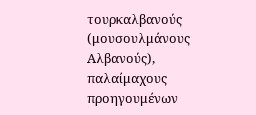τουρκαλβανούς (μουσουλμάνους Αλβανούς), παλαίμαχους προηγουμένων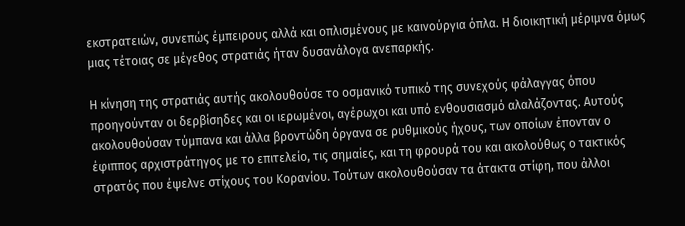εκστρατειών, συνεπώς έμπειρους αλλά και οπλισμένους με καινούργια όπλα. Η διοικητική μέριμνα όμως μιας τέτοιας σε μέγεθος στρατιάς ήταν δυσανάλογα ανεπαρκής.

Η κίνηση της στρατιάς αυτής ακολουθούσε το οσμανικό τυπικό της συνεχούς φάλαγγας όπου προηγούνταν οι δερβίσηδες και οι ιερωμένοι, αγέρωχοι και υπό ενθουσιασμό αλαλάζοντας. Αυτούς ακολουθούσαν τύμπανα και άλλα βροντώδη όργανα σε ρυθμικούς ήχους, των οποίων έπονταν ο έφιππος αρχιστράτηγος με το επιτελείο, τις σημαίες, και τη φρουρά του και ακολούθως ο τακτικός στρατός που έψελνε στίχους του Κορανίου. Τούτων ακολουθούσαν τα άτακτα στίφη, που άλλοι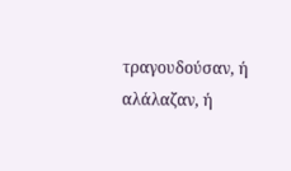τραγουδούσαν, ή αλάλαζαν, ή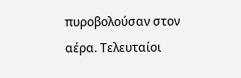πυροβολούσαν στον αέρα. Τελευταίοι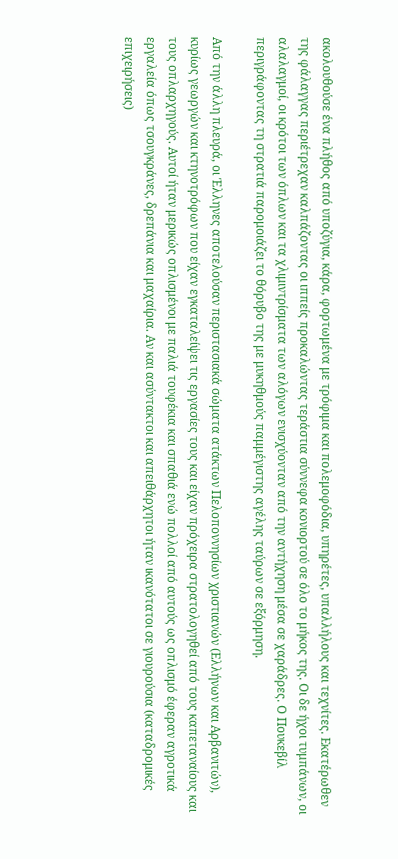ακολουθούσε ένα πλήθος από υποζύγια, κάρα, φορτωμένα με τρόφιμα και πολεμοφόδια, υπηρέτες, υπαλλήλους και τεχνίτες. Εκατέρωθεν της φάλαγγας περιέτρεχαν καλπάζοντας οι ιππείς προκαλώντας τεράστια σύννεφα κονιορτού σε όλο το μήκος της. Οι δε ήχοι τυμπάνων, οι αλαλαγμοί, οι κρότοι των όπλων και τα χλιμιντρίσματα των αλόγων ενισχύονταν από την αντήχηση μέσα σε χαράδρες. Ο Πουκεβίλ περιγράφοντας τη στρατιά παρομοιάζει το θόρυβο της με μυκηθμούς παμμέγιστης αγέλης ταύρων σε εξόρμηση.

Από την άλλη πλευρά, οι Έλληνες αποτελούσαν περιστασιακά σώματα ατάκτων Πελοποννησίων χριστιανών (Ελλήνων και Αρβανιτών), κυρίως γεωργών και κτηνοτρόφων που είχαν εγκαταλείψει τις εργασίες τους και είχαν πρόχειρα στρατολογηθεί από τους καπεταναίους και τους οπλαρχηγούς. Αυτοί ήταν μερικώς οπλισμένοι με παλιά τουφέκια και σπαθιά ενώ πολλοί από αυτούς ως οπλισμό έφεραν αγροτικά εργαλεία όπως τσουγκράνες, δρεπάνια και μαχαίρια. Αν και ασύντακτοι και απειθάρχητοι ήταν ικανότατοι σε γιουρούσια (καταδρομικές επιχειρήσεις)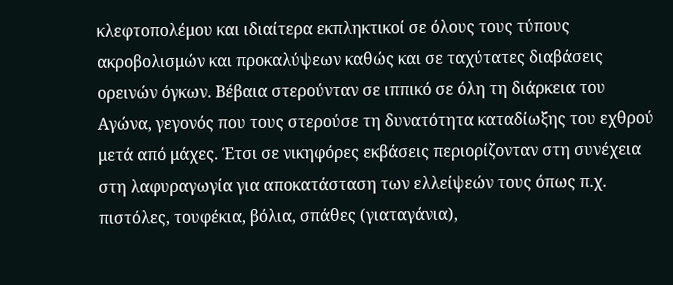κλεφτοπολέμου και ιδιαίτερα εκπληκτικοί σε όλους τους τύπους ακροβολισμών και προκαλύψεων καθώς και σε ταχύτατες διαβάσεις ορεινών όγκων. Βέβαια στερούνταν σε ιππικό σε όλη τη διάρκεια του Αγώνα, γεγονός που τους στερούσε τη δυνατότητα καταδίωξης του εχθρού μετά από μάχες. Έτσι σε νικηφόρες εκβάσεις περιορίζονταν στη συνέχεια στη λαφυραγωγία για αποκατάσταση των ελλείψεών τους όπως π.χ. πιστόλες, τουφέκια, βόλια, σπάθες (γιαταγάνια),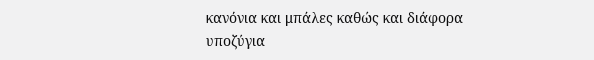κανόνια και μπάλες καθώς και διάφορα υποζύγια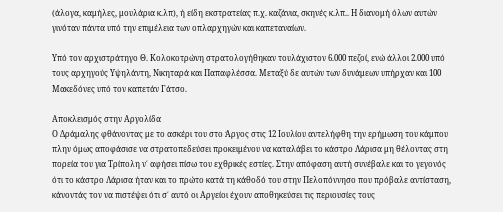(άλογα, καμήλες, μουλάρια κ.λπ), ή είδη εκστρατείας π.χ. καζάνια, σκηνές κ.λπ.. Η διανομή όλων αυτών γινόταν πάντα υπό την επιμέλεια των οπλαρχηγών και καπεταναίων.

Υπό τον αρχιστράτηγο Θ. Κολοκοτρώνη στρατολογήθηκαν τουλάχιστον 6.000 πεζοί, ενώ άλλοι 2.000 υπό τους αρχηγούς Υψηλάντη, Νικηταρά και Παπαφλέσσα. Μεταξύ δε αυτών των δυνάμεων υπήρχαν και 100 Μακεδόνες υπό τον καπετάν Γάτσο.

Αποκλεισμός στην Αργολίδα
Ο Δράμαλης φθάνοντας με το ασκέρι του στο Άργος στις 12 Ιουλίου αντελήφθη την ερήμωση του κάμπου πλην όμως αποφάσισε να στρατοπεδεύσει προκειμένου να καταλάβει το κάστρο Λάρισα μη θέλοντας στη πορεία του για Τρίπολη ν΄ αφήσει πίσω του εχθρικές εστίες. Στην απόφαση αυτή συνέβαλε και το γεγονός ότι το κάστρο Λάρισα ήταν και το πρώτο κατά τη κάθοδό του στην Πελοπόννησο που πρόβαλε αντίσταση, κάνοντάς τον να πιστέψει ότι σ΄ αυτό οι Αργείοι έχουν αποθηκεύσει τις περιουσίες τους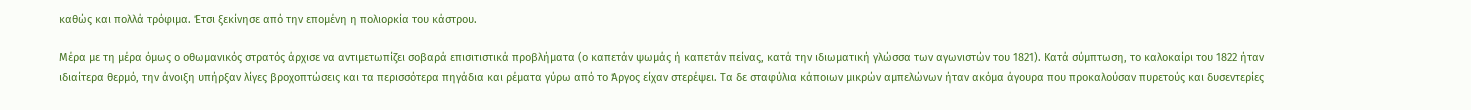καθώς και πολλά τρόφιμα. Έτσι ξεκίνησε από την επομένη η πολιορκία του κάστρου.

Μέρα με τη μέρα όμως ο οθωμανικός στρατός άρχισε να αντιμετωπίζει σοβαρά επισιτιστικά προβλήματα (ο καπετάν ψωμάς ή καπετάν πείνας, κατά την ιδιωματική γλώσσα των αγωνιστών του 1821). Κατά σύμπτωση, το καλοκαίρι του 1822 ήταν ιδιαίτερα θερμό, την άνοιξη υπήρξαν λίγες βροχοπτώσεις και τα περισσότερα πηγάδια και ρέματα γύρω από το Άργος είχαν στερέψει. Τα δε σταφύλια κάποιων μικρών αμπελώνων ήταν ακόμα άγουρα που προκαλούσαν πυρετούς και δυσεντερίες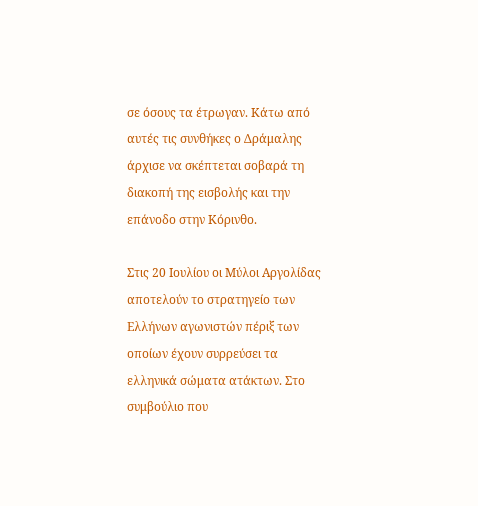σε όσους τα έτρωγαν. Κάτω από αυτές τις συνθήκες ο Δράμαλης άρχισε να σκέπτεται σοβαρά τη διακοπή της εισβολής και την επάνοδο στην Κόρινθο.

Στις 20 Ιουλίου οι Μύλοι Αργολίδας αποτελούν το στρατηγείο των Ελλήνων αγωνιστών πέριξ των οποίων έχουν συρρεύσει τα ελληνικά σώματα ατάκτων. Στο συμβούλιο που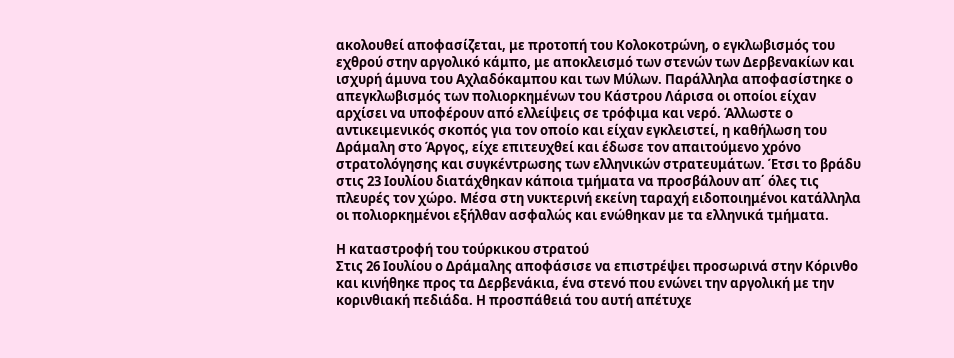ακολουθεί αποφασίζεται, με προτοπή του Κολοκοτρώνη, ο εγκλωβισμός του εχθρού στην αργολικό κάμπο, με αποκλεισμό των στενών των Δερβενακίων και ισχυρή άμυνα του Αχλαδόκαμπου και των Μύλων. Παράλληλα αποφασίστηκε ο απεγκλωβισμός των πολιορκημένων του Κάστρου Λάρισα οι οποίοι είχαν αρχίσει να υποφέρουν από ελλείψεις σε τρόφιμα και νερό. Άλλωστε ο αντικειμενικός σκοπός για τον οποίο και είχαν εγκλειστεί, η καθήλωση του Δράμαλη στο Άργος, είχε επιτευχθεί και έδωσε τον απαιτούμενο χρόνο στρατολόγησης και συγκέντρωσης των ελληνικών στρατευμάτων. Έτσι το βράδυ στις 23 Ιουλίου διατάχθηκαν κάποια τμήματα να προσβάλουν απ΄ όλες τις πλευρές τον χώρο. Μέσα στη νυκτερινή εκείνη ταραχή ειδοποιημένοι κατάλληλα οι πολιορκημένοι εξήλθαν ασφαλώς και ενώθηκαν με τα ελληνικά τμήματα.

Η καταστροφή του τούρκικου στρατού
Στις 26 Ιουλίου ο Δράμαλης αποφάσισε να επιστρέψει προσωρινά στην Κόρινθο και κινήθηκε προς τα Δερβενάκια, ένα στενό που ενώνει την αργολική με την κορινθιακή πεδιάδα. Η προσπάθειά του αυτή απέτυχε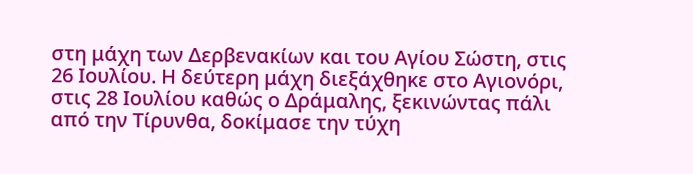στη μάχη των Δερβενακίων και του Αγίου Σώστη, στις 26 Ιουλίου. Η δεύτερη μάχη διεξάχθηκε στο Αγιονόρι, στις 28 Ιουλίου καθώς ο Δράμαλης, ξεκινώντας πάλι από την Τίρυνθα, δοκίμασε την τύχη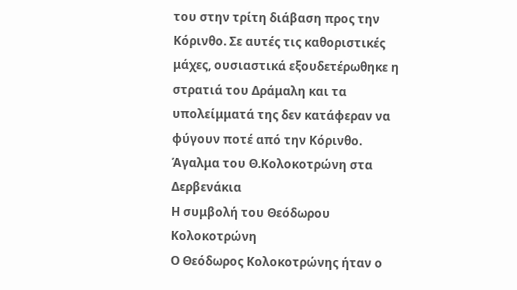του στην τρίτη διάβαση προς την Κόρινθο. Σε αυτές τις καθοριστικές μάχες, ουσιαστικά εξουδετέρωθηκε η στρατιά του Δράμαλη και τα υπολείμματά της δεν κατάφεραν να φύγουν ποτέ από την Κόρινθο.
Άγαλμα του Θ.Κολοκοτρώνη στα Δερβενάκια
Η συμβολή του Θεόδωρου Κολοκοτρώνη
Ο Θεόδωρος Κολοκοτρώνης ήταν ο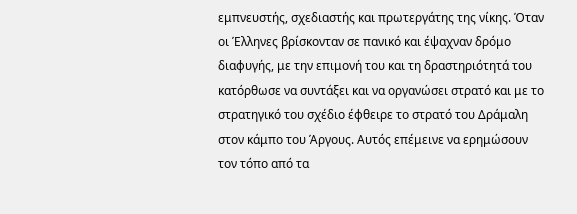εμπνευστής, σχεδιαστής και πρωτεργάτης της νίκης. Όταν οι Έλληνες βρίσκονταν σε πανικό και έψαχναν δρόμο διαφυγής, με την επιμονή του και τη δραστηριότητά του κατόρθωσε να συντάξει και να οργανώσει στρατό και με το στρατηγικό του σχέδιο έφθειρε το στρατό του Δράμαλη στον κάμπο του Άργους. Αυτός επέμεινε να ερημώσουν τον τόπο από τα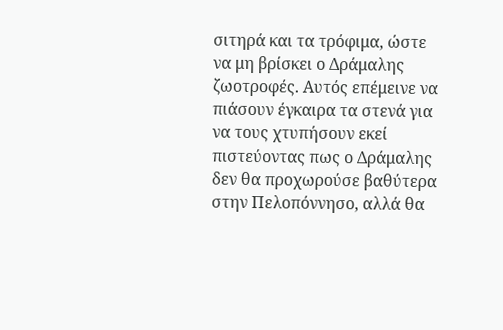σιτηρά και τα τρόφιμα, ώστε να μη βρίσκει ο Δράμαλης ζωοτροφές. Αυτός επέμεινε να πιάσουν έγκαιρα τα στενά για να τους χτυπήσουν εκεί πιστεύοντας πως ο Δράμαλης δεν θα προχωρούσε βαθύτερα στην Πελοπόννησο, αλλά θα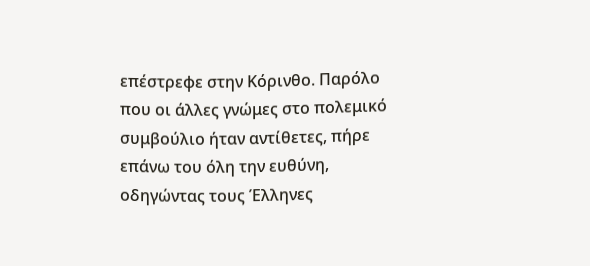επέστρεφε στην Κόρινθο. Παρόλο που οι άλλες γνώμες στο πολεμικό συμβούλιο ήταν αντίθετες, πήρε επάνω του όλη την ευθύνη, οδηγώντας τους Έλληνες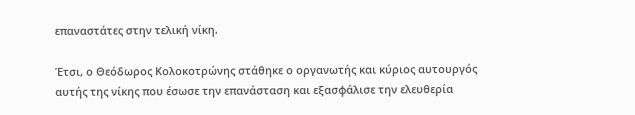επαναστάτες στην τελική νίκη.

Έτσι, ο Θεόδωρος Κολοκοτρώνης στάθηκε ο οργανωτής και κύριος αυτουργός αυτής της νίκης που έσωσε την επανάσταση και εξασφάλισε την ελευθερία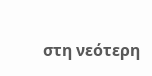στη νεότερη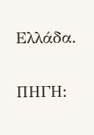Ελλάδα.

ΠΗΓΗ: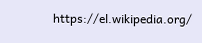https://el.wikipedia.org/